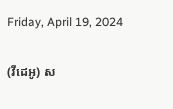Friday, April 19, 2024

(វីដេអូ) ស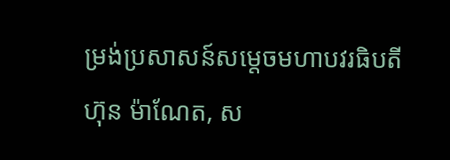ម្រង់ប្រសាសន៍សម្តេចមហាបវរធិបតី ហ៊ុន ម៉ាណែត, ស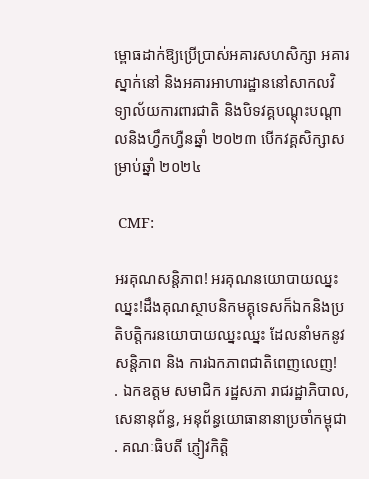ម្ពោធដាក់ឱ្យប្រើប្រាស់អគារសហសិក្សា អគារស្នាក់នៅ និងអគារអាហារដ្ឋាននៅសាកលវិទ្យាល័យការពារជាតិ និងបិទវគ្គបណ្ដុះបណ្ដាលនិងហ្វឹកហ្វឺនឆ្នាំ ២០២៣ បើកវគ្គសិក្សាសម្រាប់ឆ្នាំ ២០២៤

 CMF:

អរគុណសន្តិភាព! អរគុណនយោបាយឈ្នះឈ្នះ!ដឹងគុណស្ថាបនិកមគ្គុទេសក៏ឯកនិងប្រតិបត្តិករនយោបាយឈ្នះឈ្នះ ដែលនាំមកនូវសន្តិភាព និង ការឯកភាពជាតិពេញលេញ!
. ឯកឧត្តម សមាជិក រដ្ឋសភា រាជរដ្ឋាភិបាល, សេនានុព័ន្ធ, អនុព័ន្ធយោធានានាប្រចាំកម្ពុជា
. គណៈធិបតី ភ្ញៀវកិត្តិ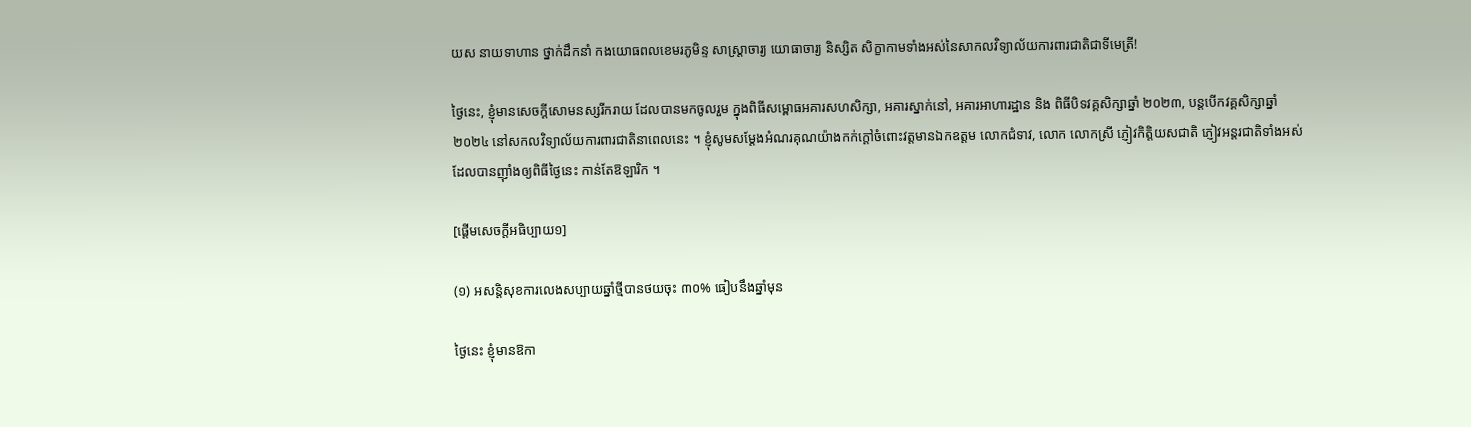យស នាយទាហាន ថ្នាក់ដឹកនាំ កងយោធពលខេមរភូមិន្ទ សាស្រ្តាចារ្យ យោធាចារ្យ និស្សិត សិក្ខាកាមទាំងអស់នៃសាកលវិទ្យាល័យការពារជាតិជាទីមេត្រី!

ថ្ងៃនេះ, ខ្ញុំមានសេចក្តីសោមនស្សរីករាយ ដែលបានមកចូលរួម ក្នុងពិធីសម្ពោធអគារសហសិក្សា, អគារស្នាក់នៅ, អគារអាហារដ្ឋាន និង ពិធីបិទវគ្គសិក្សាឆ្នាំ ២០២៣, បន្តបើកវគ្គសិក្សាឆ្នាំ ២០២៤ នៅសកលវិទ្យាល័យការពារជាតិនាពេលនេះ ។ ខ្ញុំសូមសម្ដែងអំណរគុណយ៉ាងកក់ក្ដៅចំពោះវត្តមានឯកឧត្តម លោកជំទាវ, លោក លោកស្រី ភ្ញៀវកិត្តិយសជាតិ ភ្ញៀវអន្តរជាតិទាំងអស់ ដែលបានញ៉ាំងឲ្យពិធីថ្ងៃនេះ កាន់តែឱឡារិក ។

[ផ្ដើមសេចក្ដីអធិប្បាយ១]

(១) អសន្តិសុខការលេងសប្បាយឆ្នាំថ្មីបានថយចុះ ៣០% ធៀបនឹងឆ្នាំមុន

ថ្ងៃនេះ ខ្ញុំមានឱកា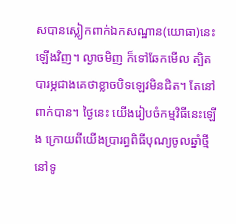សបានស្លៀកពាក់ឯកសណ្ឋាន(យោធា)នេះឡើងវិញ។ ល្ងាចមិញ ក៏ទៅឆែកមើល ត្បិតបារម្ភជាងគេថាខ្លាចបិទឡេវមិនជិត។ តែនៅពាក់បាន។ ថ្ងៃនេះ យើងរៀបចំកម្មវិធីនេះឡើង ក្រោយពីយើងប្រារព្ធពិធីបុណ្យចូលឆ្នាំថ្មីនៅទូ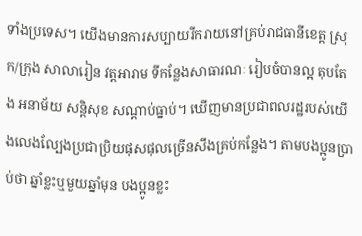ទាំងប្រទេស។ យើងមានការសប្បាយរីករាយនៅគ្រប់រាជធានីខេត្ត ស្រុក/ក្រុង សាលារៀន វត្តអារាម ទីកន្លែងសាធារណៈ រៀបចំបានល្អ តុបតែង អនាម័យ សន្ដិសុខ សណ្ដាប់ធ្នាប់។ ឃើញមានប្រជាពលរដ្ឋរបស់យើងលេងល្បែងប្រជាប្រិយផុសផុលច្រើនសឹងគ្រប់កន្លែង។ តាមបងប្អូនប្រាប់ថា ឆ្នាំខ្លះឬមួយឆ្នាំមុន បងប្អូនខ្លះ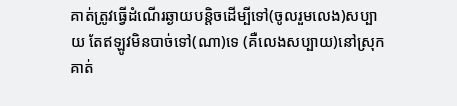គាត់ត្រូវធ្វើដំណើរឆ្ងាយបន្ដិចដើម្បីទៅ(ចូលរួមលេង)សប្បាយ តែឥឡូវមិនបាច់ទៅ(ណា)ទេ (គឺលេងសប្បាយ)នៅស្រុកគាត់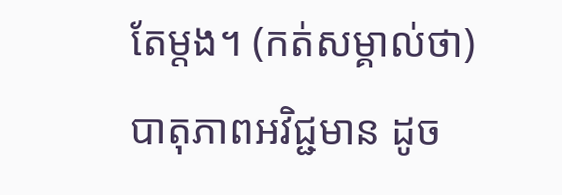តែម្ដង។ (កត់សម្គាល់ថា)បាតុភាពអវិជ្ជមាន ដូច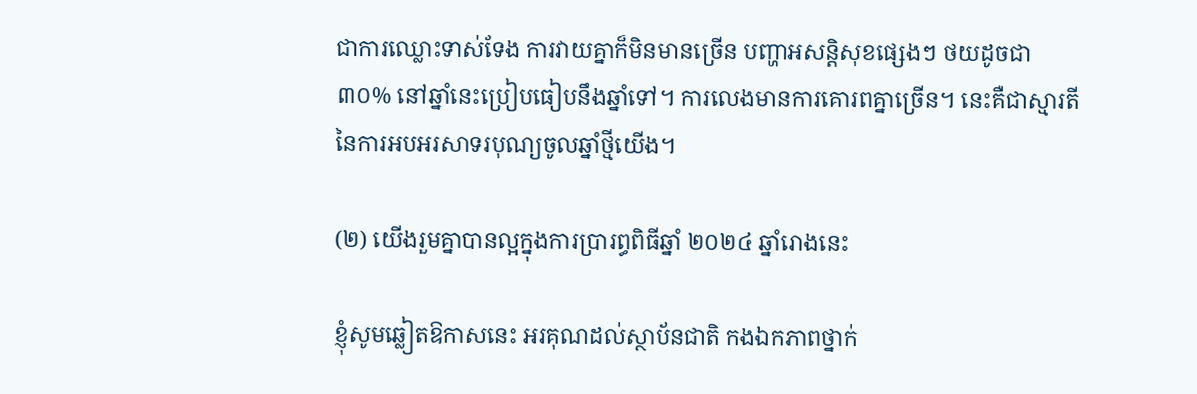ជាការឈ្លោះទាស់ទែង ការវាយគ្នាក៏មិនមានច្រើន បញ្ហាអសន្ដិសុខផ្សេងៗ ថយដូចជា ៣០% នៅឆ្នាំនេះប្រៀបធៀបនឹងឆ្នាំទៅ។ ការលេងមានការគោរពគ្នាច្រើន។ នេះគឺជាស្មារតីនៃការអបអរសាទរបុណ្យចូលឆ្នាំថ្មីយើង។

(២) យើងរួមគ្នាបានល្អក្នុងការប្រារព្ធពិធីឆ្នាំ ២០២៤ ឆ្នាំរោងនេះ

ខ្ញុំសូមឆ្លៀតឱកាសនេះ អរគុណដល់ស្ថាប័នជាតិ កងឯកភាពថ្នាក់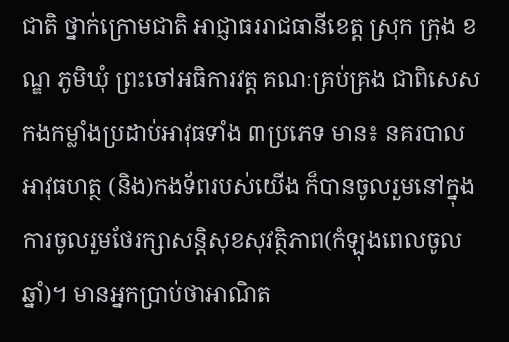ជាតិ ថ្នាក់ក្រោមជាតិ អាជ្ញាធររាជធានីខេត្ត ស្រុក ក្រុង ខណ្ឌ ភូមិឃុំ ព្រះចៅអធិការវត្ត គណៈគ្រប់គ្រង ជាពិសេសកងកម្លាំងប្រដាប់អាវុធទាំង ៣ប្រភេទ មាន៖ នគរបាល អាវុធហត្ថ (និង)កងទ័ពរបស់យើង ក៏បានចូលរួមនៅក្នុងការចូលរួមថែរក្សាសន្ដិសុខសុវត្ថិភាព(កំឡុងពេលចូលឆ្នាំ)។ មានអ្នកប្រាប់ថាអាណិត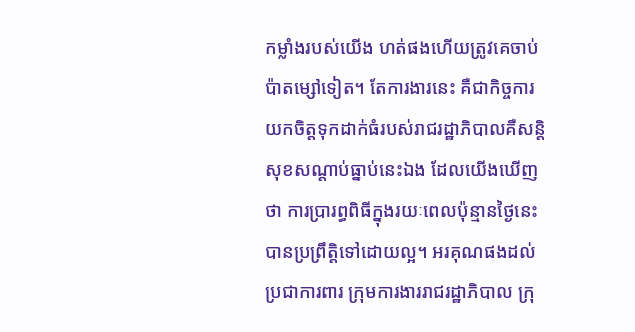កម្លាំងរបស់យើង ហត់ផងហើយត្រូវគេចាប់ប៉ាតម្សៅទៀត។ តែការងារនេះ គឺជាកិច្ចការយកចិត្តទុកដាក់ធំរបស់រាជរដ្ឋាភិបាលគឺសន្ដិសុខសណ្ដាប់ធ្នាប់នេះឯង ដែលយើងឃើញថា ការប្រារព្ធពិធីក្នុងរយៈពេលប៉ុន្មានថ្ងៃនេះបានប្រព្រឹត្តិទៅដោយល្អ។ អរគុណផងដល់ប្រជាការពារ ក្រុមការងាររាជរដ្ឋាភិបាល ក្រុ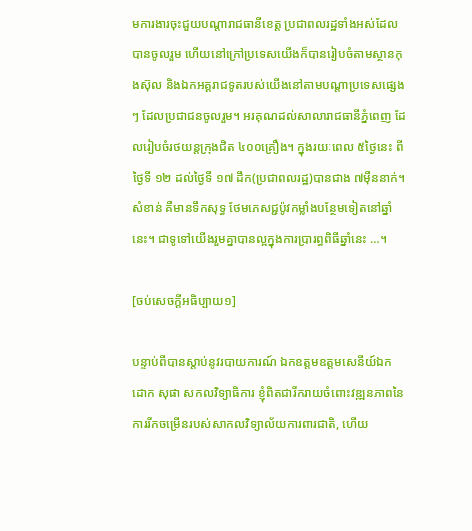មការងារចុះជួយបណ្ដារាជធានីខេត្ត ប្រជាពលរដ្ឋទាំងអស់ដែលបានចូលរួម ហើយនៅក្រៅប្រទេសយើងក៏បានរៀបចំតាមស្ថានកុងស៊ុល និងឯកអគ្គរាជទូតរបស់យើងនៅតាមបណ្ដាប្រទេសផ្សេងៗ ដែលប្រជាជនចូលរួម។ អរគុណដល់សាលារាជធានីភ្នំពេញ ដែលរៀបចំរថយន្តក្រុងជិត ៤០០គ្រឿង។ ក្នុងរយៈពេល ៥ថ្ងៃនេះ ពីថ្ងៃទី ១២ ដល់ថ្ងៃទី ១៧ ដឹក(ប្រជាពលរដ្ឋ)បានជាង ៧ម៉ឺននាក់។ សំខាន់ គឺមានទឹកសុទ្ធ ថែមភេសជ្ជប៉ូវកម្លាំងបន្ថែមទៀតនៅឆ្នាំនេះ។ ជាទូទៅយើងរួមគ្នាបានល្អក្នុងការប្រារព្ធពិធីឆ្នាំនេះ …។

[ចប់សេចក្ដីអធិប្បាយ១]

បន្ទាប់ពីបានស្ដាប់នូវរបាយការណ៍ ឯកឧត្តមឧត្តមសេនីយ៍ឯក ដោក សុផា សកលវិទ្យាធិការ ខ្ញុំពិតជារីករាយចំពោះវឌ្ឍនភាពនៃការរីកចម្រើនរបស់សាកលវិទ្យាល័យការពារជាតិ, ហើយ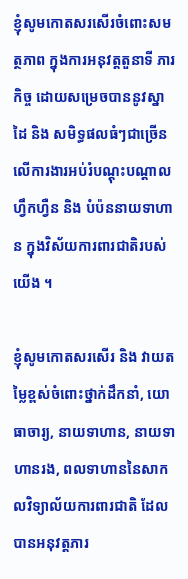ខ្ញុំសូមកោតសរសើរចំពោះសមត្ថភាព ក្នុងការអនុវត្តតួនាទី ភារកិច្ច ដោយសម្រេចបាននូវស្នាដៃ និង សមិទ្ធផលធំៗជាច្រើន លើការងារអប់រំបណ្តុះបណ្តាល ហ្វឹកហ្វឺន និង បំប៉ននាយទាហាន ក្នុងវិស័យការពារជាតិរបស់យើង ។

ខ្ញុំសូមកោតសរសើរ និង វាយតម្លៃខ្ពស់ចំពោះថ្នាក់ដឹកនាំ, យោធាចារ្យ, នាយទាហាន, នាយទាហានរង, ពលទាហាននៃសាកលវិទ្យាល័យការពារជាតិ ដែលបានអនុវត្តភារ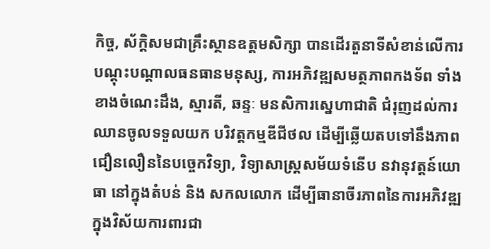កិច្ច, ស័ក្តិសមជាគ្រឹះស្ថានឧត្តមសិក្សា បានដើរតួនាទីសំខាន់លើការបណ្តុះបណ្តាលធនធានមនុស្ស, ការអភិវឌ្ឍសមត្ថភាពកងទ័ព ទាំងខាងចំណេះដឹង, ស្មារតី, ឆន្ទៈ មនសិការស្នេហាជាតិ ជំរុញដល់ការឈានចូលទទួលយក បរិវត្តកម្មឌីជីថល ដើម្បីឆ្លើយតបទៅនឹងភាពជឿនលឿននៃបច្ចេកវិទ្យា, វិទ្យាសាស្រ្តសម័យទំនើប នវានុវត្តន៍យោធា នៅក្នុងតំបន់ និង សកលលោក ដើម្បីធានាចីរភាពនៃការអភិវឌ្ឍក្នុងវិស័យការពារជា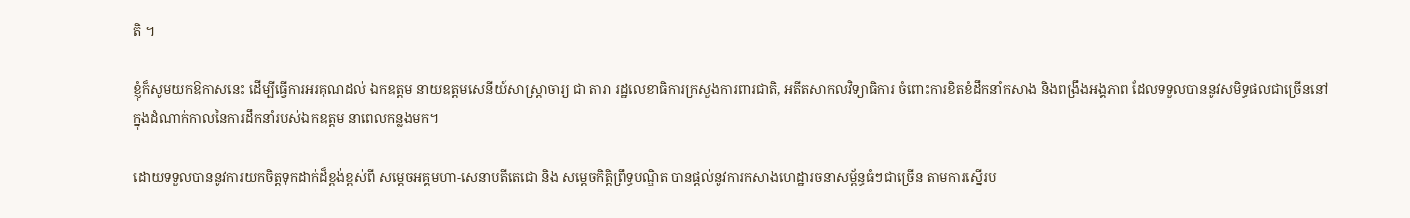តិ ។

ខ្ញុំក៏សូមយកឱកាសនេះ ដើម្បីធ្វើការអរគុណដល់ ឯកឧត្តម នាយឧត្តមសេនីយ៍សាស្ត្រាចារ្យ ជា តារា រដ្ឋលេខាធិការក្រសួងការពារជាតិ, អតីតសាកលវិទ្យាធិការ ចំពោះការខិតខំដឹកនាំកសាង និងពង្រឹងអង្គភាព ដែលទទួលបាននូវសមិទ្ធផលជាច្រើននៅក្នុងដំណាក់កាលនៃការដឹកនាំរបស់ឯកឧត្តម នាពេលកន្លងមក។

ដោយទទួលបាននូវការយកចិត្តទុកដាក់ដ៏ខ្ពង់ខ្ពស់ពី សម្តេចអគ្គមហា-សេនាបតីតេជោ និង សម្តេចកិត្តិព្រឹទ្ធបណ្ឌិត បានផ្តល់នូវការកសាងហេដ្ឋារចនាសម្ព័ន្ធធំៗជាច្រើន តាមការស្នើរប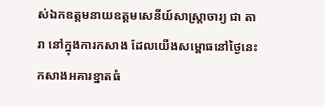ស់ឯកឧត្តមនាយឧត្តមសេនីយ៍សាស្ត្រាចារ្យ ជា តារា នៅក្នុងការកសាង ដែលយើងសម្ពោធនៅថ្ងៃនេះ កសាងអគារខ្នាតធំ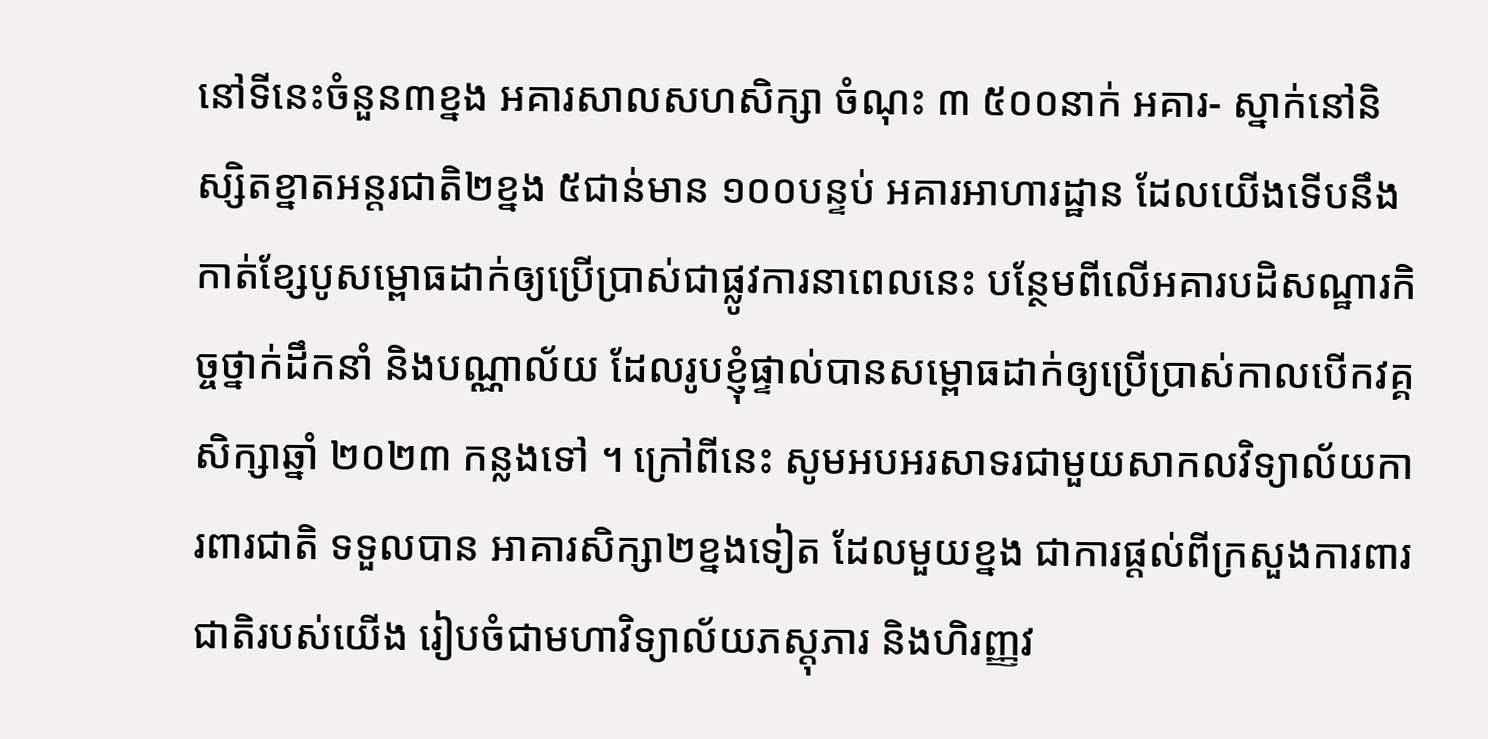នៅទីនេះចំនួន៣ខ្នង អគារសាលសហសិក្សា ចំណុះ ៣ ៥០០នាក់ អគារ- ស្នាក់នៅនិស្សិតខ្នាតអន្តរជាតិ២ខ្នង ៥ជាន់មាន ១០០បន្ទប់ អគារអាហារដ្ឋាន ដែលយើងទើបនឹង កាត់ខ្សែបូសម្ពោធដាក់ឲ្យប្រើប្រាស់ជាផ្លូវការនាពេលនេះ បន្ថែមពីលើអគារបដិសណ្ឋារកិច្ចថ្នាក់ដឹកនាំ និងបណ្ណាល័យ ដែលរូបខ្ញុំផ្ទាល់បានសម្ពោធដាក់ឲ្យប្រើប្រាស់កាលបើកវគ្គសិក្សាឆ្នាំ ២០២៣ កន្លងទៅ ។ ក្រៅពីនេះ សូមអបអរសាទរជាមួយសាកលវិទ្យាល័យការពារជាតិ ទទួលបាន អាគារសិក្សា២ខ្នងទៀត ដែលមួយខ្នង ជាការផ្តល់ពីក្រសួងការពារជាតិរបស់យើង រៀបចំជាមហាវិទ្យាល័យភស្តុភារ និងហិរញ្ញវ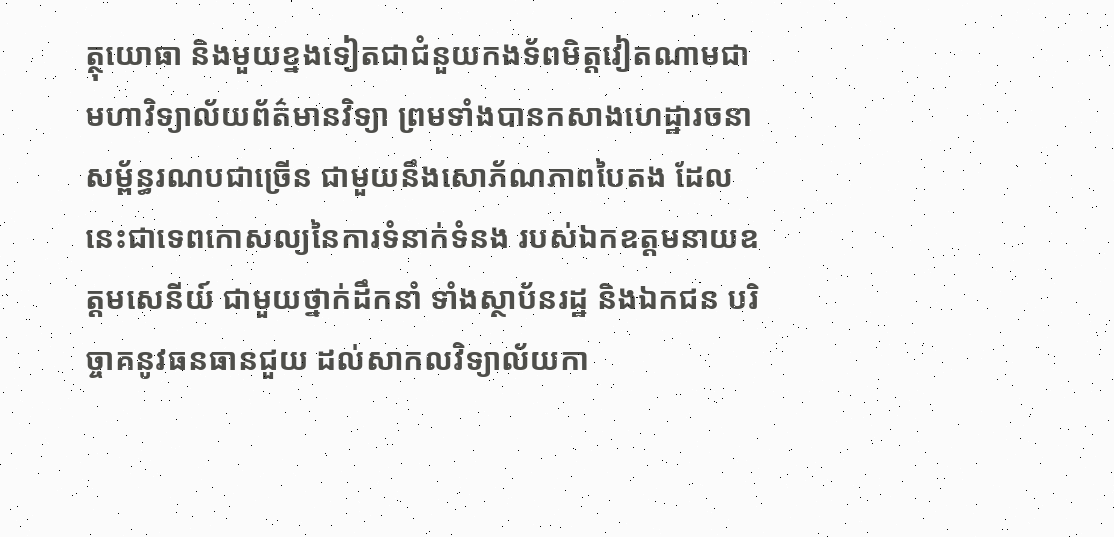ត្ថុយោធា និងមួយខ្នងទៀតជាជំនួយកងទ័ពមិត្តវៀតណាមជាមហាវិទ្យាល័យព័ត៌មានវិទ្យា ព្រមទាំងបានកសាងហេដ្ឋារចនាសម្ព័ន្ធរណបជាច្រើន ជាមួយនឹងសោភ័ណភាពបៃតង ដែលនេះជាទេពកោសល្យនៃការទំនាក់ទំនង របស់ឯកឧត្តមនាយឧត្តមសេនីយ៍ ជាមួយថ្នាក់ដឹកនាំ ទាំងស្ថាប័នរដ្ឋ និងឯកជន បរិច្ចាគនូវធនធានជួយ ដល់សាកលវិទ្យាល័យកា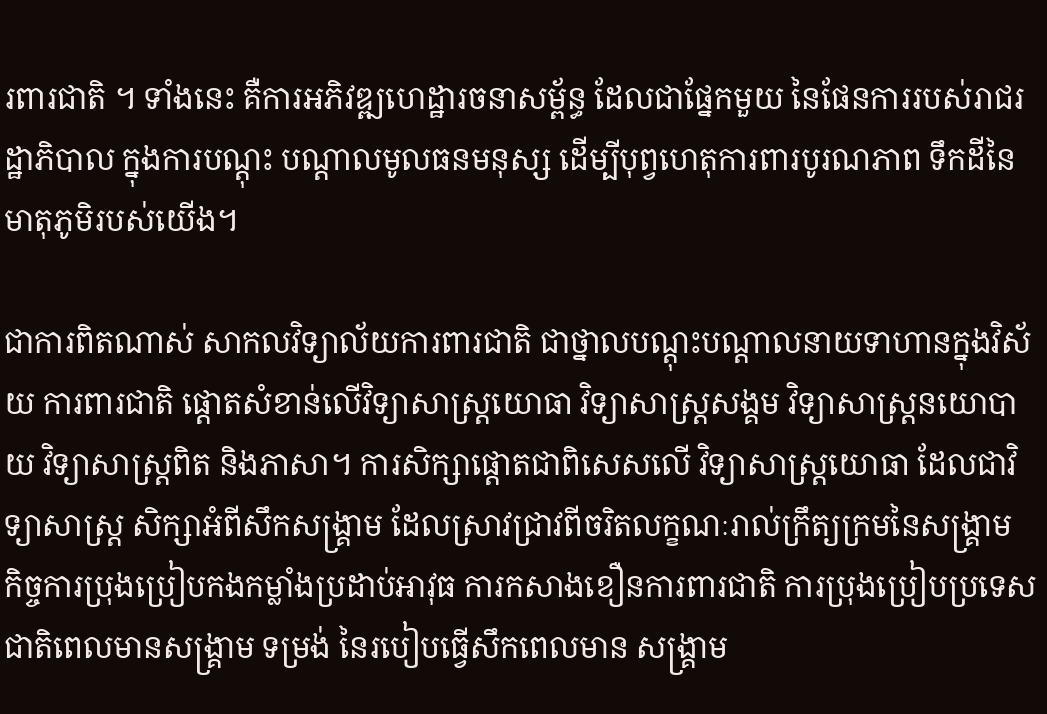រពារជាតិ ។ ទាំងនេះ គឺការអភិវឌ្ឍហេដ្ឋារចនាសម្ព័ន្ធ ដែលជាផ្នែកមួយ នៃផែនការរបស់រាជរដ្ឋាភិបាល ក្នុងការបណ្តុះ បណ្តាលមូលធនមនុស្ស ដើម្បីបុព្វហេតុការពារបូរណភាព ទឹកដីនៃមាតុភូមិរបស់យើង។

ជាការពិតណាស់ សាកលវិទ្យាល័យការពារជាតិ ជាថ្នាលបណ្តុះបណ្តាលនាយទាហានក្នុងវិស័យ ការពារជាតិ ផ្តោតសំខាន់លើវិទ្យាសាស្ត្រយោធា វិទ្យាសាស្ត្រសង្គម វិទ្យាសាស្ត្រនយោបាយ វិទ្យាសាស្ត្រពិត និងភាសា។ ការសិក្សាផ្តោតជាពិសេសលើ វិទ្យាសាស្ត្រយោធា ដែលជាវិទ្យាសាស្ត្រ សិក្សាអំពីសឹកសង្គ្រាម ដែលស្រាវជ្រាវពីចរិតលក្ខណៈរាល់ក្រឹត្យក្រមនៃសង្គ្រាម កិច្ចការប្រុងប្រៀបកងកម្លាំងប្រដាប់អាវុធ ការកសាងខឿនការពារជាតិ ការប្រុងប្រៀបប្រទេសជាតិពេលមានសង្គ្រាម ទម្រង់ នៃរបៀបធ្វើសឹកពេលមាន សង្គ្រាម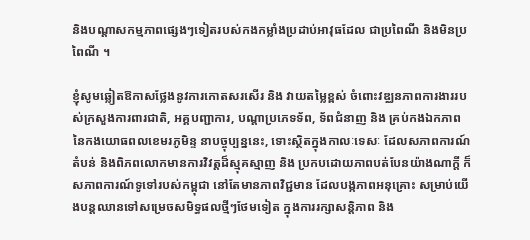និងបណ្ដាសកម្មភាពផ្សេងៗទៀតរបស់កងកម្លាំងប្រដាប់អាវុធដែល ជាប្រពៃណី និងមិនប្រពៃណី ។

ខ្ញុំសូមឆ្លៀតឱកាសថ្លែងនូវការកោតសរសើរ និង វាយតម្លៃខ្ពស់ ចំពោះវឌ្ឈនភាពការងាររបស់ក្រសួងការពារជាតិ, អគ្គបញ្ជាការ, បណ្តាប្រភេទទ័ព, ទ័ពជំនាញ និង គ្រប់កងឯកភាពនៃកងយោធពលខេមរភូមិន្ទ នាបច្ចុប្បន្ននេះ, ទោះស្ថិតក្នុងកាលៈទេសៈ ដែលសភាពការណ៍តំបន់ និងពិភពលោកមានការវិវត្តដ៏ស្មុគស្មាញ និង ប្រកបដោយភាពបត់បែនយ៉ាងណាក្តី ក៏សភាពការណ៍ទូទៅរបស់កម្ពុជា នៅតែមានភាពវិជ្ជមាន ដែលបង្កភាពអនុគ្រោះ សម្រាប់យើងបន្តឈានទៅសម្រេចសមិទ្ធផលថ្មីៗថែមទៀត ក្នុងការរក្សាសន្តិភាព និង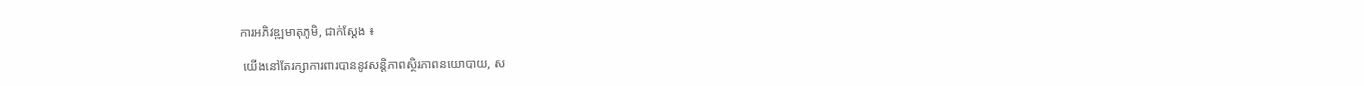ការអភិវឌ្ឍមាតុភូមិ, ជាក់ស្តែង ៖

 យើងនៅតែរក្សាការពារបាននូវសន្តិភាពស្ថិរភាពនយោបាយ, ស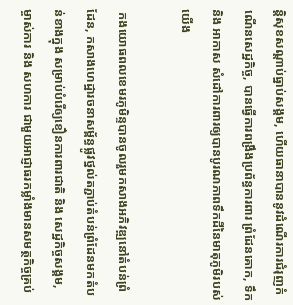ន្តិសុខសណ្តាប់ធ្នាប់សង្គម, ហើយធានាបាននូវដំណើរការជំរុញកំណើនសេដ្ឋកិច្ច, បានធ្វើការពង្រឹងប្រព័ន្ធការពារ ព្រំដែនគោក, ទឹក និង អាកាស សំដៅការពារឲ្យបានបូរណភាពទឹកដីនៃមាតុភូមិរបស់យើង

 កងយោធពលខេមរភូមិន្ទបានចូលរួមកសាងអភិវឌ្ឍនៅតំបន់ព្រំដែន, កសាងហេដ្ឋារចនាសម្ព័ន្ធផ្លូវថ្នល់តភ្ជាប់តំបន់ព្រំដែនមកតំបន់ខាងក្នុង សម្រាប់បំរើឲ្យខឿនការពារជាតិ និង សេដ្ឋកិច្ចសង្គម,  ម្ចាស់ការ និង សហការ ជាមួយអាជ្ញាធរកម្លាំងមានសមត្ថកិច្ចគ្រប់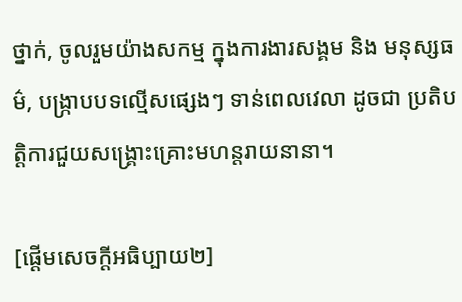ថ្នាក់, ចូលរួមយ៉ាងសកម្ម ក្នុងការងារសង្គម និង មនុស្សធម៌, បង្ក្រាបបទល្មើសផ្សេងៗ ទាន់ពេលវេលា ដូចជា ប្រតិបត្តិការជួយសង្គ្រោះគ្រោះមហន្តរាយនានា។

[ផ្ដើមសេចក្ដីអធិប្បាយ២]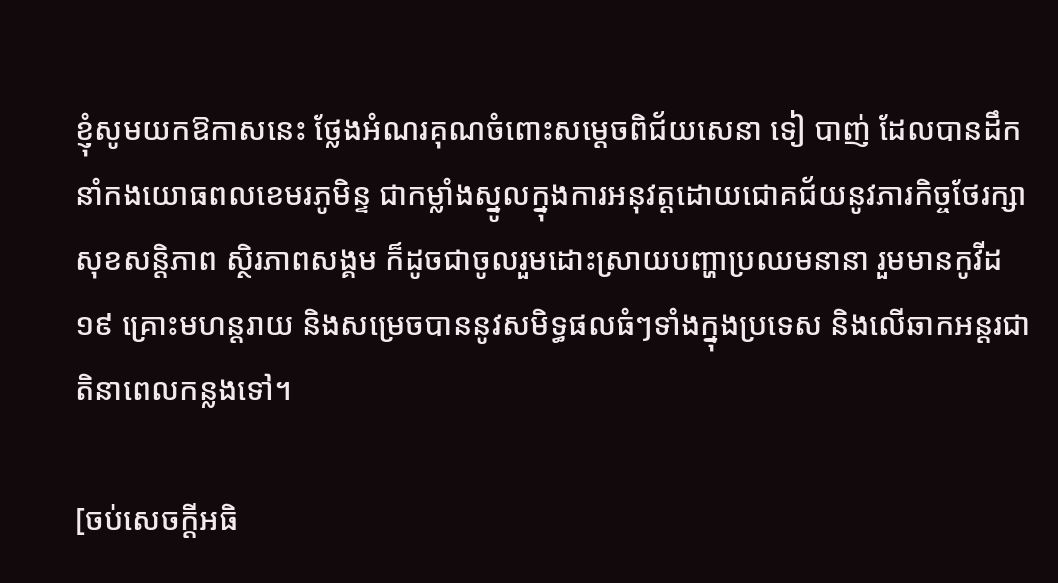ខ្ញុំសូមយកឱកាសនេះ ថ្លែងអំណរគុណចំពោះសម្ដេចពិជ័យសេនា ទៀ បាញ់ ដែលបានដឹកនាំកងយោធពលខេមរភូមិន្ទ ជាកម្លាំងស្នូលក្នុងការអនុវត្តដោយជោគជ័យនូវភារកិច្ចថែរក្សាសុខសន្ដិភាព ស្ថិរភាពសង្គម ក៏ដូចជាចូលរួមដោះស្រាយបញ្ហាប្រឈមនានា រួមមានកូវីដ១៩ គ្រោះមហន្តរាយ និងសម្រេចបាននូវសមិទ្ធផលធំៗទាំងក្នុងប្រទេស និងលើឆាកអន្តរជាតិនាពេលកន្លងទៅ។

[ចប់សេចក្ដីអធិ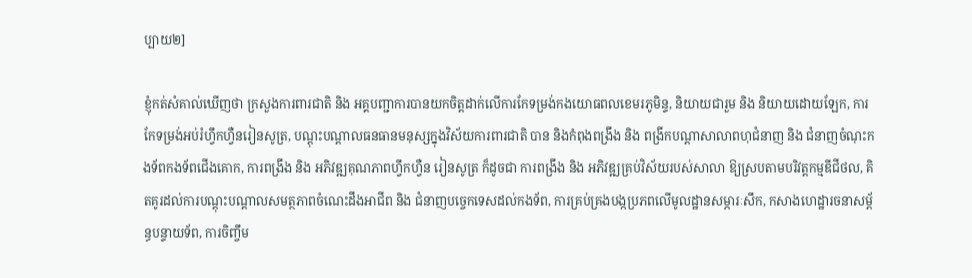ប្បាយ២]

ខ្ញុំកត់សំគាល់ឃើញថា ក្រសួងការពារជាតិ និង អគ្គបញ្ជាការបានយកចិត្តដាក់លើការកែទម្រង់កងយោធពលខេមរភូមិន្ទ, និយាយជារួម និង និយាយដោយឡែក, ការកែទម្រង់អប់រំហ្វឹកហ្វឺនរៀនសូត្រ, បណ្តុះបណ្តាលធនធានមនុស្សក្នុងវិស័យការពារជាតិ បាន និងកំពុងពង្រឹង និង ពង្រីកបណ្តាសាលាពហុជំនាញ និង ជំនាញចំណុះកងទ័ពកងទ័ពជើងគោក, ការពង្រឹង និង អភិវឌ្ឍគុណភាពហ្វឹកហ្វឺន រៀនសូត្រ ក៏ដូចជា ការពង្រឹង និង អភិវឌ្ឍគ្រប់វិស័យរបស់សាលា ឱ្យស្របតាមបរិវត្តកម្មឌីជីថល, គិតគូរដល់ការបណ្តុះបណ្តាលសមត្ថភាពចំណេះដឹងអាជីព និង ជំនាញបច្ចេកទេសដល់កងទ័ព, ការគ្រប់គ្រងបង្កប្រភពលើមូលដ្ឋានសម្ភារៈសឹក, កសាងហេដ្ឋារចនាសម្ព័ន្ធបន្ទាយទ័ព, ការចិញ្ចឹម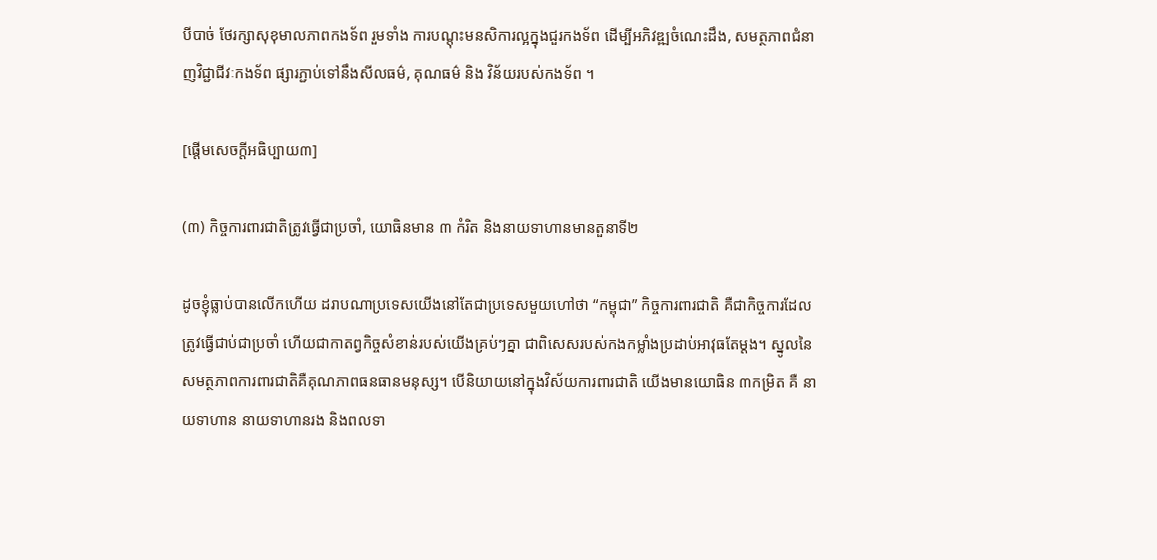បីបាច់ ថែរក្សាសុខុមាលភាពកងទ័ព រួមទាំង ការបណ្តុះមនសិការល្អក្នុងជួរកងទ័ព ដើម្បីអភិវឌ្ឍចំណេះដឹង, សមត្ថភាពជំនាញវិជ្ជាជីវៈកងទ័ព ផ្សារភ្ជាប់ទៅនឹងសីលធម៌, គុណធម៌ និង វិន័យរបស់កងទ័ព ។

[ផ្ដើមសេចក្ដីអធិប្បាយ៣]

(៣) កិច្ចការពារជាតិត្រូវធ្វើជាប្រចាំ, យោធិនមាន ៣ កំរិត និងនាយទាហានមានតួនាទី២

ដូចខ្ញុំធ្លាប់បានលើកហើយ ដរាបណាប្រទេសយើងនៅតែជាប្រទេសមួយហៅថា “កម្ពុជា” កិច្ចការពារជាតិ គឺជាកិច្ចការដែលត្រូវធ្វើជាប់ជាប្រចាំ ហើយជាកាតព្វកិច្ចសំខាន់របស់យើងគ្រប់ៗគ្នា ជាពិសេសរបស់កងកម្លាំងប្រដាប់អាវុធតែម្ដង។ ស្នូលនៃសមត្ថភាពការពារជាតិគឺគុណភាពធនធានមនុស្ស។ បើនិយាយនៅក្នុងវិស័យការពារជាតិ យើងមានយោធិន ៣កម្រិត គឺ នាយទាហាន នាយទាហានរង និងពលទា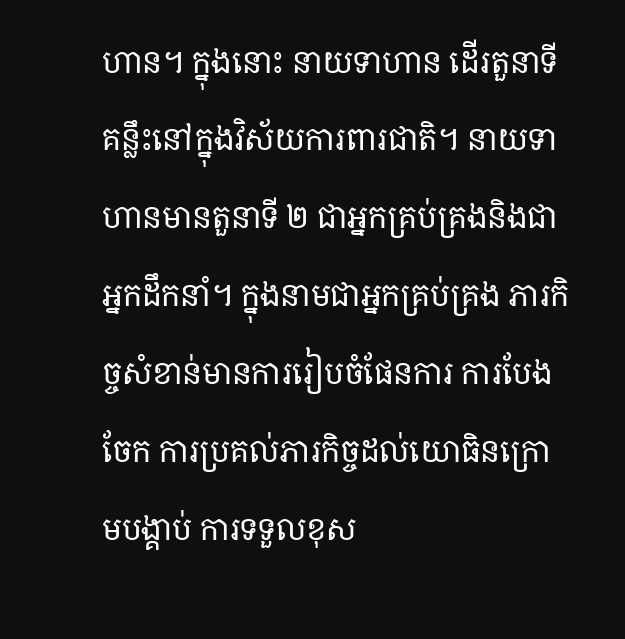ហាន។ ក្នុងនោះ នាយទាហាន ដើរតួនាទីគន្លឹះនៅក្នុងវិស័យការពារជាតិ។ នាយទាហានមានតួនាទី ២ ជាអ្នកគ្រប់គ្រងនិងជាអ្នកដឹកនាំ។ ក្នុងនាមជាអ្នកគ្រប់គ្រង ភារកិច្ចសំខាន់មានការរៀបចំផែនការ ការបែងចែក ការប្រគល់ភារកិច្ចដល់យោធិនក្រោមបង្គាប់ ការទទួលខុស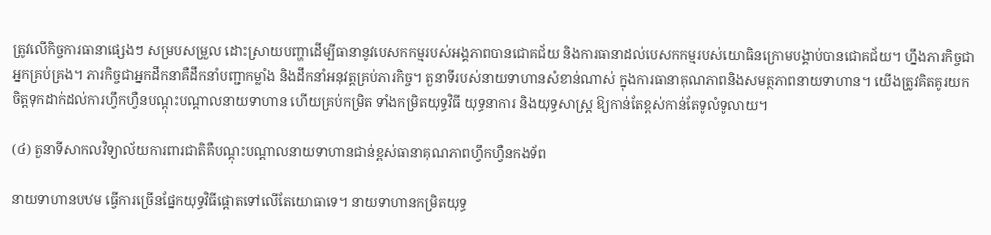ត្រូវលើកិច្ចការធានាផ្សេងៗ សម្របសម្រួល ដោះស្រាយបញ្ហាដើម្បីធានានូវបេសកកម្មរបស់អង្គភាពបានជោគជ័យ និងការធានាដល់បេសកកម្មរបស់យោធិនក្រោមបង្គាប់បានជោគជ័យ។ ហ្នឹងភារកិច្ចជាអ្នកគ្រប់គ្រង។ ភារកិច្ចជាអ្នកដឹកនាគឺដឹកនាំបញ្ជាកម្លាំង និងដឹកនាំអនុវត្តគ្រប់ភារកិច្ច។ តួនាទីរបស់នាយទាហានសំខាន់ណាស់ ក្នុងការធានាគុណភាពនិងសមត្ថភាពនាយទាហាន។ យើងត្រូវគិតគូរយកចិត្តទុកដាក់ដល់ការហ្វឹកហ្វឺនបណ្ដុះបណ្ដាលនាយទាហាន ហើយគ្រប់កម្រិត ទាំងកម្រិតយុទ្ធវិធី យុទ្ធនាការ និងយុទ្ធសាស្រ្ត ឱ្យកាន់តែខ្ពស់កាន់តែទូលំទូលាយ។

(៤) តួនាទីសាកលវិទ្យាល័យការពារជាតិគឺបណ្ដុះបណ្ដាលនាយទាហានជាន់ខ្ពស់ធានាគុណភាពហ្វឹកហ្វឺនកងទ័ព

នាយទាហានបឋម ធ្វើការច្រើនផ្នែកយុទ្ធវិធីផ្ដោតទៅលើតែយោធាទេ។ នាយទាហានកម្រិតយុទ្ធ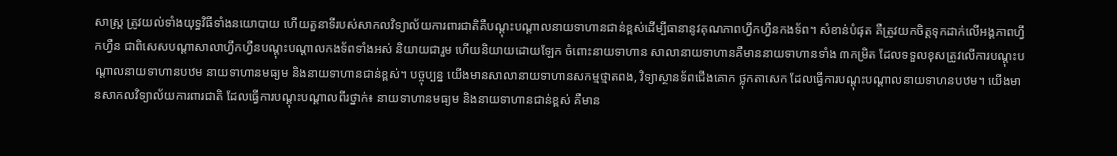សាស្រ្ត ត្រូវយល់ទាំងយុទ្ធវិធីទាំងនយោបាយ ហើយតួនាទីរបស់សាកលវិទ្យាល័យការពារជាតិគឺបណ្ដុះបណ្ដាលនាយទាហានជាន់ខ្ពស់ដើម្បីធានានូវគុណភាពហ្វឹកហ្វឺនកងទ័ព។ សំខាន់បំផុត គឺត្រូវយកចិត្តទុកដាក់លើអង្គភាពហ្វឹកហ្វឺន ជាពិសេសបណ្ដាសាលាហ្វឹកហ្វឺនបណ្ដុះបណ្ដាលកងទ័ពទាំងអស់ និយាយជារួម ហើយនិយាយដោយឡែក ចំពោះនាយទាហាន សាលានាយទាហានគឺមាននាយទាហានទាំង ៣កម្រិត ដែលទទួលខុសត្រូវលើការបណ្ដុះបណ្ដាលនាយទាហានបឋម នាយទាហានមធ្យម និងនាយទាហានជាន់ខ្ពស់។ បច្ចុប្បន្ន យើងមានសាលានាយទាហានសកម្មថ្មាតពង, វិទ្យាស្ថានទ័ពជើងគោក ថ្លុកតាសេក ដែលធ្វើការបណ្ដុះបណ្ដាលនាយទាហនបឋម។ យើងមានសាកលវិទ្យាល័យការពារជាតិ ដែលធ្វើការបណ្ដុះបណ្ដាលពីរថ្នាក់៖ នាយទាហានមធ្យម និងនាយទាហានជាន់ខ្ពស់ គឺមាន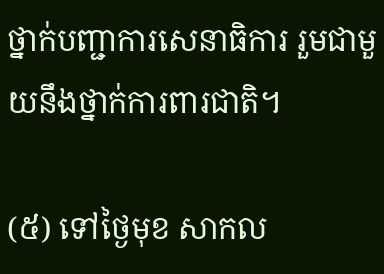ថ្នាក់បញ្ជាការសេនាធិការ រួមជាមួយនឹងថ្នាក់ការពារជាតិ។

(៥) ទៅថ្ងៃមុខ សាកល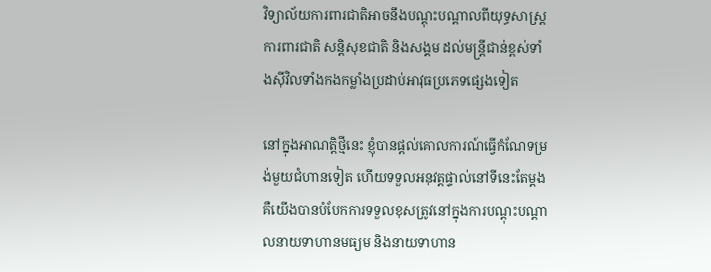វិទ្យាល័យការពារជាតិអាចនឹងបណ្តុះបណ្តាលពីយុទ្ធសាស្រ្តការពារជាតិ សន្ដិសុខជាតិ និងសង្គម ដល់មន្រ្តីជាន់ខ្ពស់ទាំងស៊ីវិលទាំងកងកម្លាំងប្រដាប់អាវុធប្រភេទផ្សេងទៀត

នៅក្នុងអាណត្តិថ្មីនេះ ខ្ញុំបានផ្ដល់គោលការណ៍ធ្វើកំណែទម្រង់មួយជំហានទៀត ហើយទទួលអនុវត្តផ្ទាល់នៅទីនេះតែម្ដង គឺយើងបានបំបែកការទទួលខុសត្រូវនៅក្នុងការបណ្ដុះបណ្ដាលនាយទាហានមធ្យម និងនាយទាហាន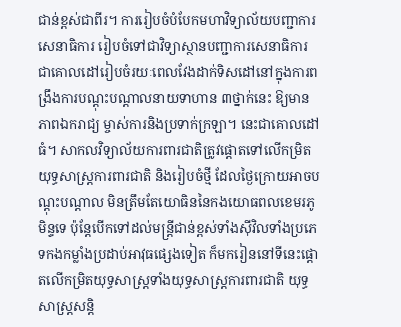ជាន់ខ្ពស់ជាពីរ។ ការរៀបចំបំបែកមហាវិទ្យាល័យបញ្ជាការសេនាធិការ រៀបចំទៅជាវិទ្យាស្ថានបញ្ជាការសេនាធិការ ជាគោលដៅរៀបចំរយៈពេលវែងដាក់ទិសដៅនៅក្នុងការពង្រឹងការបណ្ដុះបណ្ដាលនាយទាហាន ៣ថ្នាក់នេះ ឱ្យមានភាពឯករាជ្យ ម្ចាស់ការនិងប្រទាក់ក្រឡា។ នេះជាគោលដៅធំ។ សាកលវិទ្យាល័យការពារជាតិត្រូវផ្ដោតទៅលើកម្រិតយុទ្ធសាស្រ្តការពារជាតិ និងរៀបចំថ្មី ដែលថ្ងៃក្រោយអាចបណ្ដុះបណ្ដាល មិនត្រឹមតែយោធិននៃកងយោធពលខេមរភូមិន្ទទេ ប៉ុន្តែបើកទៅដល់មន្រ្តីជាន់ខ្ពស់ទាំងស៊ីវិលទាំងប្រភេទកងកម្លាំងប្រដាប់អាវុធផ្សេងទៀត ក៏មករៀននៅទីនេះផ្ដោតលើកម្រិតយុទ្ធសាស្រ្តទាំងយុទ្ធសាស្រ្តការពារជាតិ យុទ្ធសាស្រ្តសន្ដិ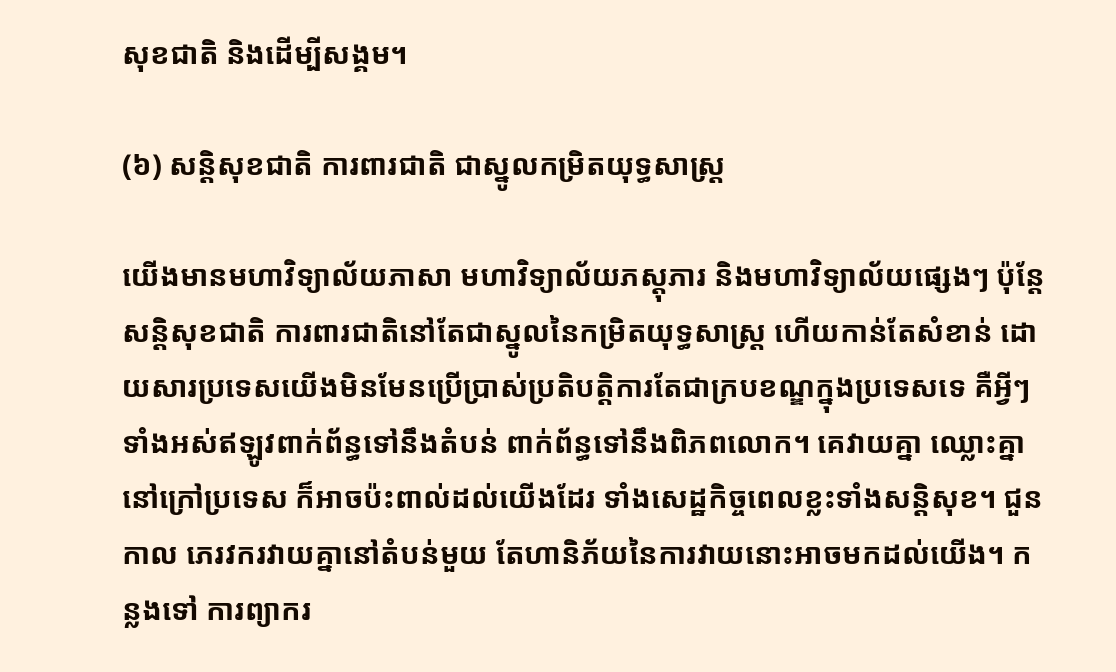សុខជាតិ និងដើម្បីសង្គម។

(៦) សន្ដិសុខជាតិ ការពារជាតិ ជាស្នូលកម្រិតយុទ្ធសាស្រ្ត

យើងមានមហាវិទ្យាល័យភាសា មហាវិទ្យាល័យភស្តុភារ និងមហាវិទ្យាល័យផ្សេងៗ ប៉ុន្តែសន្ដិសុខជាតិ ការពារជាតិនៅតែជាស្នូលនៃកម្រិតយុទ្ធសាស្រ្ត ហើយកាន់តែសំខាន់ ដោយសារប្រទេសយើងមិនមែនប្រើប្រាស់ប្រតិបត្តិការតែជាក្របខណ្ឌក្នុងប្រទេសទេ គឺអ្វីៗទាំងអស់ឥឡូវពាក់ព័ន្ធទៅនឹងតំបន់ ពាក់ព័ន្ធទៅនឹងពិភពលោក។ គេវាយគ្នា ឈ្លោះគ្នានៅក្រៅប្រទេស ក៏អាចប៉ះពាល់ដល់យើងដែរ ទាំងសេដ្ឋកិច្ចពេលខ្លះទាំងសន្ដិសុខ។ ជួនកាល ភេរវករវាយគ្នានៅតំបន់មួយ តែហានិភ័យនៃការវាយនោះអាចមកដល់យើង។ កន្លងទៅ ការព្យាករ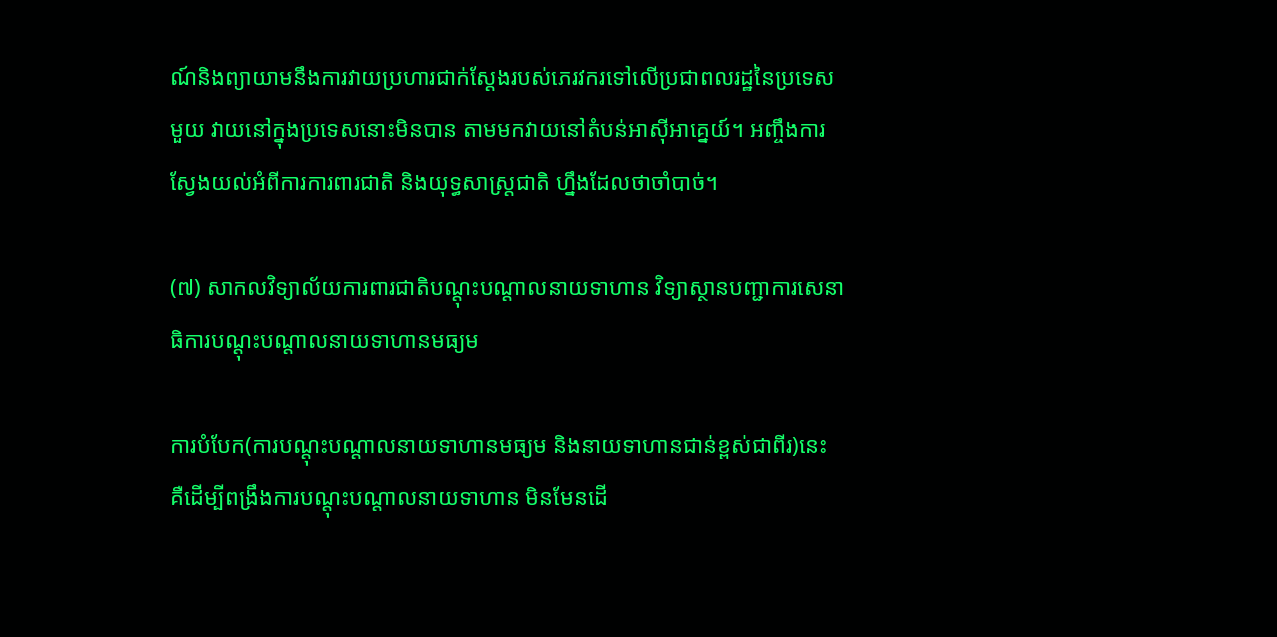ណ៍និងព្យាយាមនឹងការវាយប្រហារជាក់ស្ដែងរបស់ភេរវករទៅលើប្រជាពលរដ្ឋនៃប្រទេសមួយ វាយនៅក្នុងប្រទេសនោះមិនបាន តាមមកវាយនៅតំបន់អាស៊ីអាគ្នេយ៍។ អញ្ចឹងការស្វែងយល់អំពីការការពារជាតិ និងយុទ្ធសាស្រ្តជាតិ ហ្នឹងដែលថាចាំបាច់។

(៧) សាកលវិទ្យាល័យការពារជាតិបណ្ដុះបណ្ដាលនាយទាហាន វិទ្យាស្ថានបញ្ជាការសេនាធិការបណ្ដុះបណ្ដាលនាយទាហានមធ្យម

ការបំបែក(ការបណ្ដុះបណ្ដាលនាយទាហានមធ្យម និងនាយទាហានជាន់ខ្ពស់ជាពីរ)នេះ គឺដើម្បីពង្រឹងការបណ្ដុះបណ្ដាលនាយទាហាន មិនមែនដើ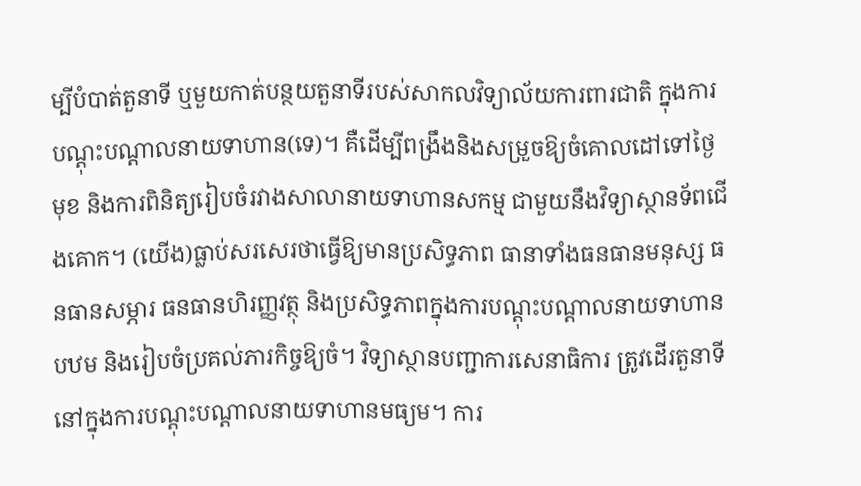ម្បីបំបាត់តួនាទី ឬមួយកាត់បន្ថយតួនាទីរបស់សាកលវិទ្យាល័យការពារជាតិ ក្នុងការបណ្ដុះបណ្ដាលនាយទាហាន(ទេ)។ គឺដើម្បីពង្រឹងនិងសម្រួចឱ្យចំគោលដៅទៅថ្ងៃមុខ និងការពិនិត្យរៀបចំរវាងសាលានាយទាហានសកម្ម ជាមួយនឹងវិទ្យាស្ថានទ័ពជើងគោក។ (យើង)ធ្លាប់សរសេរថាធ្វើឱ្យមានប្រសិទ្ធភាព ធានាទាំងធនធានមនុស្ស ធនធានសម្ភារ ធនធានហិរញ្ញវត្ថុ និងប្រសិទ្ធភាពក្នុងការបណ្ដុះបណ្ដាលនាយទាហានបឋម និងរៀបចំប្រគល់ភារកិច្ចឱ្យចំ។ វិទ្យាស្ថានបញ្ជាការសេនាធិការ ត្រូវដើរតួនាទីនៅក្នុងការបណ្ដុះបណ្ដាលនាយទាហានមធ្យម។ ការ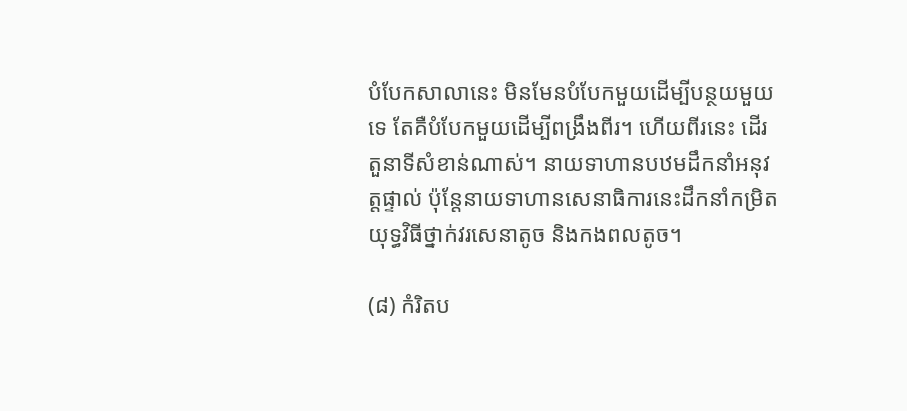បំបែកសាលានេះ មិនមែនបំបែកមួយដើម្បីបន្ថយមួយទេ តែគឺបំបែកមួយដើម្បីពង្រឹងពីរ។ ហើយពីរនេះ ដើរតួនាទីសំខាន់ណាស់។ នាយទាហានបឋមដឹកនាំអនុវត្តផ្ទាល់ ប៉ុន្តែនាយទាហានសេនាធិការនេះដឹកនាំកម្រិតយុទ្ធវិធីថ្នាក់វរសេនាតូច និងកងពលតូច។

(៨) កំរិតប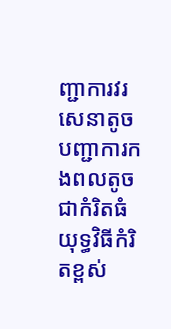ញ្ជាការវរសេនាតូច បញ្ជាការកងពលតូច ជាកំរិតធំ យុទ្ធវិធីកំរិតខ្ពស់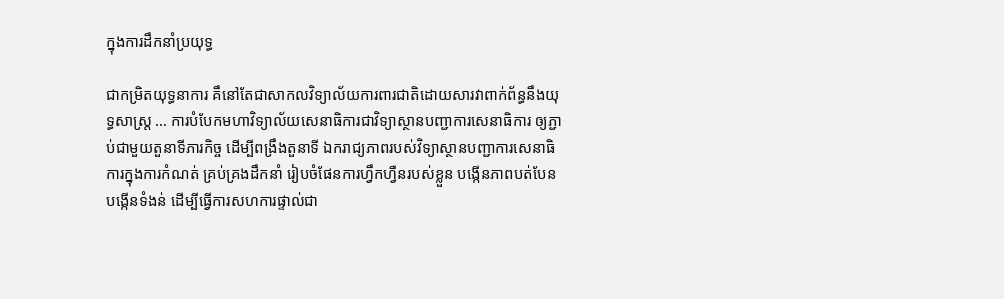ក្នុងការដឹកនាំប្រយុទ្ធ

ជាកម្រិតយុទ្ធនាការ គឹនៅតែជាសាកលវិទ្យាល័យការពារជាតិដោយសារវាពាក់ព័ន្ធនឹងយុទ្ធសាស្រ្ត … ការបំបែកមហាវិទ្យាល័យសេនាធិការជាវិទ្យាស្ថានបញ្ជាការសេនាធិការ ឲ្យភ្ជាប់ជាមួយតួនាទីភារកិច្ច ដើម្បីពង្រឹងតួនាទី ឯករាជ្យភាពរបស់វិទ្យាស្ថានបញ្ជាការសេនាធិការក្នុងការកំណត់ គ្រប់គ្រងដឹកនាំ រៀបចំផែនការហ្វឹកហ្វឺនរបស់ខ្លួន បង្កើនភាពបត់បែន បង្កើនទំងន់ ដើម្បីធ្វើការសហការផ្ទាល់ជា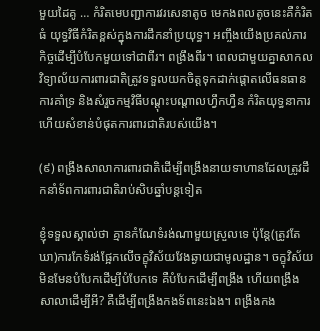មួយដៃគូ … កំរិតមេបញ្ជាការវរសេនាតូច មេកងពលតូចនេះគឺកំរិតធំ យុទ្ធវិធីកំរិតខ្ពស់ក្នុងការដឹកនាំប្រយុទ្ធ។ អញ្ចឹងយើងប្រគល់ភារកិច្ចដើម្បីបំបែកមួយទៅជាពីរ។ ពង្រឹងពីរ។ ពេលជាមួយគ្នាសាកលវិទ្យាល័យការពារជាតិត្រូវទទួលយកចិត្តទុកដាក់ផ្តោតលើធនធាន ការគាំទ្រ និងសំរួចកម្មវិធីបណ្ដុះបណ្ដាលហ្វឹកហ្វឺន កំរិតយុទ្ធនាការ ហើយសំខាន់បំផុតការពារជាតិរបស់យើង។

(៩) ពង្រឹងសាលាការពារជាតិដើម្បីពង្រឹងនាយទាហានដែលត្រូវដឹកនាំទ័ពការពារជាតិរាប់សិបឆ្នាំបន្ដទៀត

ខ្ញុំទទួលស្គាល់ថា គ្មានកំណែទំរង់ណាមួយស្រួលទេ ប៉ុន្ដែ(ត្រូវតែឃា)ការកែទំរង់ផ្អែកលើចក្ខុវិស័យវែងឆ្ងាយជាមូលដ្ឋាន។ ចក្ខុវិស័យមិនមែនបំបែកដើម្បីបំបែកទេ គឺបំបែកដើម្បីពង្រឹង ហើយពង្រឹងសាលាដើម្បីអី? គឺដើម្បីពង្រឹងកងទ័ពនេះឯង។ ពង្រឹងកង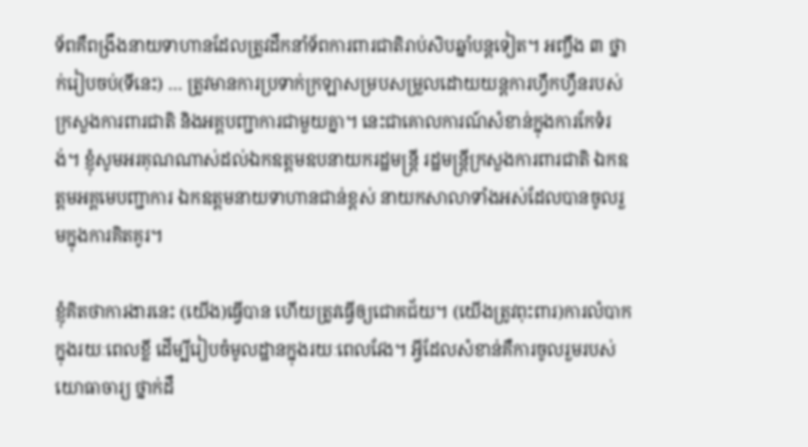ទ័ពគឺពង្រឹងនាយទាហានដែលត្រូវដឹកនាំទ័ពការពារជាតិរាប់សិបឆ្នាំបន្ដទៀត។ អញ្ចឹង ៣ ថ្នាក់រៀបចប់(ទីនេះ) … ត្រូវមានការប្រទាក់ក្រឡាសម្របសម្រួលដោយយន្ដការហ្វឹកហ្វឺនរបស់ក្រសួងការពារជាតិ និងអគ្គបញ្ជាការជាមួយគ្នា។ នេះជាគោលការណ៍សំខាន់ក្នុងការកែទំរង់។ ខ្ញុំសូមអរគុណណាស់ដល់ឯកឧត្តមឧបនាយករដ្ឋមន្ដ្រី រដ្ឋមន្ដ្រីក្រសួងការពារជាតិ ឯកឧត្តមអគ្គមេបញ្ជាការ ឯកឧត្តមនាយទាហានជាន់ខ្ពស់ នាយកសាលាទាំងអស់ដែលបានចូលរួមក្នុងការគិតគូរ។

ខ្ញុំគិតថាការងារនេះ (យើង)ធ្វើបាន ហើយត្រូវធ្វើឲ្យជោគជ័យ។ (យើងត្រូវពុះពារ)ការលំបាកក្នុងរយៈពេលខ្លី ដើម្បីរៀបចំមូលដ្ឋានក្នុងរយៈពេលវែង។ អ្វីដែលសំខាន់គឺការចូលរួមរបស់យោធាចារ្យ ថ្នាក់ដឹ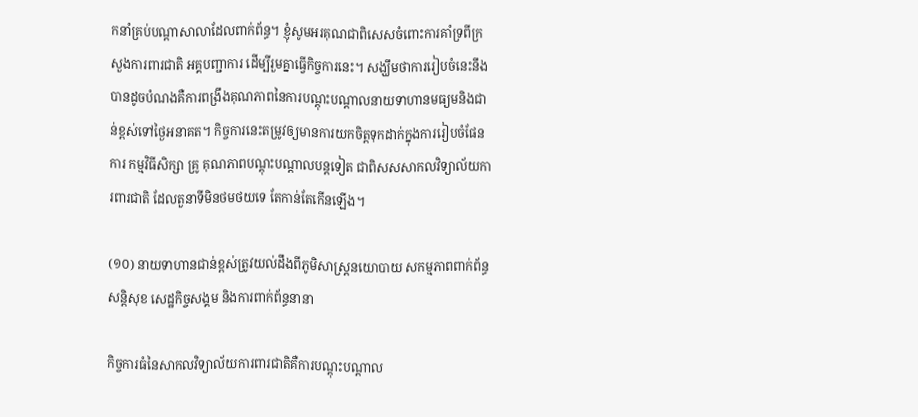កនាំគ្រប់បណ្ដាសាលាដែលពាក់ព័ន្ធ។ ខ្ញុំសូមអរគុណជាពិសេសចំពោះការគាំទ្រពីក្រសួងការពារជាតិ អគ្គបញ្ជាការ ដើម្បីរួមគ្នាធ្វើកិច្ចការនេះ។ សង្ឃឹមថាការរៀបចំនេះនឹងបានដូចបំណងគឺការពង្រឹងគុណភាពនៃការបណ្ដុះបណ្ដាលនាយទាហានមធ្យមនិងជាន់ខ្ពស់ទៅថ្ងៃអនាគត។ កិច្ចការនេះតម្រូវឲ្យមានការយកចិត្តទុកដាក់ក្នុងការរៀបចំផែនការ កម្មវិធីសិក្សា គ្រូ គុណភាពបណ្ដុះបណ្ដាលបន្ដទៀត ជាពិសសសាកលវិទ្យាល័យការពារជាតិ ដែលតួនាទីមិនថមថយទេ តែកាន់តែកើនឡើង។

(១០) នាយទាហានជាន់ខ្ពស់ត្រូវយល់ដឹងពីភូមិសាស្ដ្រនយោបាយ សកម្មភាពពាក់ព័ន្ធសន្ដិសុខ សេដ្ឋកិច្ចសង្គម និងការពាក់ព័ន្ធនានា

កិច្ចការធំនៃសាកលវិទ្យាល័យការពារជាតិគឺការបណ្ដុះបណ្ដាល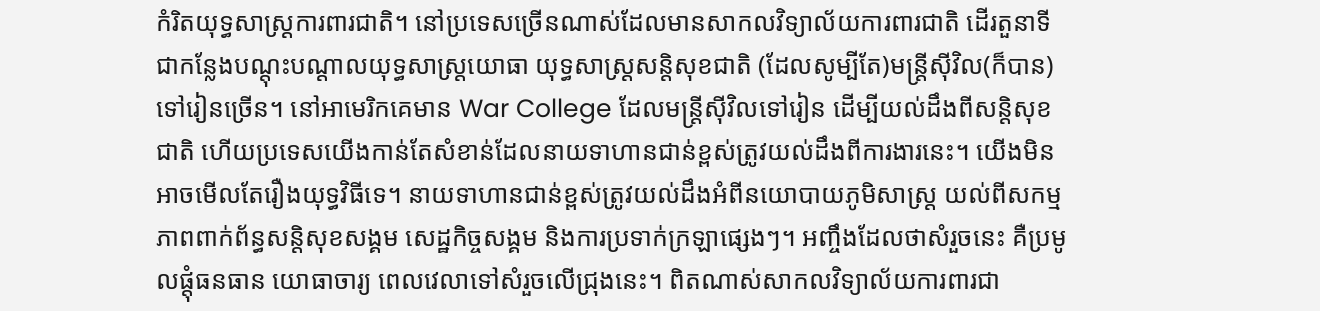កំរិតយុទ្ធសាស្ដ្រការពារជាតិ។ នៅប្រទេសច្រើនណាស់ដែលមានសាកលវិទ្យាល័យការពារជាតិ ដើរតួនាទីជាកន្លែងបណ្ដុះបណ្ដាលយុទ្ធសាស្ដ្រយោធា យុទ្ធសាស្ដ្រសន្ដិសុខជាតិ (ដែលសូម្បីតែ)មន្ដ្រីស៊ីវិល(ក៏បាន)ទៅរៀនច្រើន។ នៅអាមេរិកគេមាន War College ដែលមន្ដ្រីស៊ីវិលទៅរៀន ដើម្បីយល់ដឹងពីសន្ដិសុខជាតិ ហើយប្រទេសយើងកាន់តែសំខាន់ដែលនាយទាហានជាន់ខ្ពស់ត្រូវយល់ដឹងពីការងារនេះ។ យើងមិនអាចមើលតែរឿងយុទ្ធវិធីទេ។ នាយទាហានជាន់ខ្ពស់ត្រូវយល់ដឹងអំពីនយោបាយភូមិសាស្ដ្រ យល់ពីសកម្មភាពពាក់ព័ន្ធសន្ដិសុខសង្គម សេដ្ឋកិច្ចសង្គម និងការប្រទាក់ក្រឡាផ្សេងៗ។ អញ្ចឹងដែលថាសំរួចនេះ គឺប្រមូលផ្ដុំធនធាន យោធាចារ្យ ពេលវេលាទៅសំរួចលើជ្រុងនេះ។ ពិតណាស់សាកលវិទ្យាល័យការពារជា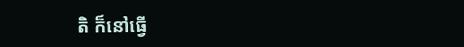តិ ក៏នៅធ្វើ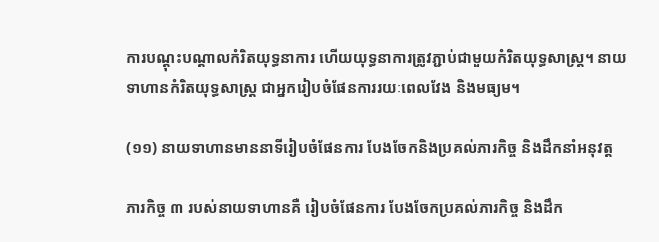ការបណ្ដុះបណ្ដាលកំរិតយុទ្ធនាការ ហើយយុទ្ធនាការត្រូវភ្ជាប់ជាមួយកំរិតយុទ្ធសាស្ដ្រ។ នាយទាហានកំរិតយុទ្ធសាស្ដ្រ ជាអ្នករៀបចំផែនការរយៈពេលវែង និងមធ្យម។

(១១) នាយទាហានមាននាទីរៀបចំផែនការ បែងចែកនិងប្រគល់ភារកិច្ច និងដឹកនាំអនុវត្ត

ភារកិច្ច ៣ របស់នាយទាហានគឺ រៀបចំផែនការ បែងចែកប្រគល់ភារកិច្ច និងដឹក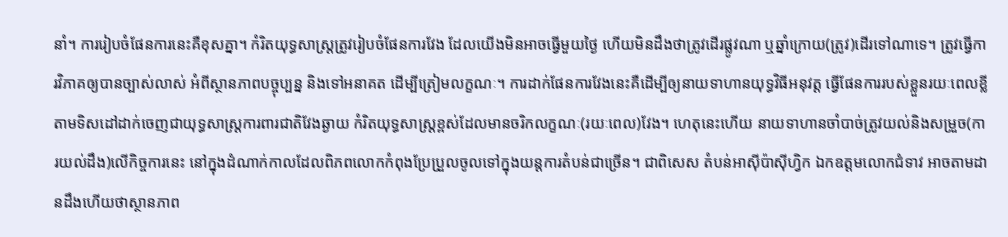នាំ។ ការរៀបចំផែនការនេះគឺខុសគ្នា។ កំរិតយុទ្ធសាស្ដ្រត្រូវរៀបចំផែនការវែង ដែលយើងមិនអាចធ្វើមួយថ្ងៃ ហើយមិនដឹងថាត្រូវដើរផ្លូវណា ឬឆ្នាំក្រោយ(ត្រូវ)ដើរទៅណាទេ។ ត្រូវធ្វើការវិភាគឲ្យបានច្បាស់លាស់ អំពីស្ថានភាពបច្ចុប្បន្ន និងទៅអនាគត ដើម្បីត្រៀមលក្ខណៈ។ ការដាក់ផែនការវែងនេះគឺដើម្បីឲ្យនាយទាហានយុទ្ធវិធីអនុវត្ដ ធ្វើផែនការរបស់ខ្លួនរយៈពេលខ្លី តាមទិសដៅដាក់ចេញជាយុទ្ធសាស្ដ្រការពារជាតិវែងឆ្ងាយ កំរិតយុទ្ធសាស្ដ្រខ្ពស់ដែលមានចរិកលក្ខណៈ(រយៈពេល)វែង។ ហេតុនេះហើយ នាយទាហានចាំបាច់ត្រូវយល់និងសម្រួច(ការយល់ដឹង)លើកិច្ចការនេះ នៅក្នុងដំណាក់កាលដែលពិភពលោកកំពុងប្រែប្រួលចូលទៅក្នុងយន្ដការតំបន់ជាច្រើន។ ជាពិសេស តំបន់អាស៊ីប៉ាស៊ីហ្វិក ឯកឧត្តមលោកជំទាវ អាចតាមដានដឹងហើយថាស្ថានភាព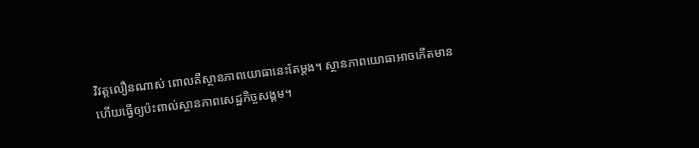វិវត្តលឿនណាស់ ពោលគឺស្ថានភាពយោធានេះតែម្ដង។ ស្ថានភាពយោធាអាចកើតមាន ហើយធ្វើឲ្យប៉ះពាល់ស្ថានភាពសេដ្ឋកិច្ចសង្គម។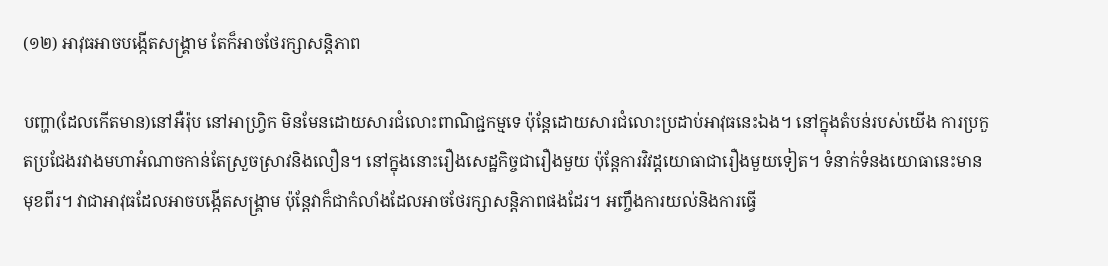(១២) អាវុធអាចបង្កើតសង្គ្រាម តែក៏អាចថែរក្សាសន្តិភាព

បញ្ហា(ដែលកើតមាន)នៅអឺរ៉ុប នៅអាហ្វ្រិក មិនមែនដោយសារជំលោះពាណិជ្ជកម្មទេ ប៉ុន្ដែដោយសារជំលោះប្រដាប់អាវុធនេះឯង។ នៅក្នុងតំបន់របស់យើង ការប្រកួតប្រជែងរវាងមហាអំណាចកាន់តែស្រួចស្រាវនិងលឿន។ នៅក្នុងនោះរឿងសេដ្ឋកិច្ចជារឿងមួយ ប៉ុន្ដែការវិវដ្ដយោធាជារឿងមួយទៀត។ ទំនាក់ទំនងយោធានេះមានមុខពីរ។ វាជាអាវុធដែលអាចបង្កើតសង្គ្រាម ប៉ុន្ដែវាក៏ជាកំលាំងដែលអាចថែរក្សាសន្ដិភាពផងដែរ។ អញ្ចឹងការយល់និងការធ្វើ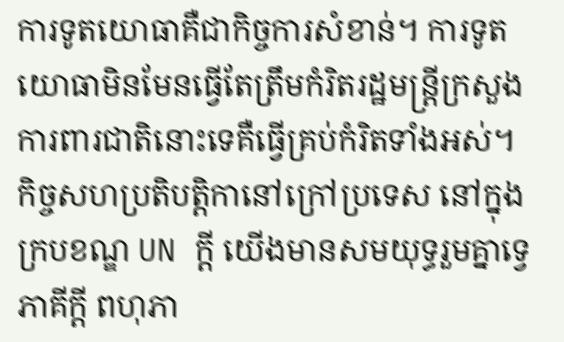ការទូតយោធាគឺជាកិច្ចការសំខាន់។ ការទូតយោធាមិនមែនធ្វើតែត្រឹមកំរិតរដ្ឋមន្ដ្រីក្រសួងការពារជាតិនោះទេគឺធ្វើគ្រប់កំរិតទាំងអស់។ កិច្ចសហប្រតិបត្ដិកានៅក្រៅប្រទេស នៅក្នុងក្របខណ្ឌ UN ក្ដី យើងមានសមយុទ្ធរួមគ្នាទ្វេភាគីក្ដី ពហុភា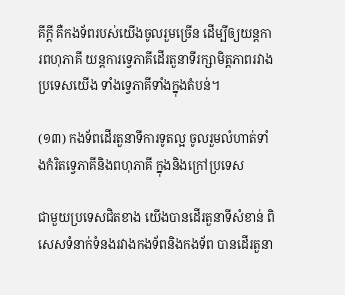គីក្ដី គឺកងទ័ពរបស់យើងចូលរួមច្រើន ដើម្បីឲ្យយន្ដការពហុភាគី យន្ដការទ្វេភាគីដើរតួនាទីរក្សាមិត្តភាពរវាងប្រទេសយើង ទាំងទ្វេភាគីទាំងក្នុងតំបន់។

(១៣) កងទ័ពដើរតួនាទីការទូតល្អ ចូលរួមលំហាត់ទាំងកំរិតទ្វេភាគីនិងពហុភាគី ក្នុងនិងក្រៅប្រទេស

ជាមួយប្រទេសជិតខាង យើងបានដើរតួនាទីសំខាន់ ពិសេសទំនាក់ទំនងរវាងកងទ័ពនិងកងទ័ព បានដើរតួនា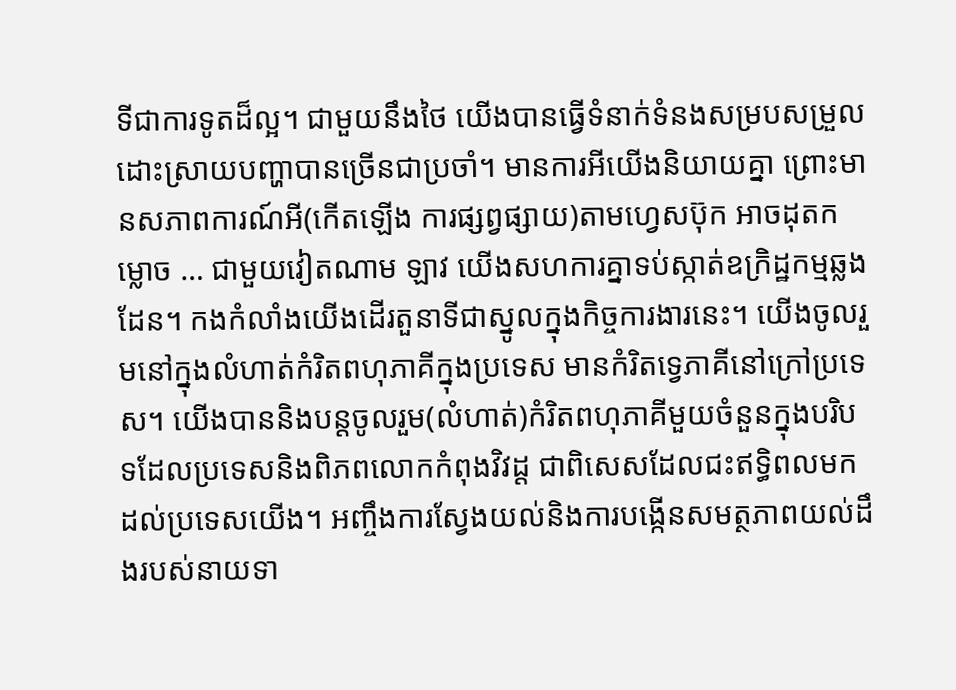ទីជាការទូតដ៏ល្អ។ ជាមួយនឹងថៃ យើងបានធ្វើទំនាក់ទំនងសម្របសម្រួលដោះស្រាយបញ្ហាបានច្រើនជាប្រចាំ។ មានការអីយើងនិយាយគ្នា ព្រោះមានសភាពការណ៍អី(កើតឡើង ការផ្សព្វផ្សាយ)តាមហ្វេសប៊ុក អាចដុតកម្លោច … ជាមួយវៀតណាម ឡាវ យើងសហការគ្នាទប់ស្កាត់ឧក្រិដ្ឋកម្មឆ្លងដែន។ កងកំលាំងយើងដើរតួនាទីជាស្នូលក្នុងកិច្ចការងារនេះ។ យើងចូលរួមនៅក្នុងលំហាត់កំរិតពហុភាគីក្នុងប្រទេស មានកំរិតទ្វេភាគីនៅក្រៅប្រទេស។ យើងបាននិងបន្តចូលរួម(លំហាត់)កំរិតពហុភាគីមួយចំនួនក្នុងបរិបទដែលប្រទេសនិងពិភពលោកកំពុងវិវដ្ដ ជាពិសេសដែលជះឥទ្ធិពលមកដល់ប្រទេសយើង។ អញ្ចឹងការស្វែងយល់និងការបង្កើនសមត្ថភាពយល់ដឹងរបស់នាយទា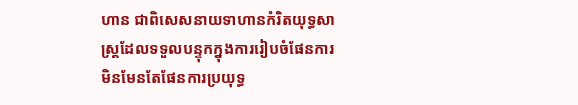ហាន ជាពិសេសនាយទាហានកំរិតយុទ្ធសាស្ដ្រដែលទទួលបន្ទុកក្នុងការរៀបចំផែនការ មិនមែនតែផែនការប្រយុទ្ធ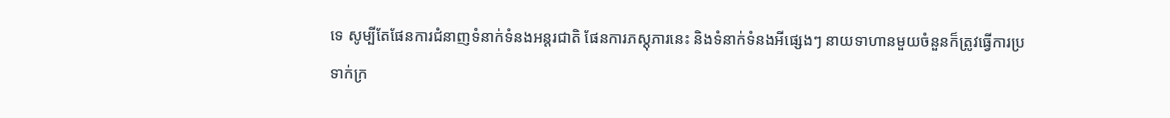ទេ សូម្បីតែផែនការជំនាញទំនាក់ទំនងអន្តរជាតិ ផែនការភស្ដុភារនេះ និងទំនាក់ទំនងអីផ្សេងៗ នាយទាហានមួយចំនួនក៏ត្រូវធ្វើការប្រទាក់ក្រ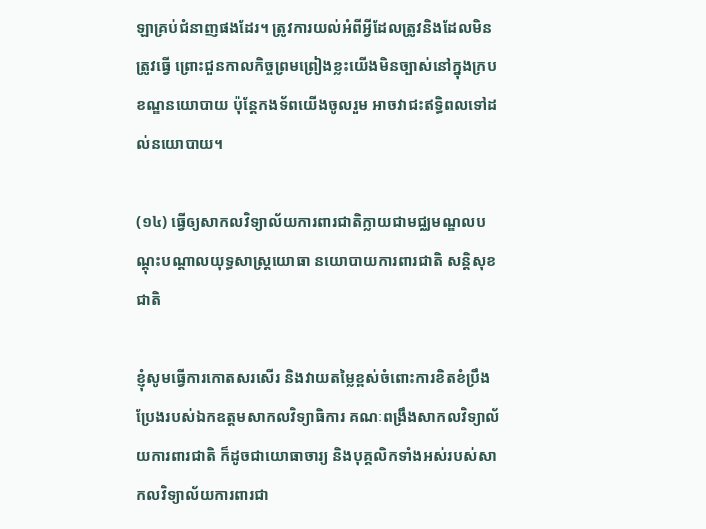ឡាគ្រប់ជំនាញផងដែរ។ ត្រូវការយល់អំពីអ្វីដែលត្រូវនិងដែលមិនត្រូវធ្វើ ព្រោះជួនកាលកិច្ចព្រមព្រៀងខ្លះយើងមិនច្បាស់នៅក្នុងក្របខណ្ឌនយោបាយ ប៉ុន្តែកងទ័ពយើងចូលរួម អាចវាជះឥទ្ធិពលទៅដល់នយោបាយ។

(១៤) ធ្វើឲ្យសាកលវិទ្យាល័យការពារជាតិក្លាយជាមជ្ឈមណ្ឌលបណ្ដុះបណ្ដាលយុទ្ធសាស្រ្តយោធា នយោបាយការពារជាតិ សន្តិសុខជាតិ

ខ្ញុំសូមធ្វើការកោតសរសើរ និងវាយតម្លៃខ្ពស់ចំពោះការខិតខំប្រឹងប្រែងរបស់ឯកឧត្ដមសាកលវិទ្យាធិការ គណៈពង្រឹងសាកលវិទ្យាល័យការពារជាតិ ក៏ដូចជាយោធាចារ្យ និងបុគ្គលិកទាំងអស់របស់សាកលវិទ្យាល័យការពារជា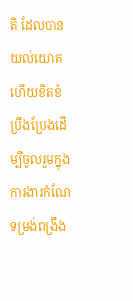តិ ដែលបានយល់យោគ ហើយខិតខំប្រឹងប្រែងដើម្បីចូលរួមក្នុងការងារកំណែទម្រង់ពង្រឹង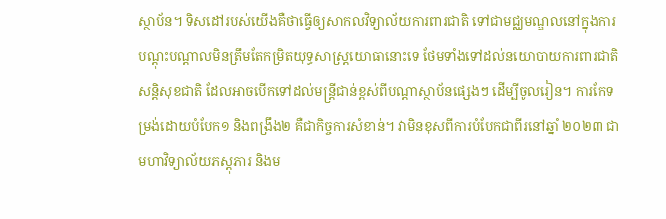ស្ថាប័ន។ ទិសដៅរបស់យើងគឺថាធ្វើឲ្យសាកលវិទ្យាល័យការពារជាតិ ទៅជាមជ្ឈមណ្ឌលនៅក្នុងការបណ្ដុះបណ្ដាលមិនត្រឹមតែកម្រិតយុទ្ធសាស្រ្តយោធានោះទេ ថែមទាំងទៅដល់នយោបាយការពារជាតិ សន្តិសុខជាតិ ដែលអាចបើកទៅដល់មន្រ្តីជាន់ខ្ពស់ពីបណ្ដាស្ថាប័នផ្សេងៗ ដើម្បីចូលរៀន។ ការកែទម្រង់ដោយបំបែក១ និងពង្រឹង២ គឺជាកិច្ចការសំខាន់។ វាមិនខុសពីការបំបែកជាពីរនៅឆ្នាំ ២០២៣ ជាមហាវិទ្យាល័យភស្ដុភារ និងម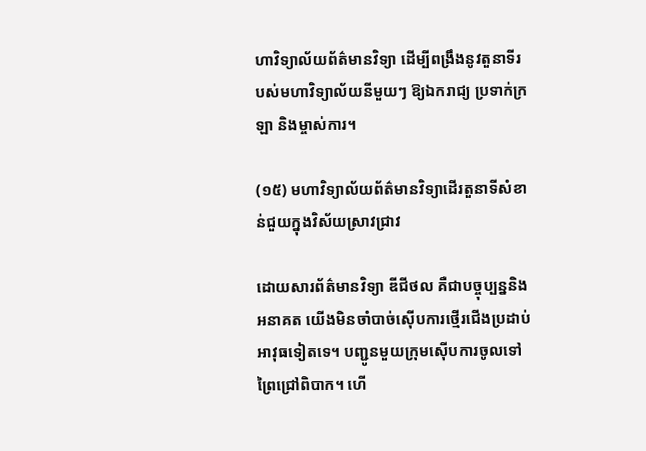ហាវិទ្យាល័យព័ត៌មានវិទ្យា ដើម្បីពង្រឹងនូវតួនាទីរបស់មហាវិទ្យាល័យនីមួយៗ ឱ្យឯករាជ្យ ប្រទាក់ក្រឡា និងម្ចាស់ការ។

(១៥) មហាវិទ្យាល័យព័ត៌មានវិទ្យាដើរតួនាទីសំខាន់ជួយក្នុងវិស័យស្រាវជ្រាវ

ដោយសារព័ត៌មានវិទ្យា ឌីជីថល គឺជាបច្ចុប្បន្ននិងអនាគត យើងមិនចាំបាច់ស៊ើបការថ្មើរជើងប្រដាប់អាវុធទៀតទេ។ បញ្ជូនមួយក្រុមស៊ើបការចូលទៅព្រៃជ្រៅពិបាក។ ហើ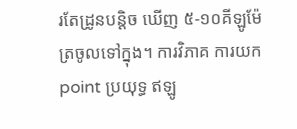រតែដ្រូនបន្តិច ឃើញ ៥-១០គីឡូម៉ែត្រចូលទៅក្នុង។ ការវិភាគ ការយក point ប្រយុទ្ធ ឥឡូ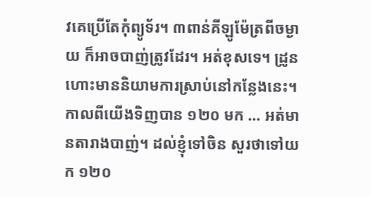វគេប្រើតែកុំព្យូទ័រ។ ៣ពាន់គីឡូម៉ែត្រពីចម្ងាយ ក៏អាចបាញ់ត្រូវដែរ។ អត់ខុសទេ។ ដ្រូនហោះមាននិយាមការស្រាប់នៅកន្លែងនេះ។ កាលពីយើងទិញបាន ១២០ មក … អត់មានតារាងបាញ់។ ដល់ខ្ញុំទៅចិន សួរថាទៅយក ១២០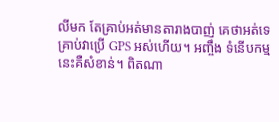លីមក តែគ្រាប់អត់មានតារាងបាញ់ គេថាអត់ទេគ្រាប់វាប្រើ GPS អស់ហើយ។ អញ្ចឹង ទំនើបកម្មនេះគឺសំខាន់។ ពិតណា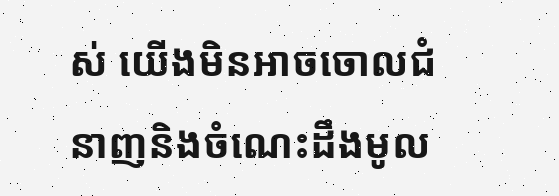ស់ យើងមិនអាចចោលជំនាញនិងចំណេះដឹងមូល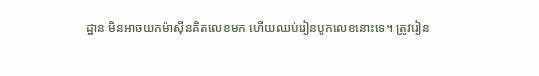ដ្ឋាន មិនអាចយកម៉ាស៊ីនគិតលេខមក ហើយឈប់រៀនបូកលេខនោះទេ។ ត្រូវរៀន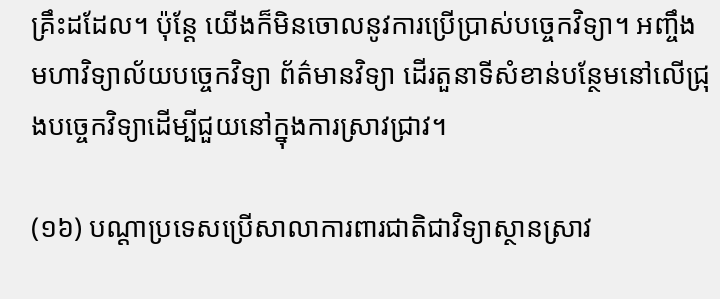គ្រឹះដដែល។ ប៉ុន្តែ យើងក៏មិនចោលនូវការប្រើប្រាស់បច្ចេកវិទ្យា។ អញ្ចឹងមហាវិទ្យាល័យបច្ចេកវិទ្យា ព័ត៌មានវិទ្យា ដើរតួនាទីសំខាន់បន្ថែមនៅលើជ្រុងបច្ចេកវិទ្យាដើម្បីជួយនៅក្នុងការស្រាវជ្រាវ។

(១៦) បណ្ដាប្រទេសប្រើសាលាការពារជាតិជាវិទ្យាស្ថានស្រាវ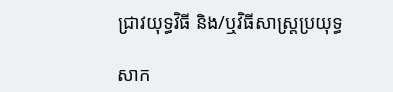ជ្រាវយុទ្ធវិធី និង/ឬវិធីសាស្រ្តប្រយុទ្ធ

សាក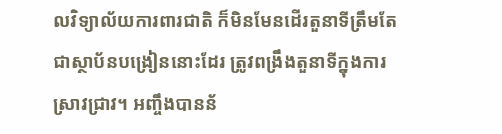លវិទ្យាល័យការពារជាតិ ក៏មិនមែនដើរតួនាទីត្រឹមតែជាស្ថាប័នបង្រៀននោះដែរ ត្រូវពង្រឹងតួនាទីក្នុងការស្រាវជ្រាវ។ អញ្ចឹងបានន័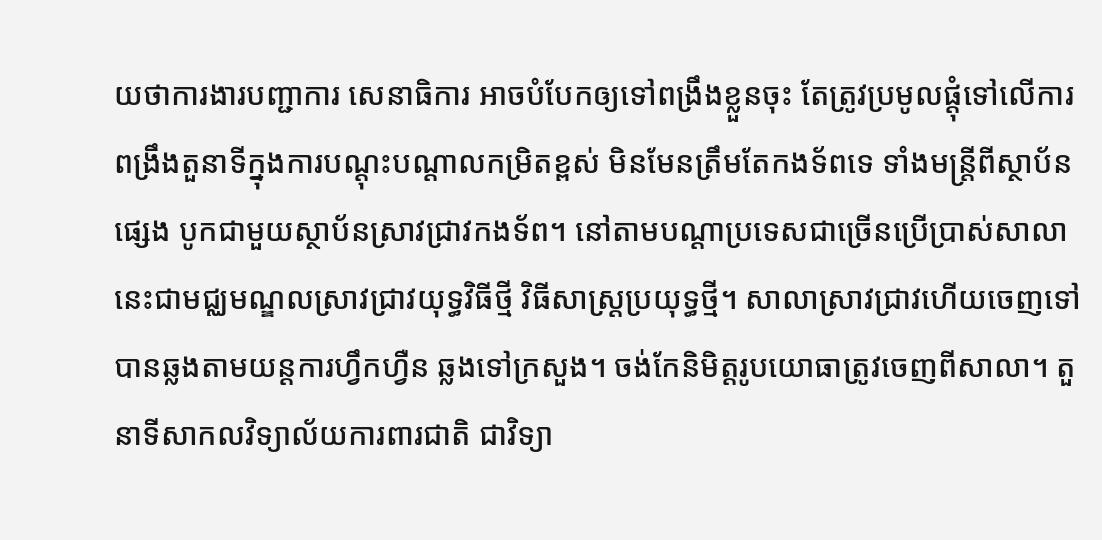យថាការងារបញ្ជាការ សេនាធិការ អាចបំបែកឲ្យទៅពង្រឹងខ្លួនចុះ តែត្រូវប្រមូលផ្ដុំទៅលើការពង្រឹងតួនាទីក្នុងការបណ្ដុះបណ្ដាលកម្រិតខ្ពស់ មិនមែនត្រឹមតែកងទ័ពទេ ទាំងមន្រ្តីពីស្ថាប័នផ្សេង បូកជាមួយស្ថាប័នស្រាវជ្រាវកងទ័ព។ នៅតាមបណ្ដាប្រទេសជាច្រើនប្រើប្រាស់សាលានេះជាមជ្ឈមណ្ឌលស្រាវជ្រាវយុទ្ធវិធីថ្មី វិធីសាស្រ្តប្រយុទ្ធថ្មី។ សាលាស្រាវជ្រាវហើយចេញទៅ បានឆ្លងតាមយន្តការហ្វឹកហ្វឺន ឆ្លងទៅក្រសួង។ ចង់កែនិមិត្តរូបយោធាត្រូវចេញពីសាលា។ តួនាទីសាកលវិទ្យាល័យការពារជាតិ ជាវិទ្យា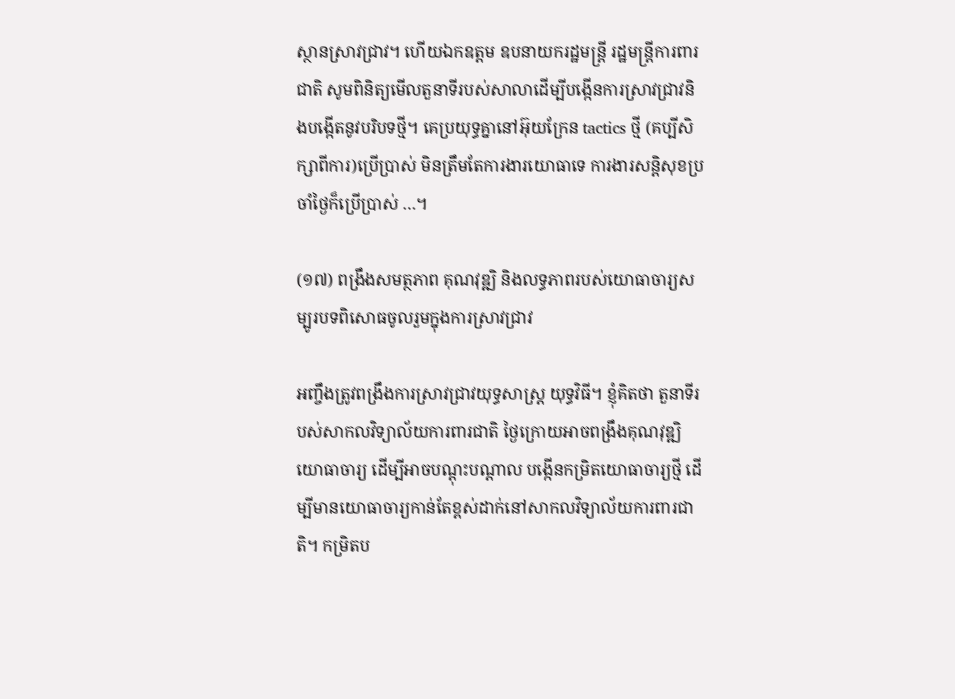ស្ថានស្រាវជ្រាវ។ ហើយឯកឧត្ដម ឧបនាយករដ្ឋមន្រ្តី រដ្ឋមន្រ្តីការពារជាតិ សូមពិនិត្យមើលតួនាទីរបស់សាលាដើម្បីបង្កើនការស្រាវជ្រាវនិងបង្កើតនូវបរិបទថ្មី។ គេប្រយុទ្ធគ្នានៅអ៊ុយក្រែន tactics ថ្មី (គប្បីសិក្សាពីការ)ប្រើប្រាស់ មិនត្រឹមតែការងារយោធាទេ ការងារសន្តិសុខប្រចាំថ្ងៃក៏ប្រើប្រាស់ …។

(១៧) ពង្រឹងសមត្ថភាព គុណវុឌ្ឍិ និងលទ្ធភាពរបស់យោធាចារ្យសម្បូរបទពិសោធចូលរួមក្នុងការស្រាវជ្រាវ

អញ្ចឹងត្រូវពង្រឹងការស្រាវជ្រាវយុទ្ធសាស្រ្ត យុទ្ធវិធី។ ខ្ញុំគិតថា តួនាទីរបស់សាកលវិទ្យាល័យការពារជាតិ ថ្ងៃក្រោយអាចពង្រឹងគុណវុឌ្ឍិយោធាចារ្យ ដើម្បីអាចបណ្ដុះបណ្ដាល បង្កើនកម្រិតយោធាចារ្យថ្មី ដើម្បីមានយោធាចារ្យកាន់តែខ្ពស់ដាក់នៅសាកលវិទ្យាល័យការពារជាតិ។ កម្រិតប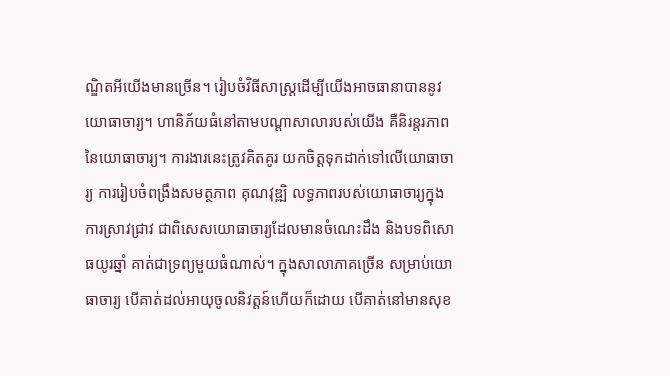ណ្ឌិតអីយើងមានច្រើន។ រៀបចំវិធីសាស្រ្តដើម្បីយើងអាចធានាបាននូវយោធាចារ្យ។ ហានិភ័យធំនៅតាមបណ្ដាសាលារបស់យើង គឺនិរន្តរភាពនៃយោធាចារ្យ។ ការងារនេះត្រូវគិតគូរ យកចិត្តទុកដាក់ទៅលើយោធាចារ្យ ការរៀបចំពង្រឹងសមត្ថភាព គុណវុឌ្ឍិ លទ្ធភាពរបស់យោធាចារ្យក្នុងការស្រាវជ្រាវ ជាពិសេសយោធាចារ្យដែលមានចំណេះដឹង និងបទពិសោធយូរឆ្នាំ គាត់ជាទ្រព្យមួយធំណាស់។ ក្នុងសាលាភាគច្រើន សម្រាប់យោធាចារ្យ បើគាត់ដល់អាយុចូលនិវត្តន៍ហើយក៏ដោយ បើគាត់នៅមានសុខ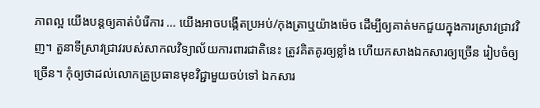ភាពល្អ យើងបន្តឲ្យគាត់បំរើការ … យើងអាចបង្កើតប្រអប់/កុងត្រាឬយ៉ាងម៉េច ដើម្បីឲ្យគាត់មកជួយក្នុងការស្រាវជ្រាវវិញ។ តួនាទីស្រាវជ្រាវរបស់សាកលវិទ្យាល័យការពារជាតិនេះ ត្រូវគិតគូរឲ្យខ្លាំង ហើយកសាងឯកសារឲ្យច្រើន រៀបចំឲ្យច្រើន។ កុំឲ្យថាដល់លោកគ្រូប្រធានមុខវិជ្ជាមួយចប់ទៅ ឯកសារ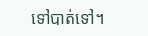ទៅបាត់ទៅ។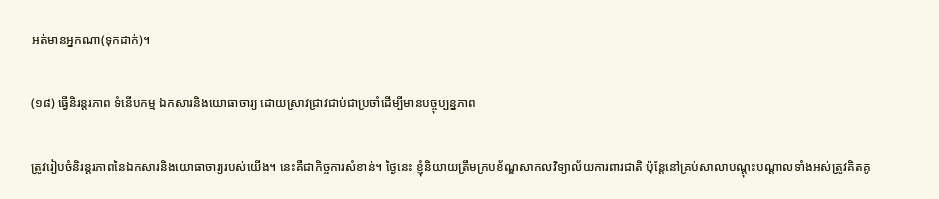អត់មានអ្នកណា(ទុកដាក់)។

(១៨) ធ្វើនិរន្តរភាព ទំនើបកម្ម ឯកសារនិងយោធាចារ្យ ដោយស្រាវជ្រាវជាប់ជាប្រចាំដើម្បីមានបច្ចុប្បន្នភាព

ត្រូវរៀបចំនិរន្តរភាពនៃឯកសារនិងយោធាចារ្យរបស់យើង។ នេះគឺជាកិច្ចការសំខាន់។ ថ្ងៃនេះ ខ្ញុំនិយាយត្រឹមក្របខ័ណ្ឌសាកលវិទ្យាល័យការពារជាតិ ប៉ុន្តែនៅគ្រប់សាលាបណ្ដុះបណ្ដាលទាំងអស់ត្រូវគិតគូ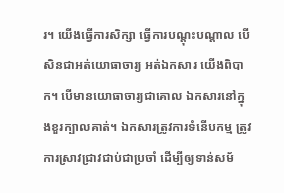រ។ យើងធ្វើការសិក្សា ធ្វើការបណ្ដុះបណ្ដាល បើសិនជាអត់យោធាចារ្យ អត់ឯកសារ យើងពិបាក។ បើមានយោធាចារ្យជាគោល ឯកសារនៅក្នុងខួរក្បាលគាត់។ ឯកសារត្រូវការទំនើបកម្ម ត្រូវការស្រាវជ្រាវជាប់ជាប្រចាំ ដើម្បីឲ្យទាន់សម័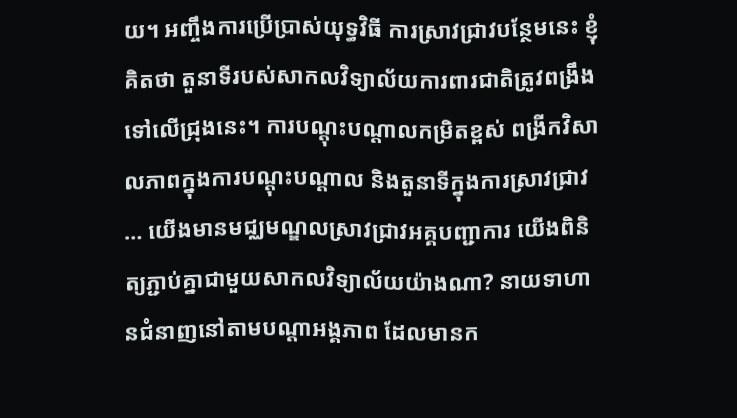យ។ អញ្ចឹងការប្រើប្រាស់យុទ្ធវិធី ការស្រាវជ្រាវបន្ថែមនេះ ខ្ញុំគិតថា តួនាទីរបស់សាកលវិទ្យាល័យការពារជាតិត្រូវពង្រឹងទៅលើជ្រុងនេះ។ ការបណ្ដុះបណ្ដាលកម្រិតខ្ពស់ ពង្រីកវិសាលភាពក្នុងការបណ្ដុះបណ្ដាល និងតួនាទីក្នុងការស្រាវជ្រាវ … យើងមានមជ្ឈមណ្ឌលស្រាវជ្រាវអគ្គបញ្ជាការ យើងពិនិត្យភ្ជាប់គ្នាជាមួយសាកលវិទ្យាល័យយ៉ាងណា? នាយទាហានជំនាញនៅតាមបណ្ដាអង្គភាព ដែលមានក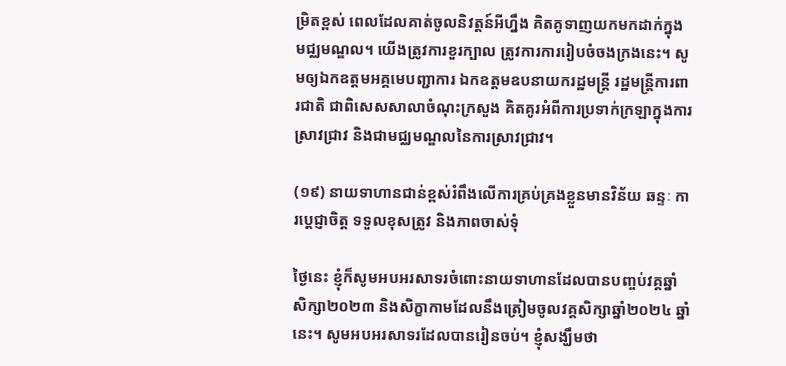ម្រិតខ្ពស់ ពេលដែលគាត់ចូលនិវត្តន៍អីហ្នឹង គិតគូទាញយកមកដាក់ក្នុងមជ្ឈមណ្ឌល។ យើងត្រូវការខួរក្បាល ត្រូវការការរៀបចំចងក្រងនេះ។ សូមឲ្យឯកឧត្ដមអគ្គមេបញ្ជាការ ឯកឧត្ដមឧបនាយករដ្ឋមន្រ្តី រដ្ឋមន្រ្តីការពារជាតិ ជាពិសេសសាលាចំណុះក្រសួង គិតគូរអំពីការប្រទាក់ក្រឡាក្នុងការស្រាវជ្រាវ និងជាមជ្ឈមណ្ឌលនៃការស្រាវជ្រាវ។

(១៩) នាយទាហានជាន់ខ្ពស់រំពឹងលើការគ្រប់គ្រងខ្លួនមានវិន័យ ឆន្ទៈ ការប្ដេជ្ញាចិត្ត ទទួលខុសត្រូវ និងភាពចាស់ទុំ

ថ្ងៃនេះ ខ្ញុំក៏សូមអបអរសាទរចំពោះនាយទាហានដែលបានបញ្ចប់វគ្គឆ្នាំសិក្សា២០២៣ និងសិក្ខាកាមដែលនឹងត្រៀមចូលវគ្គសិក្សាឆ្នាំ២០២៤ ឆ្នាំនេះ។ សូមអបអរសាទរដែលបានរៀនចប់។ ខ្ញុំសង្ឃឹមថា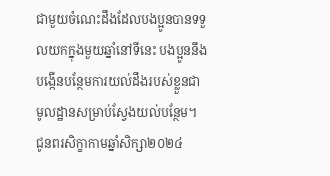ជាមួយចំណេះដឹងដែលបងប្អូនបានទទួលយកក្នុងមួយឆ្នាំនៅទីនេះ បងប្អូននឹងបង្កើនបន្ថែមការយល់ដឹងរបស់ខ្លួនជាមូលដ្ឋានសម្រាប់ស្វែងយល់បន្ថែម។ ជូនពរសិក្ខាកាមឆ្នាំសិក្សា២០២៤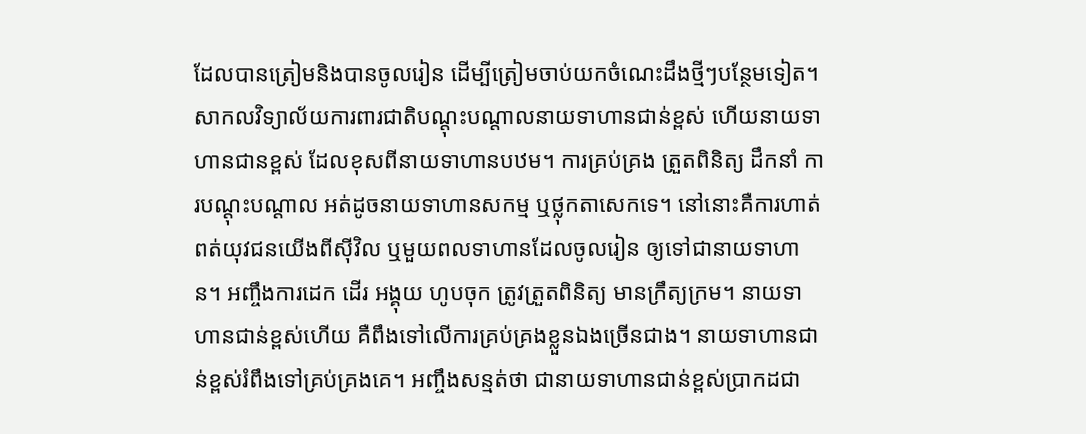ដែលបានត្រៀមនិងបានចូលរៀន ដើម្បីត្រៀមចាប់យកចំណេះដឹងថ្មីៗបន្ថែមទៀត។ សាកលវិទ្យាល័យការពារជាតិបណ្ដុះបណ្ដាលនាយទាហានជាន់ខ្ពស់ ហើយនាយទាហានជានខ្ពស់ ដែលខុសពីនាយទាហានបឋម។ ការគ្រប់គ្រង ត្រួតពិនិត្យ ដឹកនាំ ការបណ្ដុះបណ្ដាល អត់ដូចនាយទាហានសកម្ម ឬថ្លុកតាសេកទេ។ នៅនោះគឺការហាត់ពត់យុវជនយើងពីស៊ីវិល ឬមួយពលទាហានដែលចូលរៀន ឲ្យទៅជានាយទាហាន។ អញ្ចឹងការដេក ដើរ អង្គុយ ហូបចុក ត្រូវត្រួតពិនិត្យ មានក្រឹត្យក្រម។ នាយទាហានជាន់ខ្ពស់ហើយ គឺពឹងទៅលើការគ្រប់គ្រងខ្លួនឯងច្រើនជាង។ នាយទាហានជាន់ខ្ពស់រំពឹងទៅគ្រប់គ្រងគេ។ អញ្ចឹងសន្មត់ថា ជានាយទាហានជាន់ខ្ពស់ប្រាកដជា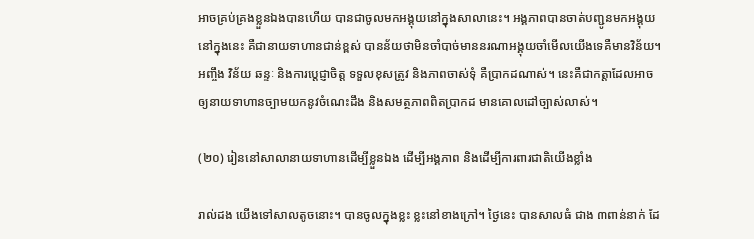អាចគ្រប់គ្រងខ្លួនឯងបានហើយ បានជាចូលមកអង្គុយនៅក្នុងសាលានេះ។ អង្គភាពបានចាត់បញ្ជូនមកអង្គុយនៅក្នុងនេះ គឺជានាយទាហានជាន់ខ្ពស់ បានន័យថាមិនចាំបាច់មាននរណាអង្គុយចាំមើលយើងទេគឺមានវិន័យ។ អញ្ចឹង វិន័យ ឆន្ទៈ និងការប្ដេជ្ញាចិត្ត ទទួលខុសត្រូវ និងភាពចាស់ទុំ គឺប្រាកដណាស់។ នេះគឺជាកត្ដាដែលអាចឲ្យនាយទាហានច្បាមយកនូវចំណេះដឹង និងសមត្ថភាពពិតប្រាកដ មានគោលដៅច្បាស់លាស់។

(២០) រៀននៅសាលានាយទាហានដើម្បីខ្លួនឯង ដើម្បីអង្គភាព និងដើម្បីការពារជាតិយើងខ្លាំង

រាល់ដង យើងទៅសាលតូចនោះ។ បានចូលក្នុងខ្លះ ខ្លះនៅខាងក្រៅ។ ថ្ងៃនេះ បានសាលធំ ជាង ៣ពាន់នាក់ ដែ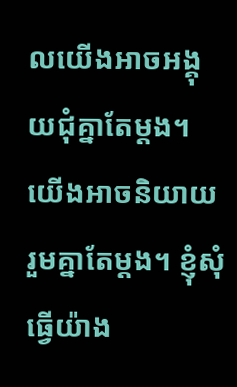លយើងអាចអង្គុយជុំគ្នាតែម្ដង។ យើងអាចនិយាយរួមគ្នាតែម្ដង។ ខ្ញុំសុំធ្វើយ៉ាង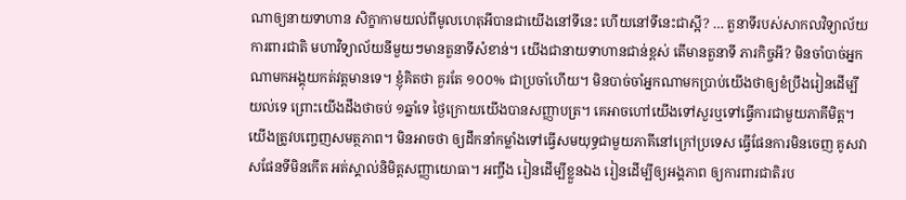ណាឲ្យនាយទាហាន សិក្ខាកាមយល់ពីមូលហេតុអីបានជាយើងនៅទីនេះ ហើយនៅទីនេះជាស្អី? … តួនាទីរបស់សាកលវិទ្យាល័យការពារជាតិ មហាវិទ្យាល័យនីមួយៗមានតួនាទីសំខាន់។ យើងជានាយទាហានជាន់ខ្ពស់ តើមានតួនាទី ភារកិច្ចអី? មិនចាំបាច់អ្នកណាមកអង្គុយកត់វត្តមានទេ។ ខ្ញុំគិតថា គួរតែ ១០០% ជាប្រចាំហើយ។ មិនបាច់ចាំអ្នកណាមកប្រាប់យើងថាឲ្យខំប្រឹងរៀនដើម្បីយល់ទេ ព្រោះយើងដឹងថាចប់ ១ឆ្នាំទេ ថ្ងៃក្រោយយើងបានសញ្ញាបត្រ។ គេអាចហៅយើងទៅសួរឬទៅធ្វើការជាមួយភាគីមិត្ត។ យើងត្រូវបញ្ចេញសមត្ថភាព។ មិនអាចថា ឲ្យដឹកនាំកម្លាំងទៅធ្វើសមយុទ្ធជាមួយភាគីនៅក្រៅប្រទេស ធ្វើផែនការមិនចេញ គូសវាសផែនទីមិនកើត អត់ស្គាល់និមិត្តសញ្ញាយោធា។ អញ្ចឹង រៀនដើម្បីខ្លួនឯង រៀនដើម្បីឲ្យអង្គភាព ឲ្យការពារជាតិរប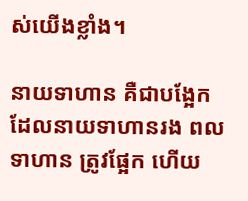ស់យើងខ្លាំង។

នាយទាហាន គឺជាបង្អែកដែលនាយទាហានរង ពលទាហាន ត្រូវផ្អែក ហើយ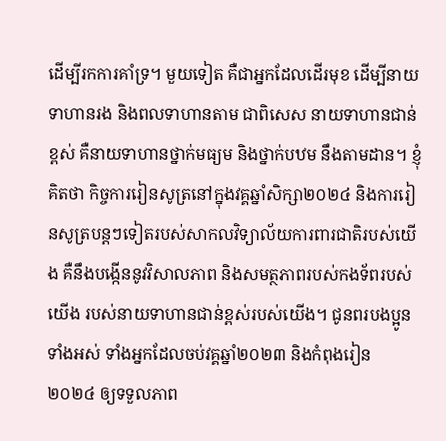ដើម្បីរកការគាំទ្រ។ មួយទៀត គឺជាអ្នកដែលដើរមុខ ដើម្បីនាយទាហានរង និងពលទាហានតាម ជាពិសេស នាយទាហានជាន់ខ្ពស់ គឺនាយទាហានថ្នាក់មធ្យម និងថ្នាក់បឋម នឹងតាមដាន។ ខ្ញុំគិតថា កិច្ចការរៀនសូត្រនៅក្នុងវគ្គឆ្នាំសិក្សា២០២៤ និងការរៀនសូត្របន្តៗទៀតរបស់សាកលវិទ្យាល័យការពារជាតិរបស់យើង គឺនឹងបង្កើននូវវិសាលភាព និងសមត្ថភាពរបស់កងទ័ពរបស់យើង របស់នាយទាហានជាន់ខ្ពស់របស់យើង។ ជូនពរបងប្អូនទាំងអស់ ទាំងអ្នកដែលចប់វគ្គឆ្នាំ២០២៣ និងកំពុងរៀន ២០២៤ ឲ្យទទួលភាព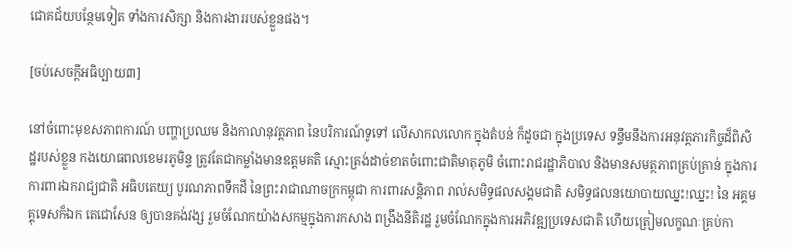ជោគជ័យបន្ថែមទៀត ទាំងការសិក្សា និងការងាររបស់ខ្លួនផង។

[ចប់សេចក្ដីអធិប្បាយ៣]

នៅចំពោះមុខសភាពការណ៍ បញ្ហាប្រឈម និងកាលានុវត្តភាព នៃបរិការណ៍ទូទៅ លើសាកលលោក ក្នុងតំបន់ ក៏ដូចជា ក្នុងប្រទេស ទន្ទឹមនឹងការអនុវត្តភារកិច្ចដ៏ពិសិដ្ឋរបស់ខ្លួន កងយោធពលខេមរភូមិន្ទ ត្រូវតែជាកម្លាំងមានឧត្តមគតិ ស្មោះត្រង់ដាច់ខាតចំពោះជាតិមាតុភូមិ ចំពោះរាជរដ្ឋាភិបាល និងមានសមត្ថភាពគ្រប់គ្រាន់ ក្នុងការការពារឯករាជ្យជាតិ អធិបតេយ្យ បូរណភាពទឹកដី នៃព្រះរាជាណាចក្រកម្ពុជា ការពារសន្តិភាព រាល់សមិទ្ធផលសង្គមជាតិ សមិទ្ធផលនយោបាយឈ្នះ!ឈ្នះ! នៃ អគ្គមគ្គុទេសក៏ឯក តេជោសែន ឲ្យបានគង់វង្ស រួមចំណែកយ៉ាងសកម្មក្នុងការកសាង ពង្រឹងនីតិរដ្ឋ រួមចំណែកក្នុងការអភិវឌ្ឍប្រទេសជាតិ ហើយត្រៀមលក្ខណៈគ្រប់កា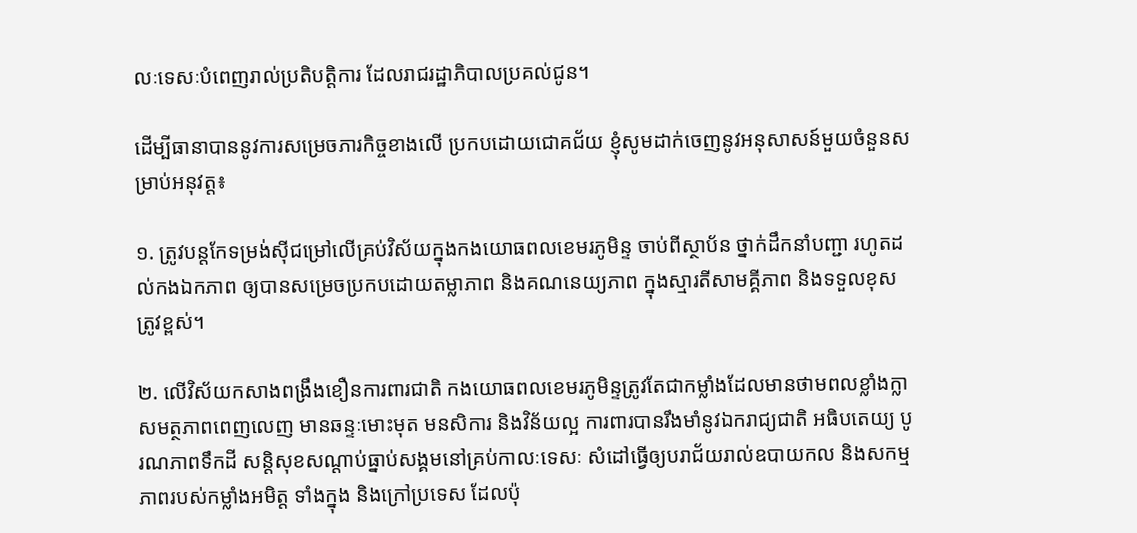លៈទេសៈបំពេញរាល់ប្រតិបត្តិការ ដែលរាជរដ្ឋាភិបាលប្រគល់ជូន។

ដើម្បីធានាបាននូវការសម្រេចភារកិច្ចខាងលើ ប្រកបដោយជោគជ័យ ខ្ញុំសូមដាក់ចេញនូវអនុសាសន៍មួយចំនួនសម្រាប់អនុវត្ត៖

១. ត្រូវបន្តកែទម្រង់ស៊ីជម្រៅលើគ្រប់វិស័យក្នុងកងយោធពលខេមរភូមិន្ទ ចាប់ពីស្ថាប័ន ថ្នាក់ដឹកនាំបញ្ជា រហូតដល់កងឯកភាព ឲ្យបានសម្រេចប្រកបដោយតម្លាភាព និងគណនេយ្យភាព ក្នុងស្មារតីសាមគ្គីភាព និងទទួលខុសត្រូវខ្ពស់។

២. លើវិស័យកសាងពង្រឹងខឿនការពារជាតិ កងយោធពលខេមរភូមិន្ទត្រូវតែជាកម្លាំងដែលមានថាមពលខ្លាំងក្លា សមត្ថភាពពេញលេញ មានឆន្ទៈមោះមុត មនសិការ និងវិន័យល្អ ការពារបានរឹងមាំនូវឯករាជ្យជាតិ អធិបតេយ្យ បូរណភាពទឹកដី សន្តិសុខសណ្តាប់ធ្នាប់សង្គមនៅគ្រប់កាលៈទេសៈ សំដៅធ្វើឲ្យបរាជ័យរាល់ឧបាយកល និងសកម្មភាពរបស់កម្លាំងអមិត្ត ទាំងក្នុង និងក្រៅប្រទេស ដែលប៉ុ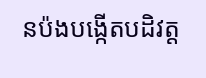នប៉ងបង្កើតបដិវត្ត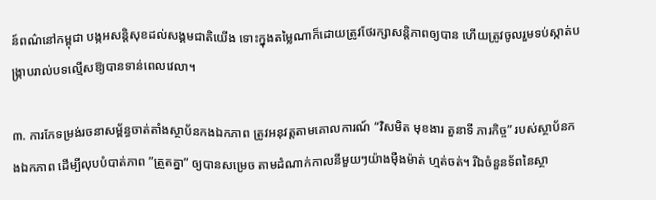ន៍ពណ៌នៅកម្ពុជា បង្កអសន្តិសុខដល់សង្គមជាតិយើង ទោះក្នុងតម្លៃណាក៏ដោយត្រូវថែរក្សាសន្តិភាពឲ្យបាន ហើយត្រូវចូលរួមទប់ស្កាត់បង្រ្កាបរាល់បទល្មើសឱ្យបានទាន់ពេលវេលា។

៣. ការកែទម្រង់រចនាសម្ព័ន្ធចាត់តាំងស្ថាប័នកងឯកភាព ត្រូវអនុវត្តតាមគោលការណ៍ “វិសមិត មុខងារ តួនាទី ភារកិច្ច” របស់ស្ថាប័នកងឯកភាព ដើម្បីលុបបំបាត់ភាព ”ត្រួតគ្នា” ឲ្យបានសម្រេច តាមដំណាក់កាលនីមួយៗយ៉ាងម៉ឺងម៉ាត់ ហ្មត់ចត់។ រីឯចំនួនទ័ពនៃស្ថា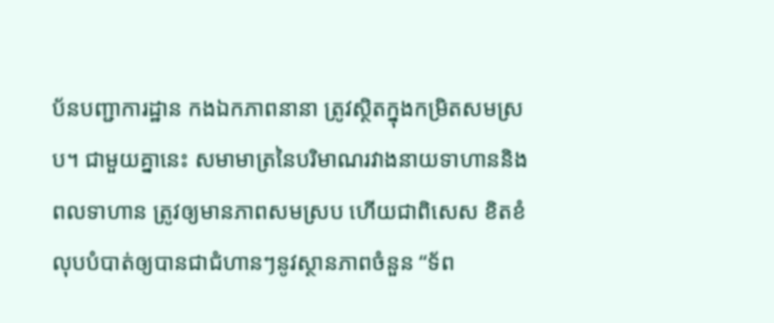ប័នបញ្ជាការដ្ឋាន កងឯកភាពនានា ត្រូវស្ថិតក្នុងកម្រិតសមស្រប។ ជាមួយគ្នានេះ សមាមាត្រនៃបរិមាណរវាងនាយទាហាននិងពលទាហាន ត្រូវឲ្យមានភាពសមស្រប ហើយជាពិសេស ខិតខំលុបបំបាត់ឲ្យបានជាជំហានៗនូវស្ថានភាពចំនួន “ទ័ព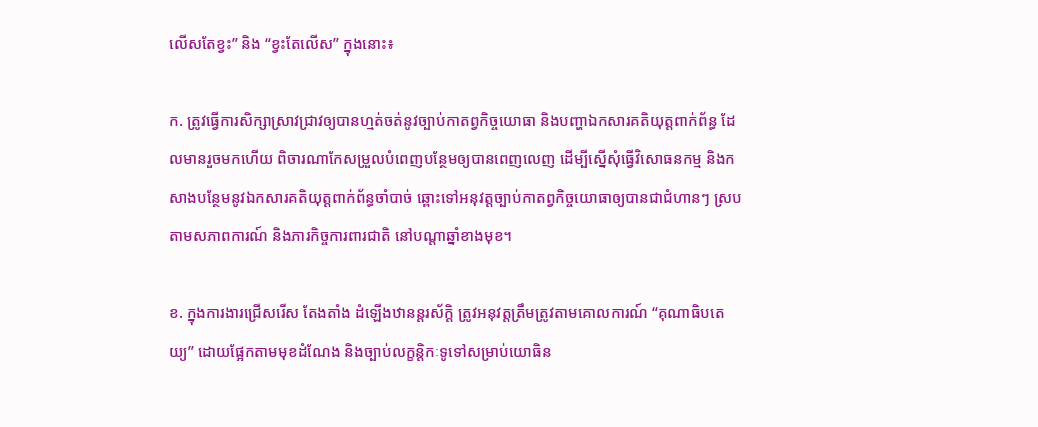លើសតែខ្វះ” និង “ខ្វះតែលើស” ក្នុងនោះ៖

ក. ត្រូវធ្វើការសិក្សាស្រាវជ្រាវឲ្យបានហ្មត់ចត់នូវច្បាប់កាតព្វកិច្ចយោធា និងបញ្ហាឯកសារគតិយុត្តពាក់ព័ន្ធ ដែលមានរួចមកហើយ ពិចារណាកែសម្រួលបំពេញបន្ថែមឲ្យបានពេញលេញ ដើម្បីស្នើសុំធ្វើវិសោធនកម្ម និងកសាងបន្ថែមនូវឯកសារគតិយុត្តពាក់ព័ន្ធចាំបាច់ ឆ្ពោះទៅអនុវត្តច្បាប់កាតព្វកិច្ចយោធាឲ្យបានជាជំហានៗ ស្របតាមសភាពការណ៍ និងភារកិច្ចការពារជាតិ នៅបណ្តាឆ្នាំខាងមុខ។

ខ. ក្នុងការងារជ្រើសរើស តែងតាំង ដំឡើងឋានន្តរស័ក្តិ ត្រូវអនុវត្តត្រឹមត្រូវតាមគោលការណ៍ “គុណាធិបតេយ្យ” ដោយផ្អែកតាមមុខដំណែង និងច្បាប់លក្ខន្តិកៈទូទៅសម្រាប់យោធិន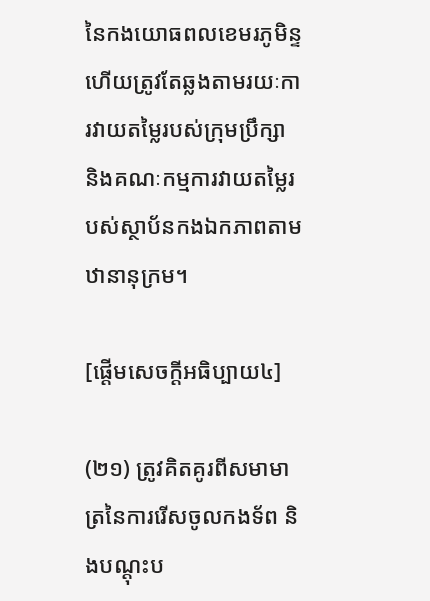នៃកងយោធពលខេមរភូមិន្ទ ហើយត្រូវតែឆ្លងតាមរយៈការវាយតម្លៃរបស់ក្រុមប្រឹក្សា និងគណៈកម្មការវាយតម្លៃរបស់ស្ថាប័នកងឯកភាពតាមឋានានុក្រម។

[ផ្ដើមសេចក្ដីអធិប្បាយ៤]

(២១) ត្រូវគិតគូរពីសមាមាត្រនៃការរើសចូលកងទ័ព និងបណ្ដុះប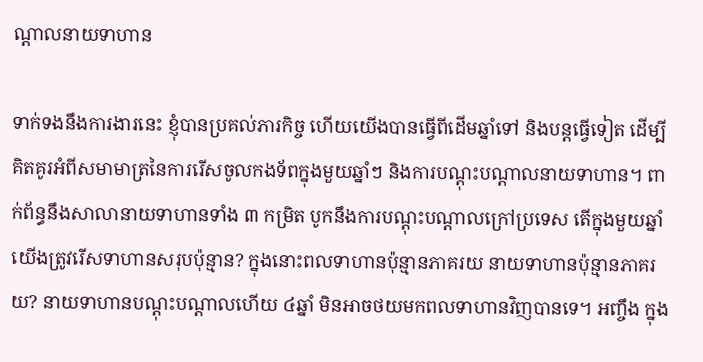ណ្ដាលនាយទាហាន

ទាក់ទងនឹងការងារនេះ ខ្ញុំបានប្រគល់ភារកិច្ច ហើយយើងបានធ្វើពីដើមឆ្នាំទៅ និងបន្តធ្វើទៀត ដើម្បីគិតគូរអំពីសមាមាត្រនៃការរើសចូលកងទ័ពក្នុងមួយឆ្នាំៗ និងការបណ្ដុះបណ្ដាលនាយទាហាន។ ពាក់ព័ន្ធនឹងសាលានាយទាហានទាំង ៣ កម្រិត បូកនឹងការបណ្ដុះបណ្ដាលក្រៅប្រទេស តើក្នុងមួយឆ្នាំយើងត្រូវរើសទាហានសរុបប៉ុន្មាន? ក្នុងនោះពលទាហានប៉ុន្មានភាគរយ នាយទាហានប៉ុន្មានភាគរយ? នាយទាហានបណ្ដុះបណ្ដាលហើយ ៤ឆ្នាំ មិនអាចថយមកពលទាហានវិញបានទេ។ អញ្ចឹង ក្នុង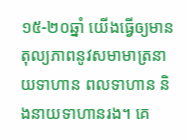១៥-២០ឆ្នាំ យើងធ្វើឲ្យមានតុល្យភាពនូវសមាមាត្រនាយទាហាន ពលទាហាន និងនាយទាហានរង។ គេ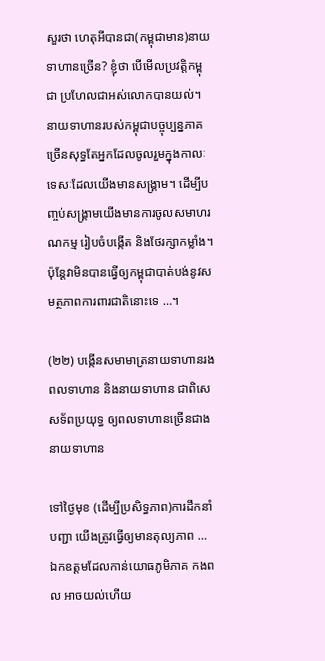សួរថា ហេតុអីបានជា(កម្ពុជាមាន)នាយទាហានច្រើន? ខ្ញុំថា បើមើលប្រវត្តិកម្ពុជា ប្រហែលជាអស់លោកបានយល់។ នាយទាហានរបស់កម្ពុជាបច្ចុប្បន្នភាគច្រើនសុទ្ធតែអ្នកដែលចូលរួមក្នុងកាលៈទេសៈដែលយើងមានសង្រ្គាម។ ដើម្បីបញ្ចប់សង្រ្គាមយើងមានការចូលសមាហរណកម្ម រៀបចំបង្កើត និងថែរក្សាកម្លាំង។ ប៉ុន្តែវាមិនបានធ្វើឲ្យកម្ពុជាបាត់បង់នូវសមត្ថភាពការពារជាតិនោះទេ …។

(២២) បង្កើនសមាមាត្រនាយទាហានរង ពលទាហាន និងនាយទាហាន ជាពិសេសទ័ពប្រយុទ្ធ ឲ្យពលទាហានច្រើនជាងនាយទាហាន

ទៅថ្ងៃមុខ (ដើម្បីប្រសិទ្ធភាព)ការដឹកនាំបញ្ជា យើងត្រូវធ្វើឲ្យមានតុល្យភាព … ឯកឧត្ដមដែលកាន់យោធភូមិភាគ កងពល អាចយល់ហើយ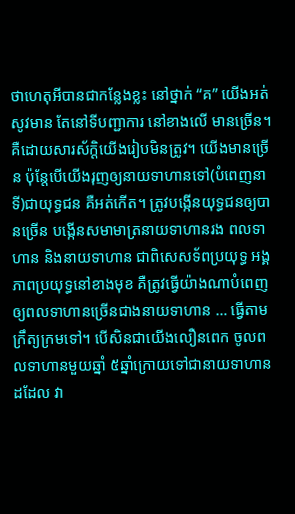ថាហេតុអីបានជាកន្លែងខ្លះ នៅថ្នាក់ “គ” យើងអត់សូវមាន តែនៅទីបញ្ជាការ នៅខាងលើ មានច្រើន។ គឺដោយសារស័ក្ដិយើងរៀបមិនត្រូវ។ យើងមានច្រើន ប៉ុន្តែបើយើងរុញឲ្យនាយទាហានទៅ(បំពេញនាទី)ជាយុទ្ធជន គឺអត់កើត។ ត្រូវបង្កើនយុទ្ធជនឲ្យបានច្រើន បង្កើនសមាមាត្រនាយទាហានរង ពលទាហាន និងនាយទាហាន ជាពិសេសទ័ពប្រយុទ្ធ អង្គភាពប្រយុទ្ធនៅខាងមុខ គឺត្រូវធ្វើយ៉ាងណាបំពេញឲ្យពលទាហានច្រើនជាងនាយទាហាន … ធ្វើតាមក្រឹត្យក្រមទៅ។ បើសិនជាយើងលឿនពេក ចូលពលទាហានមួយឆ្នាំ ៥ឆ្នាំក្រោយទៅជានាយទាហានដដែល វា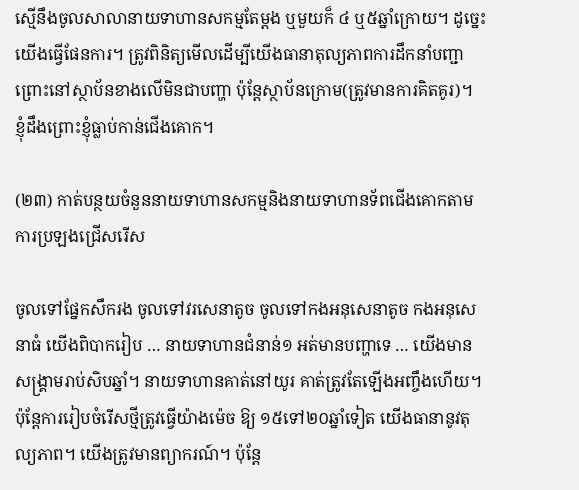ស្មើនឹងចូលសាលានាយទាហានសកម្មតែម្តង ឬមួយក៏ ៤ ឬ៥ឆ្នាំក្រោយ។ ដូច្នេះ យើងធ្វើផែនការ។ ត្រូវពិនិត្យមើលដើម្បីយើងធានាតុល្យភាពការដឹកនាំបញ្ជា ព្រោះនៅស្ថាប័នខាងលើមិនជាបញ្ហា ប៉ុន្តែស្ថាប័នក្រោម(ត្រូវមានការគិតគូរ)។ ខ្ញុំដឹងព្រោះខ្ញុំធ្លាប់កាន់ជើងគោក។

(២៣) កាត់បន្ថយចំនួននាយទាហានសកម្មនិងនាយទាហានទ័ពជើងគោកតាមការប្រឡងជ្រើសរើស

ចូលទៅផ្នែកសឹករង ចូលទៅវរសេនាតូច ចូលទៅកងអនុសេនាតូច កងអនុសេនាធំ យើងពិបាករៀប … នាយទាហានជំនាន់១ អត់មានបញ្ហាទេ … យើងមានសង្គ្រាមរាប់សិបឆ្នាំ។ នាយទាហានគាត់នៅយូរ គាត់ត្រូវតែឡើងអញ្ចឹងហើយ។ ប៉ុន្តែការរៀបចំរើសថ្មីត្រូវធ្វើយ៉ាងម៉េច ឱ្យ ១៥ទៅ២០ឆ្នាំទៀត យើងធានានូវតុល្យភាព។ យើងត្រូវមានព្យាករណ៍។ ប៉ុន្តែ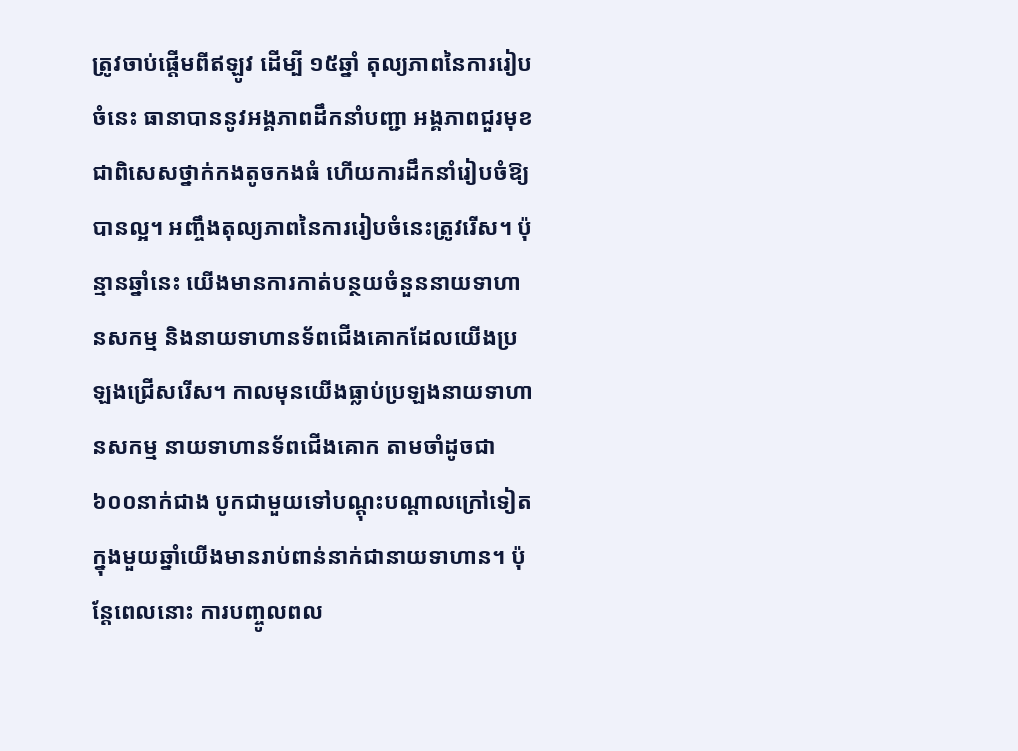ត្រូវចាប់ផ្តើមពីឥឡូវ ដើម្បី ១៥ឆ្នាំ តុល្យភាពនៃការរៀបចំនេះ ធានាបាននូវអង្គភាពដឹកនាំបញ្ជា អង្គភាពជួរមុខ ជាពិសេសថ្នាក់កងតូចកងធំ ហើយការដឹកនាំរៀបចំឱ្យបានល្អ។ អញ្ចឹងតុល្យភាពនៃការរៀបចំនេះត្រូវរើស។ ប៉ុន្មានឆ្នាំនេះ យើងមានការកាត់បន្ថយចំនួននាយទាហានសកម្ម និងនាយទាហានទ័ពជើងគោកដែលយើងប្រឡងជ្រើសរើស។ កាលមុនយើងធ្លាប់ប្រឡងនាយទាហានសកម្ម នាយទាហានទ័ពជើងគោក តាមចាំដូចជា ៦០០នាក់ជាង បូកជាមួយទៅបណ្តុះបណ្តាលក្រៅទៀត ក្នុងមួយឆ្នាំយើងមានរាប់ពាន់នាក់ជានាយទាហាន។ ប៉ុន្តែពេលនោះ ការបញ្ចូលពល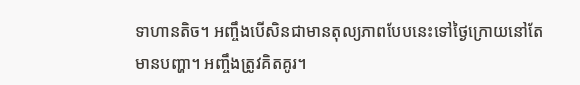ទាហានតិច។ អញ្ចឹងបើសិនជាមានតុល្យភាពបែបនេះទៅថ្ងៃក្រោយនៅតែមានបញ្ហា។ អញ្ចឹងត្រូវគិតគូរ។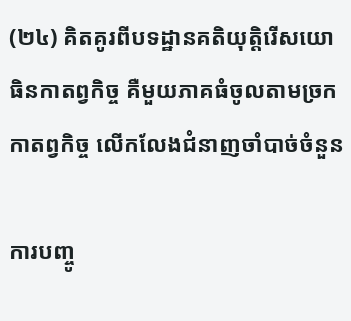(២៤) គិតគូរពីបទដ្ឋានគតិយុត្តិរើសយោធិនកាតព្វកិច្ច គឺមួយភាគធំចូលតាមច្រកកាតព្វកិច្ច លើកលែងជំនាញចាំបាច់ចំនួន

ការបញ្ចូ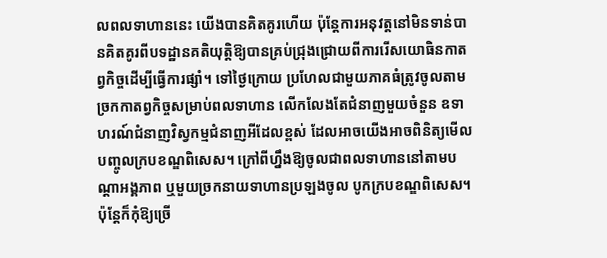លពលទាហាននេះ យើងបានគិតគូរហើយ ប៉ុន្តែការអនុវត្តនៅមិនទាន់បានគិតគូរពីបទដ្ឋានគតិយុត្តិឱ្យបានគ្រប់ជ្រុងជ្រោយពីការរើសយោធិនកាតព្វកិច្ចដើម្បីធ្វើការផ្សាំ។ ទៅថ្ងៃក្រោយ ប្រហែលជាមួយភាគធំត្រូវចូលតាមច្រកកាតព្វកិច្ចសម្រាប់ពលទាហាន លើកលែងតែជំនាញមួយចំនួន ឧទាហរណ៍ជំនាញវិស្វកម្មជំនាញអីដែលខ្ពស់ ដែលអាចយើងអាចពិនិត្យមើលបញ្ចូលក្របខណ្ឌពិសេស។ ក្រៅពីហ្នឹងឱ្យចូលជាពលទាហាននៅតាមបណ្តាអង្គភាព ឬមួយច្រកនាយទាហានប្រឡងចូល បូកក្របខណ្ឌពិសេស។ ប៉ុន្តែក៏កុំឱ្យច្រើ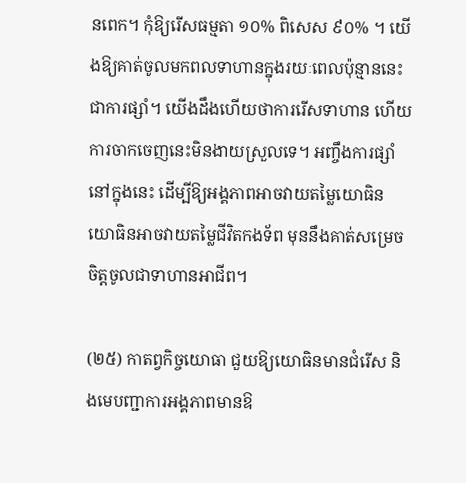នពេក។ កុំឱ្យរើសធម្មតា ១០% ពិសេស ៩០% ។ យើងឱ្យគាត់ចូលមកពលទាហានក្នុងរយៈពេលប៉ុន្មាននេះជាការផ្សាំ។ យើងដឹងហើយថាការរើសទាហាន ហើយការចាកចេញនេះមិនងាយស្រួលទេ។ អញ្ចឹងការផ្សាំនៅក្នុងនេះ ដើម្បីឱ្យអង្គភាពអាចវាយតម្លៃយោធិន យោធិនអាចវាយតម្លៃជីវិតកងទ័ព មុននឹងគាត់សម្រេចចិត្តចូលជាទាហានអាជីព។

(២៥) កាតព្វកិច្ចយោធា ជួយឱ្យយោធិនមានជំរើស និងមេបញ្ជាការអង្គភាពមានឱ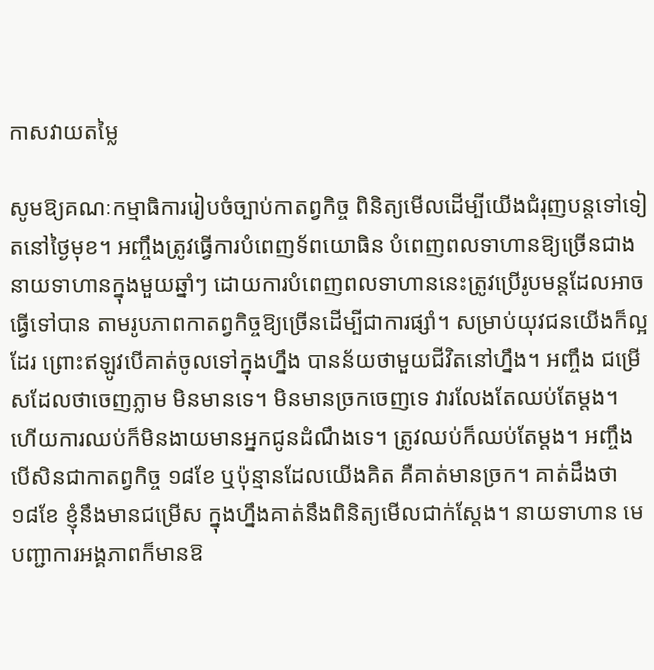កាសវាយតម្លៃ

សូមឱ្យគណៈកម្មាធិការរៀបចំច្បាប់កាតព្វកិច្ច ពិនិត្យមើលដើម្បីយើងជំរុញបន្តទៅទៀតនៅថ្ងៃមុខ។ អញ្ចឹងត្រូវធ្វើការបំពេញទ័ពយោធិន បំពេញពលទាហានឱ្យច្រើនជាងនាយទាហានក្នុងមួយឆ្នាំៗ ដោយការបំពេញពលទាហាននេះត្រូវប្រើរូបមន្តដែលអាចធ្វើទៅបាន តាមរូបភាពកាតព្វកិច្ចឱ្យច្រើនដើម្បីជាការផ្សាំ។ សម្រាប់យុវជនយើងក៏ល្អដែរ ព្រោះឥឡូវបើគាត់ចូលទៅក្នុងហ្នឹង បានន័យថាមួយជីវិតនៅហ្នឹង។ អញ្ចឹង ជម្រើសដែលថាចេញភ្លាម មិនមានទេ។ មិនមានច្រកចេញទេ វារលែងតែឈប់តែម្តង។ ហើយការឈប់ក៏មិនងាយមានអ្នកជូនដំណឹងទេ។ ត្រូវឈប់ក៏ឈប់តែម្តង។ អញ្ចឹងបើសិនជាកាតព្វកិច្ច ១៨ខែ ឬប៉ុន្មានដែលយើងគិត គឺគាត់មានច្រក។ គាត់ដឹងថា ១៨ខែ ខ្ញុំនឹងមានជម្រើស ក្នុងហ្នឹងគាត់នឹងពិនិត្យមើលជាក់ស្តែង។ នាយទាហាន មេបញ្ជាការអង្គភាពក៏មានឱ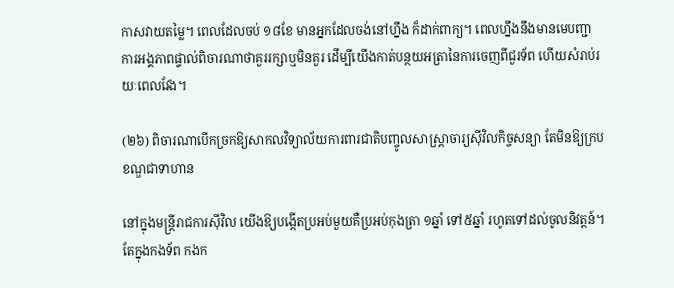កាសវាយតម្លៃ។ ពេលដែលចប់ ១៨ខែ មានអ្នកដែលចង់នៅហ្នឹង ក៏ដាក់ពាក្យ។ ពេលហ្នឹងនឹងមានមេបញ្ជាការអង្គភាពផ្ទាល់ពិចារណាថាគួររក្សាឬមិនគួរ ដើម្បីយើងកាត់បន្ថយអត្រានៃការចេញពីជួរទ័ព ហើយសំរាប់រយៈពេលវែង។

(២៦) ពិចារណាបើកច្រកឱ្យសាកលវិទ្យាល័យការពារជាតិបញ្ចូលសាស្ត្រាចារ្យស៊ីវិលកិច្ចសន្យា តែមិនឱ្យក្របខណ្ឌជាទាហាន

នៅក្នុងមន្ត្រីរាជការស៊ីវិល យើងឱ្យបង្កើតប្រអប់មួយគឺប្រអប់កុងត្រា ១ឆ្នាំ ទៅ៥ឆ្នាំ រហូតទៅដល់ចូលនិវត្តន៍។ តែក្នុងកងទ័ព កងក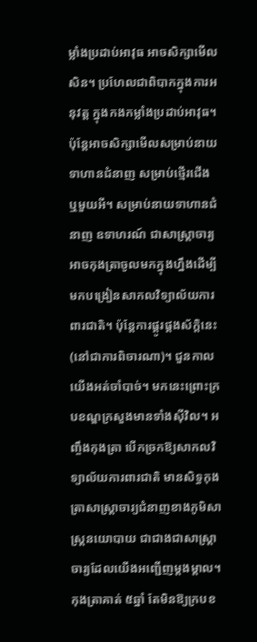ម្លាំងប្រដាប់អាវុធ អាចសិក្សាមើលសិន។ ប្រហែលជាពិបាកក្នុងការអនុវត្ត ក្នុងកងកម្លាំងប្រដាប់អាវុធ។ ប៉ុន្តែអាចសិក្សាមើលសម្រាប់នាយទាហានជំនាញ សម្រាប់ថ្មើរជើង ឬមួយអី។ សម្រាប់នាយទាហានជំនាញ ឧទាហរណ៍ ជាសាស្រ្តាចារ្យអាចកុងត្រាចូលមកក្នុងហ្នឹងដើម្បីមកបង្រៀនសាកលវិទ្យាល័យការពារជាតិ។ ប៉ុន្តែការផ្គូរផ្គងស័ក្តិនេះ (នៅជាការពិចារណា)។ ជួនកាលយើងអត់ចាំបាច់។ មកនេះព្រោះក្របខណ្ឌក្រសួងមានទាំងស៊ីវិល។ អញ្ចឹងកុងត្រា បើកច្រកឱ្យសាកលវិទ្យាល័យការពារជាតិ មានសិទ្ធកុងត្រាសាស្ត្រាចារ្យជំនាញខាងភូមិសាស្ត្រនយោបាយ ជាជាងជាសាស្ត្រាចារ្យដែលយើងអញ្ជើញម្តងម្តាល។ កុងត្រាគាត់ ៥ឆ្នាំ តែមិនឱ្យក្របខ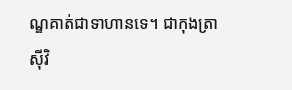ណ្ឌគាត់ជាទាហានទេ។ ជាកុងត្រាស៊ីវិ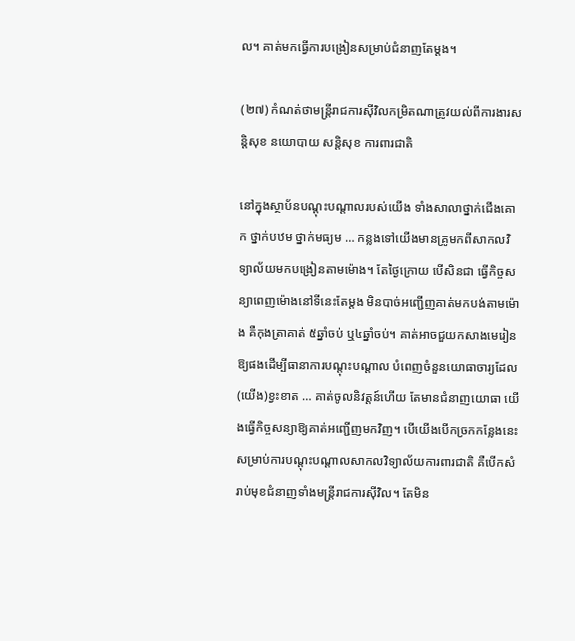ល។ គាត់មកធ្វើការបង្រៀនសម្រាប់ជំនាញតែម្តង។

(២៧) កំណត់ថាមន្ត្រីរាជការស៊ីវិលកម្រិតណាត្រូវយល់ពីការងារសន្តិសុខ នយោបាយ សន្តិសុខ ការពារជាតិ

នៅក្នុងស្ថាប័នបណ្តុះបណ្តាលរបស់យើង ទាំងសាលាថ្នាក់ជើងគោក ថ្នាក់បឋម ថ្នាក់មធ្យម … កន្លងទៅយើងមានគ្រូមកពីសាកលវិទ្យាល័យមកបង្រៀនតាមម៉ោង។ តែថ្ងៃក្រោយ បើសិនជា ធ្វើកិច្ចសន្យាពេញម៉ោងនៅទីនេះតែម្តង មិនបាច់អញ្ជើញគាត់មកបង់តាមម៉ោង គឺកុងត្រាគាត់ ៥ឆ្នាំចប់ ឬ៤ឆ្នាំចប់។ គាត់អាចជួយកសាងមេរៀនឱ្យផងដើម្បីធានាការបណ្តុះបណ្តាល បំពេញចំនួនយោធាចារ្យដែល(យើង)ខ្វះខាត … គាត់ចូលនិវត្តន៍ហើយ តែមានជំនាញយោធា យើងធ្វើកិច្ចសន្យាឱ្យគាត់អញ្ជើញមកវិញ។ បើយើងបើកច្រកកន្លែងនេះ សម្រាប់ការបណ្តុះបណ្តាលសាកលវិទ្យាល័យការពារជាតិ គឺបើកសំរាប់មុខជំនាញទាំងមន្ត្រីរាជការស៊ីវិល។ តែមិន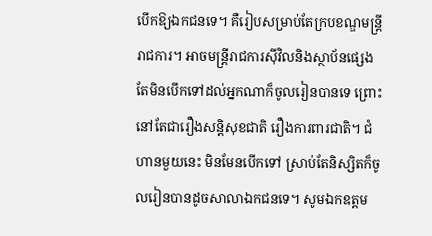បើកឱ្យឯកជនទេ។ គឺរៀបសម្រាប់តែក្របខណ្ឌមន្ត្រីរាជការ។ អាចមន្ត្រីរាជការស៊ីវិលនិងស្ថាប័នផ្សេង តែមិនបើកទៅដល់អ្នកណាក៏ចូលរៀនបានទេ ព្រោះនៅតែជារឿងសន្តិសុខជាតិ រឿងការពារជាតិ។ ជំហានមួយនេះ មិនមែនបើកទៅ ស្រាប់តែនិស្សិតក៏ចូលរៀនបានដូចសាលាឯកជនទេ។ សូមឯកឧត្តម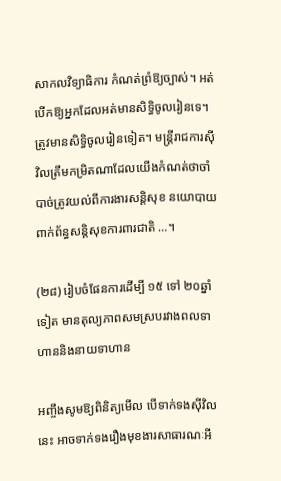សាកលវិទ្យាធិការ កំណត់ព្រំឱ្យច្បាស់។ អត់បើកឱ្យអ្នកដែលអត់មានសិទ្ធិចូលរៀនទេ។ ត្រូវមានសិទ្ធិចូលរៀនទៀត។ មន្ត្រីរាជការស៊ីវិលត្រឹមកម្រិតណាដែលយើងកំណត់ថាចាំបាច់ត្រូវយល់ពីការងារសន្តិសុខ នយោបាយ ពាក់ព័ន្ធសន្តិសុខការពារជាតិ …។

(២៨) រៀបចំផែនការដើម្បី ១៥ ទៅ ២០ឆ្នាំទៀត មានតុល្យភាពសមស្របរវាងពលទាហាននិងនាយទាហាន

អញ្ចឹងសូមឱ្យពិនិត្យមើល បើទាក់ទងស៊ីវិលនេះ អាចទាក់ទងរឿងមុខងារសាធារណៈអី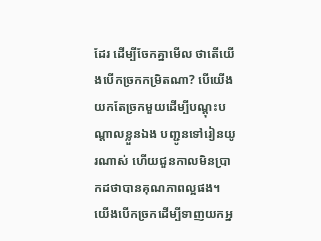ដែរ ដើម្បីចែកគ្នាមើល ថាតើយើងបើកច្រកកម្រិតណា? បើយើងយកតែច្រកមួយដើម្បីបណ្តុះបណ្តាលខ្លួនឯង បញ្ជូនទៅរៀនយូរណាស់ ហើយជួនកាលមិនប្រាកដថាបានគុណភាពល្អផង។ យើងបើកច្រកដើម្បីទាញយកអ្ន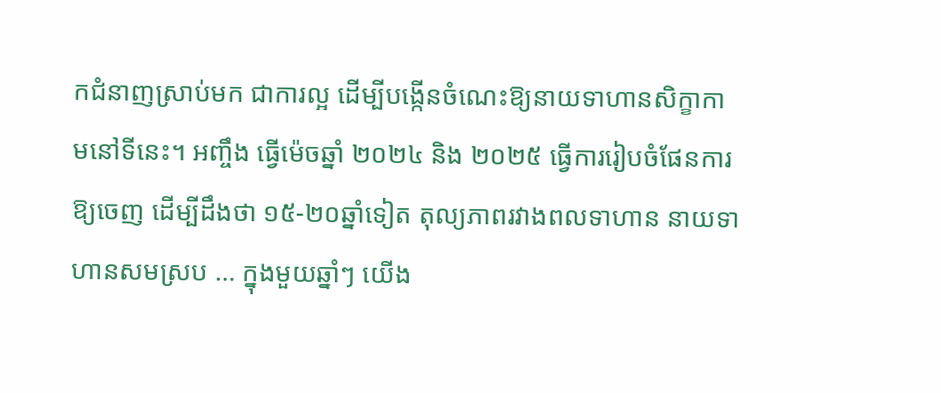កជំនាញស្រាប់មក ជាការល្អ ដើម្បីបង្កើនចំណេះឱ្យនាយទាហានសិក្ខាកាមនៅទីនេះ។ អញ្ចឹង ធ្វើម៉េចឆ្នាំ ២០២៤ និង ២០២៥ ធ្វើការរៀបចំផែនការឱ្យចេញ ដើម្បីដឹងថា ១៥-២០ឆ្នាំទៀត តុល្យភាពរវាងពលទាហាន នាយទាហានសមស្រប … ក្នុងមួយឆ្នាំៗ យើង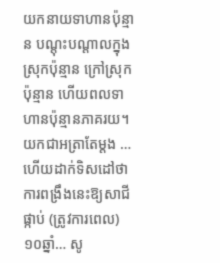យកនាយទាហានប៉ុន្មាន បណ្តុះបណ្តាលក្នុងស្រុកប៉ុន្មាន ក្រៅស្រុកប៉ុន្មាន ហើយពលទាហានប៉ុន្មានភាគរយ។ យកជាអត្រាតែម្តង … ហើយដាក់ទិសដៅថាការពង្រឹងនេះឱ្យសាជីផ្កាប់ (ត្រូវការពេល) ១០ឆ្នាំ… សូ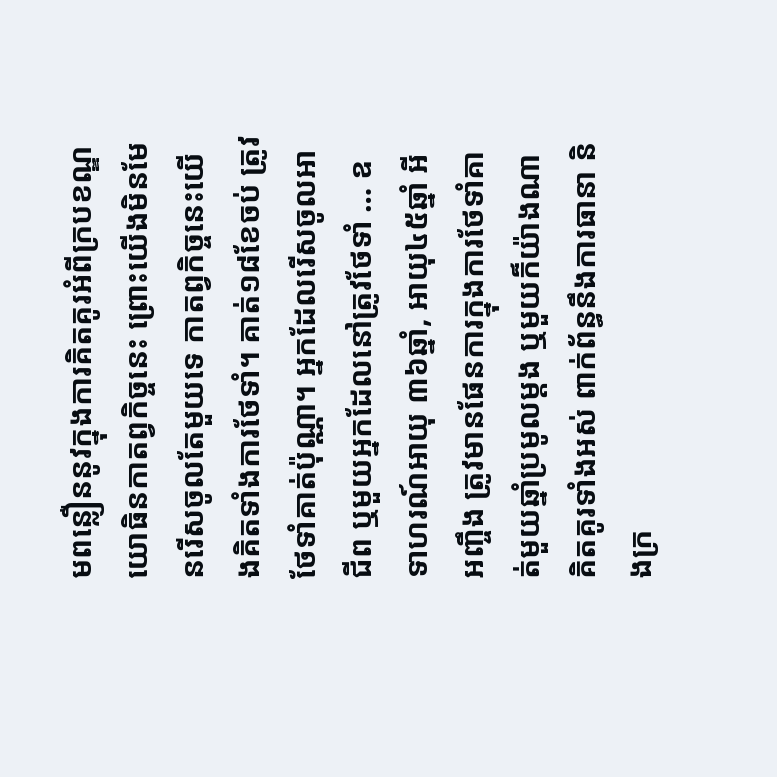មពន្លឿននូវក្នុងការគិតគូរអំពីក្របខណ្ឌយោធិនកាតព្វកិច្ចនេះ ព្រោះយើងមិនមែនរើសចូលតែមួយទេ កាតព្វកិច្ចនេះយើងគិតទាំងការថែទាំ។ គាត់១៨ខែចប់ ត្រូវថែទាំគាត់ប៉ុណ្ណា។ អ្នកដែលរើសចូលអាជីព ឬមួយអ្នកដែលនៅត្រូវថែទាំ … ឧទាហរណ៍អាយុ ៣៦ឆ្នាំ, អាយុ៤៥ឆ្នាំ អីអញ្ចឹង ត្រូវមានផែនការក្នុងការថែទាំគាត់មួយឆ្នាំប្រមូលម្ដង ឬមួយក៏យ៉ាងណា គិតគូរទាំងអស់ ពាក់ព័ន្ធនឹងការធានា និងក្រ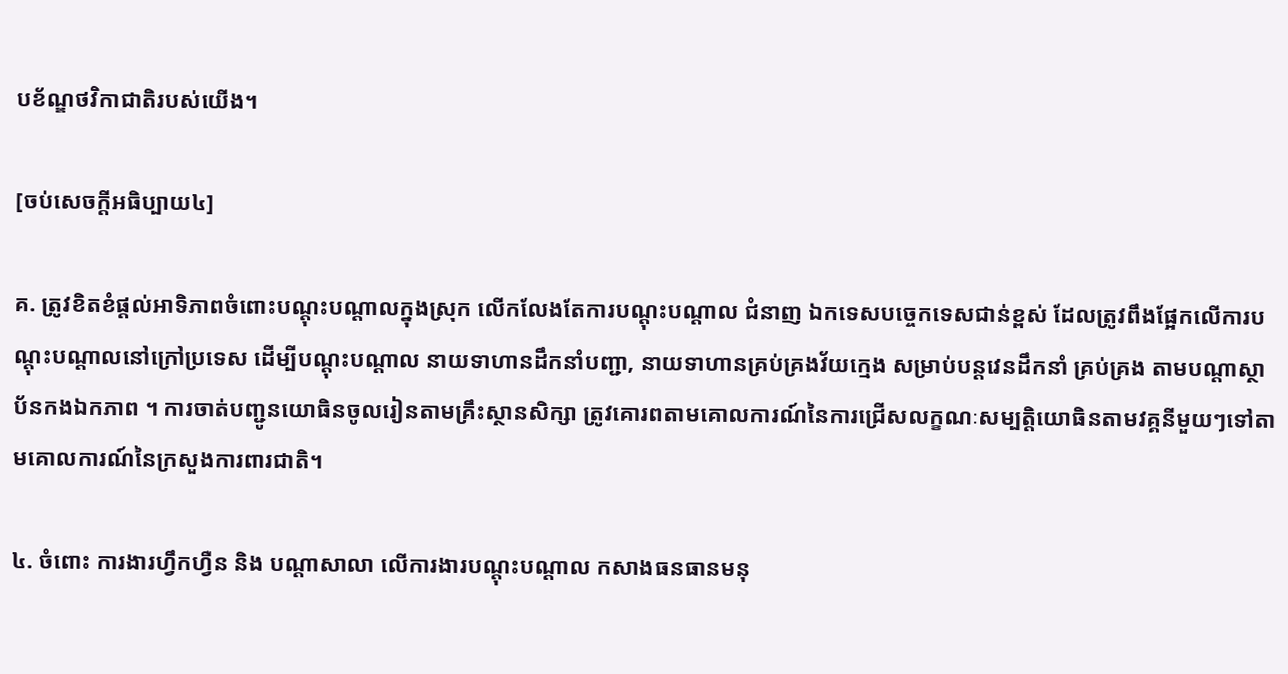បខ័ណ្ឌថវិកាជាតិរបស់យើង។

[ចប់សេចក្ដីអធិប្បាយ៤]

គ. ត្រូវខិតខំផ្ដល់អាទិភាពចំពោះបណ្តុះបណ្តាលក្នុងស្រុក លើកលែងតែការបណ្តុះបណ្តាល ជំនាញ ឯកទេសបច្ចេកទេសជាន់ខ្ពស់ ដែលត្រូវពឹងផ្អែកលើការបណ្តុះបណ្តាលនៅក្រៅប្រទេស ដើម្បីបណ្តុះបណ្តាល នាយទាហានដឹកនាំបញ្ជា, នាយទាហានគ្រប់គ្រងវ័យក្មេង សម្រាប់បន្តវេនដឹកនាំ គ្រប់គ្រង តាមបណ្តាស្ថាប័នកងឯកភាព ។ ការចាត់បញ្ជូនយោធិនចូលរៀនតាមគ្រឹះស្ថានសិក្សា ត្រូវគោរពតាមគោលការណ៍នៃការជ្រើសលក្ខណៈសម្បត្តិយោធិនតាមវគ្គនីមួយៗទៅតាមគោលការណ៍នៃក្រសួងការពារជាតិ។

៤. ចំពោះ ការងារហ្វឹកហ្វឺន និង បណ្តាសាលា លើការងារបណ្តុះបណ្តាល កសាងធនធានមនុ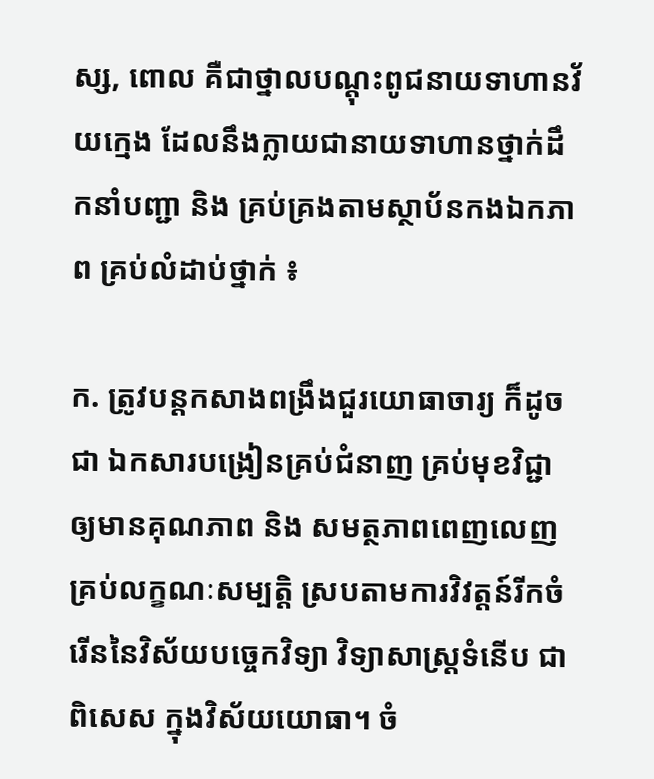ស្ស, ពោល គឺជាថ្នាលបណ្តុះពូជនាយទាហានវ័យក្មេង ដែលនឹងក្លាយជានាយទាហានថ្នាក់ដឹកនាំបញ្ជា និង គ្រប់គ្រងតាមស្ថាប័នកងឯកភាព គ្រប់លំដាប់ថ្នាក់ ៖

ក. ត្រូវបន្តកសាងពង្រឹងជួរយោធាចារ្យ ក៏ដូចជា ឯកសារបង្រៀនគ្រប់ជំនាញ គ្រប់មុខវិជ្ជា ឲ្យមានគុណភាព និង សមត្ថភាពពេញលេញ គ្រប់លក្ខណៈសម្បត្តិ ស្របតាមការវិវត្តន៍រីកចំរើននៃវិស័យបច្ចេកវិទ្យា វិទ្យាសាស្ត្រទំនើប ជាពិសេស ក្នុងវិស័យយោធា។ ចំ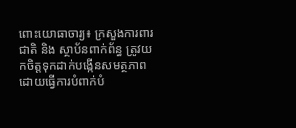ពោះយោធាចារ្យ៖ ក្រសួងការពារជាតិ និង ស្ថាប័នពាក់ព័ន្ធ ត្រូវយកចិត្តទុកដាក់បង្កើនសមត្ថភាព ដោយធ្វើការបំពាក់បំ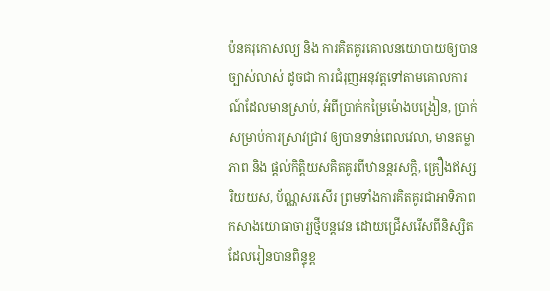ប៉នគរុកោសល្យ និង ការគិតគូរគោលនយោបាយឲ្យបានច្បាស់លាស់ ដូចជា ការជំរុញអនុវត្តទៅតាមគោលការណ៍ដែលមានស្រាប់, អំពីប្រាក់កម្រៃម៉ោងបង្រៀន, ប្រាក់សម្រាប់ការស្រាវជ្រាវ ឲ្យបានទាន់ពេលវេលា, មានតម្លាភាព និង ផ្តល់កិត្តិយសគិតគូរពីឋានន្តរសក្តិ, គ្រឿងឥស្សរិយយស, ប័ណ្ណសរសើរ ព្រមទាំងការគិតគូរជាអាទិភាពកសាងយោធាចារ្យថ្មីបន្តវេន ដោយជ្រើសរើសពីនិស្សិតដែលរៀនបានពិន្ទុខ្ព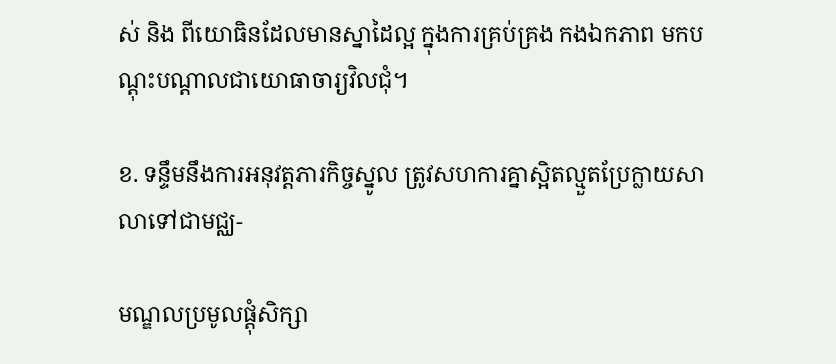ស់ និង ពីយោធិនដែលមានស្នាដៃល្អ ក្នុងការគ្រប់គ្រង កងឯកភាព មកបណ្តុះបណ្តាលជាយោធាចារ្យវិលជុំ។

ខ. ទន្ទឹមនឹងការអនុវត្តភារកិច្ចស្នូល ត្រូវសហការគ្នាស្អិតល្មួតប្រែក្លាយសាលាទៅជាមជ្ឈ-

មណ្ឌលប្រមូលផ្តុំសិក្សា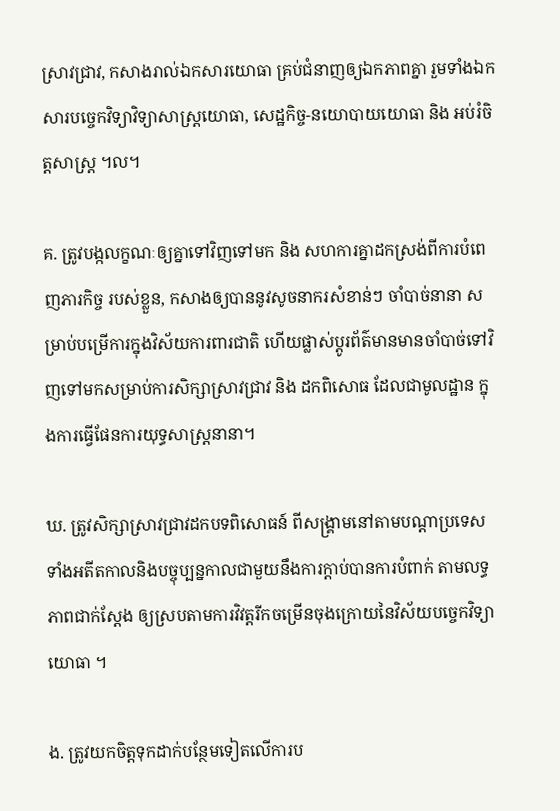ស្រាវជ្រាវ, កសាងរាល់ឯកសារយោធា គ្រប់ជំនាញឲ្យឯកភាពគ្នា រួមទាំងឯកសារបច្ចេកវិទ្យាវិទ្យាសាស្ត្រយោធា, សេដ្ឋកិច្ច-នយោបាយយោធា និង អប់រំចិត្តសាស្ត្រ ។ល។

គ. ត្រូវបង្កលក្ខណៈឲ្យគ្នាទៅវិញទៅមក និង សហការគ្នាដកស្រង់ពីការបំពេញភារកិច្ច របស់ខ្លួន, កសាងឲ្យបាននូវសូចនាករសំខាន់ៗ ចាំបាច់នានា សម្រាប់បម្រើការក្នុងវិស័យការពារជាតិ ហើយផ្លាស់ប្តូរព័ត៌មានមានចាំបាច់ទៅវិញទៅមកសម្រាប់ការសិក្សាស្រាវជ្រាវ និង ដកពិសោធ ដែលជាមូលដ្ឋាន ក្នុងការធ្វើផែនការយុទ្ធសាស្ត្រនានា។

ឃ. ត្រូវសិក្សាស្រាវជ្រាវដកបទពិសោធន៍ ពីសង្គ្រាមនៅតាមបណ្តាប្រទេសទាំងអតីតកាលនិងបច្ចុប្បន្នកាលជាមួយនឹងការក្ដាប់បានការបំពាក់ តាមលទ្ធភាពជាក់ស្តែង ឲ្យស្របតាមការវិវត្តរីកចម្រើនចុងក្រោយនៃវិស័យបច្ចេកវិទ្យាយោធា ។

ង. ត្រូវយកចិត្តទុកដាក់បន្ថែមទៀតលើការប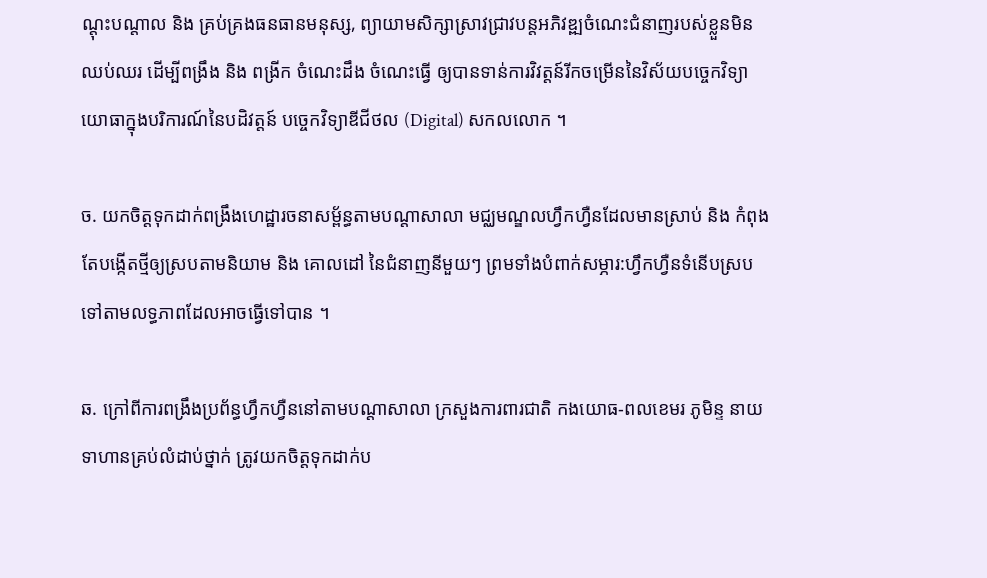ណ្តុះបណ្តាល និង គ្រប់គ្រងធនធានមនុស្ស, ព្យាយាមសិក្សាស្រាវជ្រាវបន្តអភិវឌ្ឍចំណេះជំនាញរបស់ខ្លួនមិនឈប់ឈរ ដើម្បីពង្រឹង និង ពង្រីក ចំណេះដឹង ចំណេះធ្វើ ឲ្យបានទាន់ការវិវត្តន៍រីកចម្រើននៃវិស័យបច្ចេកវិទ្យាយោធាក្នុងបរិការណ៍នៃបដិវត្តន៍ បច្ចេកវិទ្យាឌីជីថល (Digital) សកលលោក ។

ច. យកចិត្តទុកដាក់ពង្រឹងហេដ្ឋារចនាសម្ព័ន្ធតាមបណ្តាសាលា មជ្ឈមណ្ឌលហ្វឹកហ្វឺនដែលមានស្រាប់ និង កំពុងតែបង្កើតថ្មីឲ្យស្របតាមនិយាម និង គោលដៅ នៃជំនាញនីមួយៗ ព្រមទាំងបំពាក់សម្ភារ:ហ្វឹកហ្វឺនទំនើបស្របទៅតាមលទ្ធភាពដែលអាចធ្វើទៅបាន ។

ឆ. ក្រៅពីការពង្រឹងប្រព័ន្ធហ្វឹកហ្វឺននៅតាមបណ្តាសាលា ក្រសួងការពារជាតិ កងយោធ-ពលខេមរ ភូមិន្ទ នាយទាហានគ្រប់លំដាប់ថ្នាក់ ត្រូវយកចិត្តទុកដាក់ប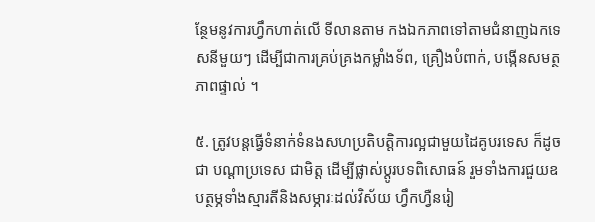ន្ថែមនូវការហ្វឹកហាត់លើ ទីលានតាម កងឯកភាពទៅតាមជំនាញឯកទេសនីមួយៗ ដើម្បីជាការគ្រប់គ្រងកម្លាំងទ័ព, គ្រឿងបំពាក់, បង្កើនសមត្ថភាពផ្ទាល់ ។

៥. ត្រូវបន្តធ្វើទំនាក់ទំនងសហប្រតិបត្តិការល្អជាមួយដៃគូបរទេស ក៏ដូចជា បណ្តាប្រទេស ជាមិត្ត ដើម្បីផ្លាស់ប្តូរបទពិសោធន៍ រួមទាំងការជួយឧបត្ថម្ភទាំងស្មារតីនិងសម្ភារៈដល់វិស័យ ហ្វឹកហ្វឺនរៀ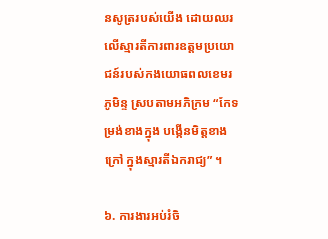នសូត្ររបស់យើង ដោយឈរលើស្មារតីការពារឧត្តមប្រយោជន៍របស់កងយោធពលខេមរភូមិន្ទ ស្របតាមអភិក្រម “កែទម្រង់ខាងក្នុង បង្កើនមិត្តខាងក្រៅ ក្នុងស្មារតីឯករាជ្យ” ។

៦. ការងារអប់រំចិ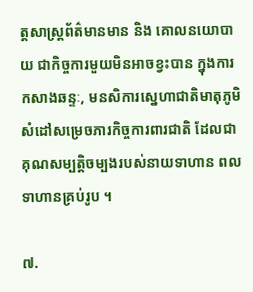ត្តសាស្ត្រព័ត៌មានមាន និង គោលនយោបាយ ជាកិច្ចការមួយមិនអាចខ្វះបាន ក្នុងការកសាងឆន្ទៈ, មនសិការស្នេហាជាតិមាតុភូមិ សំដៅសម្រេចភារកិច្ចការពារជាតិ ដែលជាគុណសម្បត្តិចម្បងរបស់នាយទាហាន ពលទាហានគ្រប់រូប ។

៧.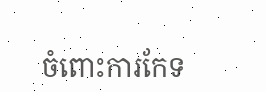ចំពោះការកែទ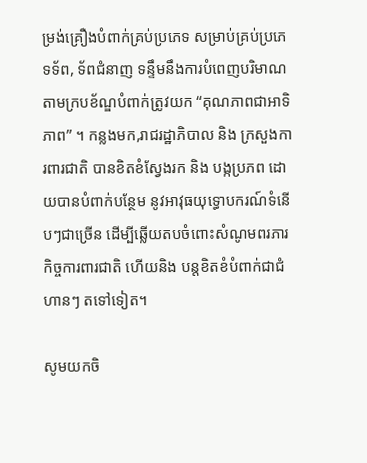ម្រង់គ្រឿងបំពាក់គ្រប់ប្រភេទ សម្រាប់គ្រប់ប្រភេទទ័ព, ទ័ពជំនាញ ទន្ទឹមនឹងការបំពេញបរិមាណតាមក្របខ័ណ្ឌបំពាក់ត្រូវយក “គុណភាពជាអាទិភាព” ។ កន្លងមក,រាជរដ្ឋាភិបាល និង ក្រសួងការពារជាតិ បានខិតខំស្វែងរក និង បង្កប្រភព ដោយបានបំពាក់បន្ថែម នូវអាវុធយុទ្ធោបករណ៍ទំនើបៗជាច្រើន ដើម្បីឆ្លើយតបចំពោះសំណូមពរភារកិច្ចការពារជាតិ ហើយនិង បន្តខិតខំបំពាក់ជាជំហានៗ តទៅទៀត។

សូមយកចិ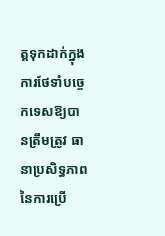ត្តទុកដាក់ក្នុងការថែទាំបច្ចេកទេសឱ្យបានត្រឹមត្រូវ ធានាប្រសិទ្ធភាពនៃការប្រើ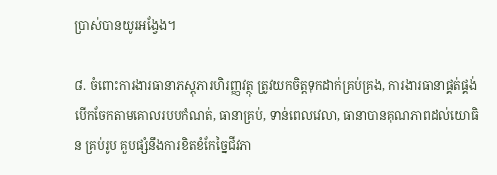ប្រាស់បានយូរអង្វែង។

៨. ចំពោះការងារធានាភស្តុភារហិរញ្ញវត្ថុ ត្រូវយកចិត្តទុកដាក់គ្រប់គ្រង, ការងារធានាផ្គត់ផ្គង់ បើកចែកតាមគោលរបបកំណត់, ធានាគ្រប់, ទាន់ពេលវេលា, ធានាបានគុណភាពដល់យោធិន គ្រប់រូប គួបផ្សំនឹងការខិតខំកែច្នៃជីវភា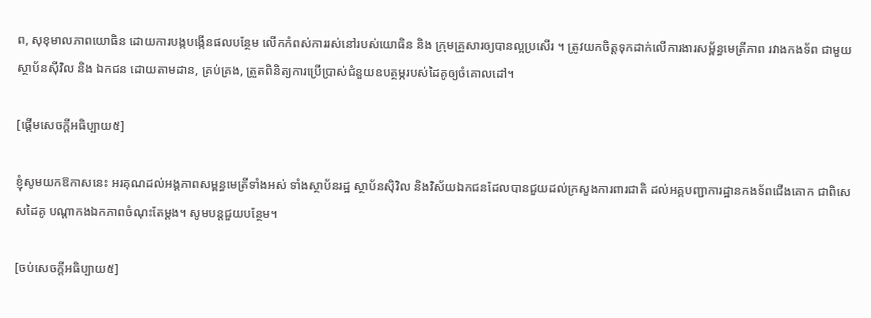ព, សុខុមាលភាពយោធិន ដោយការបង្កបង្កើនផលបន្ថែម លើកកំពស់ការរស់នៅរបស់យោធិន និង ក្រុមគ្រួសារឲ្យបានល្អប្រសើរ ។ ត្រូវយកចិត្តទុកដាក់លើការងារសម្ព័ន្ធមេត្រីភាព រវាងកងទ័ព ជាមួយស្ថាប័នស៊ីវិល និង ឯកជន ដោយតាមដាន, គ្រប់គ្រង, ត្រួតពិនិត្យការប្រើប្រាស់ជំនួយឧបត្ថម្ភរបស់ដៃគូឲ្យចំគោលដៅ។

[ផ្ដើមសេចក្ដីអធិប្បាយ៥]

ខ្ញុំសូមយកឱកាសនេះ អរគុណដល់អង្គភាពសម្ពន្ធមេត្រីទាំងអស់ ទាំងស្ថាប័នរដ្ឋ ស្ថាប័នស៊ិវិល និងវិស័យឯកជនដែលបានជួយដល់ក្រសួងការពារជាតិ ដល់អគ្គបញ្ជាការដ្ឋានកងទ័ពជើងគោក ជាពិសេសដៃគូ បណ្ដាកងឯកភាពចំណុះតែម្ដង។ សូមបន្តជួយបន្ថែម។

[ចប់សេចក្ដីអធិប្បាយ៥]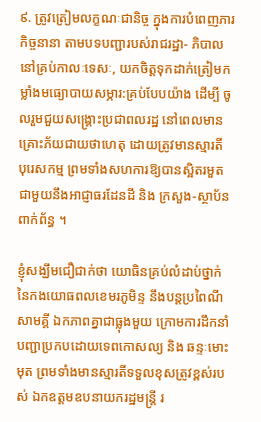៩. ត្រូវត្រៀមលក្ខណៈជានិច្ច ក្នុងការបំពេញភារកិច្ចនានា តាមបទបញ្ជារបស់រាជរដ្ឋា- ភិបាលនៅគ្រប់កាលៈទេសៈ, យកចិត្តទុកដាក់ត្រៀមកម្លាំងមធ្យោបាយសម្ភារ:គ្រប់បែបយ៉ាង ដើម្បី ចូលរួមជួយសង្រ្គោះប្រជាពលរដ្ឋ នៅពេលមានគ្រោះភ័យជាយថាហេតុ ដោយត្រូវមានស្មារតី បុរេសកម្ម ព្រមទាំងសហការឱ្យបានស្អិតរមួតជាមួយនឹងអាជ្ញាធរដែនដី និង ក្រសួង-ស្ថាប័ន ពាក់ព័ន្ធ ។

ខ្ញុំសង្ឃឹមជឿជាក់ថា យោធិនគ្រប់លំដាប់ថ្នាក់នៃកងយោធពលខេមរភូមិន្ទ នឹងបន្តប្រពៃណី សាមគ្គី ឯកភាពគ្នាជាធ្លុងមួយ ក្រោមការដឹកនាំបញ្ជាប្រកបដោយទេពកោសល្យ និង ឆន្ទៈមោះមុត ព្រមទាំងមានស្មារតីទទួលខុសត្រូវខ្ពស់របស់ ឯកឧត្តមឧបនាយករដ្ឋមន្ត្រី រ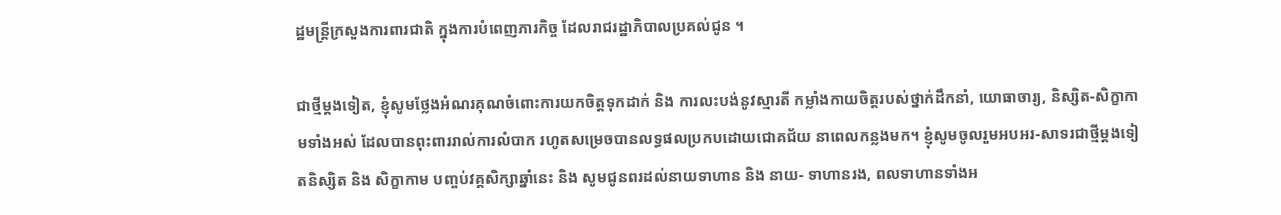ដ្ឋមន្ត្រីក្រសួងការពារជាតិ ក្នុងការបំពេញភារកិច្ច ដែលរាជរដ្ឋាភិបាលប្រគល់ជូន ។

ជាថ្មីម្ដងទៀត, ខ្ញុំសូមថ្លែងអំណរគុណចំពោះការយកចិត្តទុកដាក់ និង ការលះបង់នូវស្មារតី កម្លាំងកាយចិត្តរបស់ថ្នាក់ដឹកនាំ, យោធាចារ្យ, និស្សិត-សិក្ខាកាមទាំងអស់ ដែលបានពុះពាររាល់ការលំបាក រហូតសម្រេចបានលទ្ធផលប្រកបដោយជោគជ័យ នាពេលកន្លងមក។ ខ្ញុំសូមចូលរួមអបអរ-សាទរជាថ្មីម្ដងទៀតនិស្សិត និង សិក្ខាកាម បញ្ចប់វគ្គសិក្សាឆ្នាំនេះ និង សូមជូនពរដល់នាយទាហាន និង នាយ- ទាហានរង, ពលទាហានទាំងអ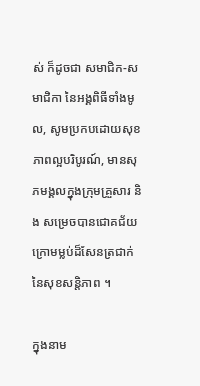ស់ ក៏ដូចជា សមាជិក-សមាជិកា នៃអង្គពិធីទាំងមូល, សូមប្រកបដោយសុខភាពល្អបរិបូរណ៍, មានសុភមង្គលក្នុងក្រុមគ្រួសារ និង សម្រេចបានជោគជ័យ ក្រោមម្លប់ដ៏សែនត្រជាក់នៃសុខសន្តិភាព ។

ក្នុងនាម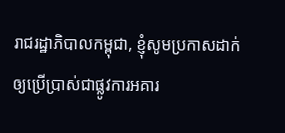រាជរដ្ឋាភិបាលកម្ពុជា, ខ្ញុំសូមប្រកាសដាក់ឲ្យប្រើប្រាស់ជាផ្លូវការអគារ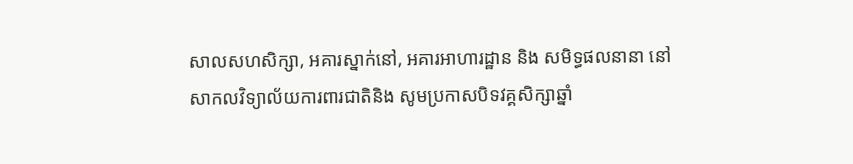សាលសហសិក្សា, អគារស្នាក់នៅ, អគារអាហារដ្ឋាន និង សមិទ្ធផលនានា នៅសាកលវិទ្យាល័យការពារជាតិនិង សូមប្រកាសបិទវគ្គសិក្សាឆ្នាំ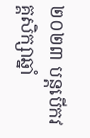២០២៣ បន្តបើកវគ្គសិក្សាឆ្នាំ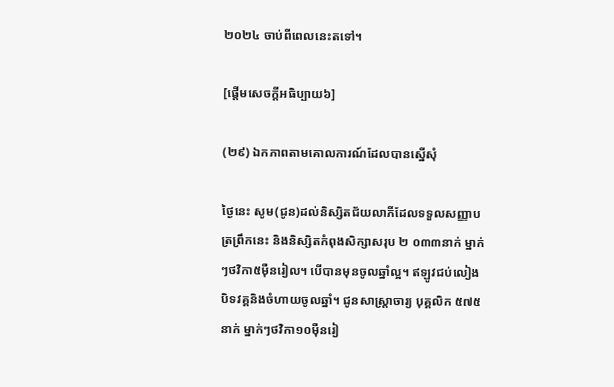២០២៤ ចាប់ពីពេលនេះតទៅ។

[ផ្ដើមសេចក្ដីអធិប្បាយ៦]

(២៩) ឯកភាពតាមគោលការណ៍ដែលបានស្នើសុំ

ថ្ងៃនេះ សូម(ជូន)ដល់និស្សិតជ័យលាភីដែលទទួលសញ្ញាបត្រព្រឹកនេះ និងនិស្សិតកំពុងសិក្សាសរុប ២ ០៣៣នាក់ ម្នាក់ៗថវិកា៥ម៉ឺនរៀល។ បើបានមុនចូលឆ្នាំល្អ។ ឥឡូវជប់លៀងបិទវគ្គនិងចំហាយចូលឆ្នាំ។ ជូនសាស្រ្តាចារ្យ បុគ្គលិក ៥៧៥នាក់ ម្នាក់ៗថវិកា១០ម៉ឺនរៀ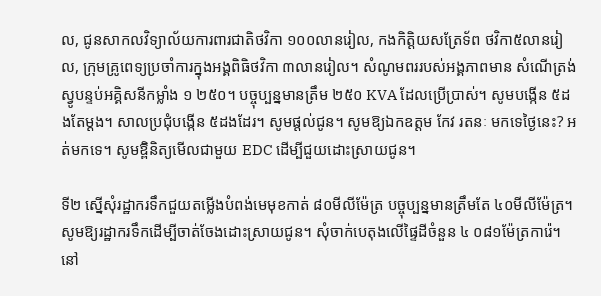ល, ជូនសាកលវិទ្យាល័យការពារជាតិថវិកា ១០០លានរៀល, កងកិត្តិយសត្រែទ័ព ថវិកា៥លានរៀល, ក្រុមគ្រូពេទ្យប្រចាំការក្នុងអង្គពិធិថវិកា ៣លានរៀល។ សំណូមពររបស់អង្គភាពមាន សំណើត្រង់ស្វូបន្ទប់អគ្គិសនីកម្លាំង ១ ២៥០។ បច្ចុប្បន្នមានត្រឹម ២៥០ KVA ដែលប្រើប្រាស់។ សូមបង្កើន ៥ដងតែម្ដង។ សាលប្រជុំបង្កើន ៥ដងដែរ។ សូមផ្ដល់ជូន។ សូមឱ្យឯកឧត្តម កែវ រតនៈ មកទេថ្ងៃនេះ? អត់មកទេ។ សូមឱ្ពិនិត្យមើលជាមួយ EDC ដើម្បីជួយដោះស្រាយជូន។

ទី២ ស្នើសុំរដ្ឋាករទឹកជួយតម្លើងបំពង់មេមុខកាត់ ៨០មីលីម៉ែត្រ បច្ចុប្បន្នមានត្រឹមតែ ៤០មីលីម៉ែត្រ។ សូមឱ្យរដ្ឋាករទឹកដើម្បីចាត់ចែងដោះស្រាយជូន។ សុំចាក់បេតុងលើផ្ទៃដីចំនួន ៤ ០៨១ម៉ែត្រការ៉េ។ នៅ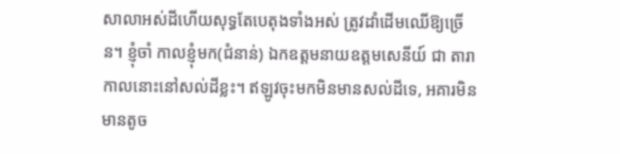សាលាអស់ដីហើយសុទ្ធតែបេតុងទាំងអស់ ត្រូវដាំដើមឈើឱ្យច្រើន។ ខ្ញុំចាំ កាលខ្ញុំមក(ជំនាន់) ឯកឧត្តមនាយឧត្តមសេនីយ៍ ជា តារា កាលនោះនៅសល់ដីខ្លះ។ ឥឡូវចុះមកមិនមានសល់ដីទេ, អគារមិនមានតូច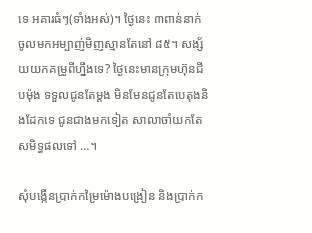ទេ អគារធំៗ(ទាំងអស់)។ ថ្ងៃនេះ ៣ពាន់នាក់ ចូលមកអម្បាញ់មិញស្មានតែនៅ ៨៥។ សង្ស័យយកគម្រូពីហ្នឹងទេ? ថ្ងៃនេះមានក្រុមហ៊ុនជីបម៉ុង ទទួលជូនតែម្ដង មិនមែនជូនតែបេតុងនិងដែកទេ ជូនជាងមកទៀត សាលាចាំយកតែសមិទ្ធផលទៅ …។

សុំបង្កើនប្រាក់កម្រៃម៉ោងបង្រៀន និងប្រាក់ក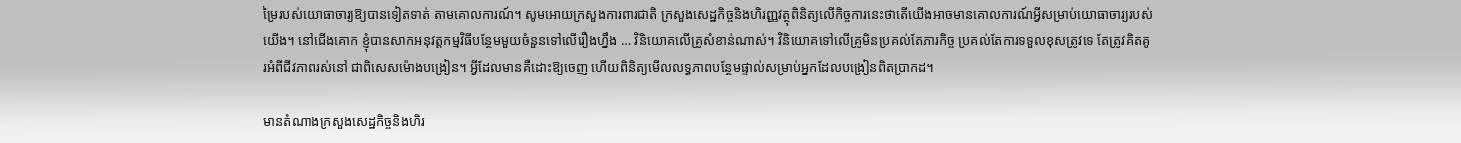ម្រៃរបស់យោធាចារ្យឱ្យបានទៀតទាត់ តាមគោលការណ៍។ សូមអោយក្រសួងការពារជាតិ ក្រសួងសេដ្ឋកិច្ចនិងហិរញ្ញវត្ថុពិនិត្យលើកិច្ចការនេះថាតើយើងអាចមានគោលការណ៍អ្វីសម្រាប់យោធាចារ្យរបស់យើង។ នៅជើងគោក ខ្ញុំបានសាកអនុវត្តកម្មវិធីបន្ថែមមួយចំនួនទៅលើរឿងហ្នឹង … វិនិយោគលើគ្រូសំខាន់ណាស់។ វិនិយោគទៅលើគ្រូមិនប្រគល់តែភារកិច្ច ប្រគល់តែការទទួលខុសត្រូវទេ តែត្រូវគិតគូរអំពីជីវភាពរស់នៅ ជាពិសេសម៉ោងបង្រៀន។ អ្វីដែលមានគឺដោះឱ្យចេញ ហើយពិនិត្យមើលលទ្ធភាពបន្ថែមផ្ទាល់សម្រាប់អ្នកដែលបង្រៀនពិតប្រាកដ។

មានតំណាងក្រសួងសេដ្ឋកិច្ចនិងហិរ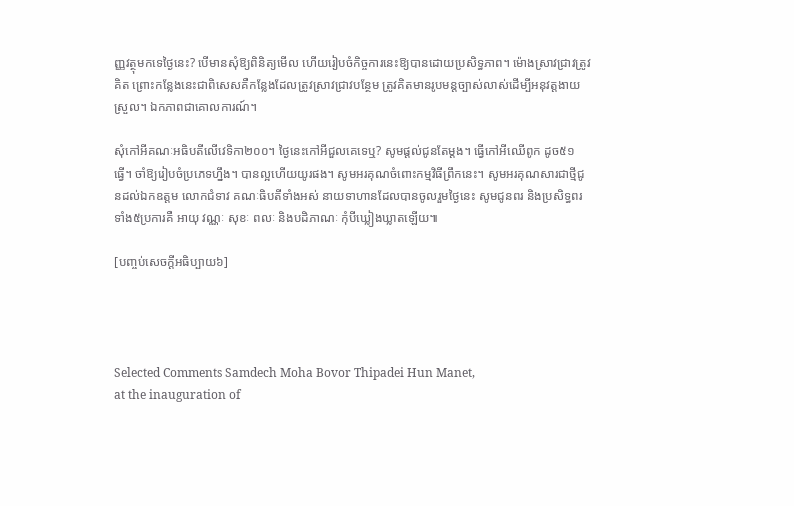ញ្ញវត្ថុមកទេថ្ងៃនេះ? បើមានសុំឱ្យពិនិត្យមើល ហើយរៀបចំកិច្ចការនេះឱ្យបានដោយប្រសិទ្ធភាព។ ម៉ោងស្រាវជ្រាវត្រូវគិត ព្រោះកន្លែងនេះជាពិសេសគឺកន្លែងដែលត្រូវស្រាវជ្រាវបន្ថែម ត្រូវគិតមានរូបមន្តច្បាស់លាស់ដើម្បីអនុវត្តងាយស្រួល។ ឯកភាពជាគោលការណ៍។

សុំកៅអីគណៈអធិបតីលើវេទិកា២០០។ ថ្ងៃនេះកៅអីជួលគេទេឬ? សូមផ្ដល់ជូនតែម្ដង។ ធ្វើកៅអីឈើពូក ដូច៥១ ធ្វើ។ ចាំឱ្យរៀបចំប្រភេទហ្នឹង។ បានល្អហើយយូរផង។ សូមអរគុណចំពោះកម្មវិធីព្រឹកនេះ។ សូមអរគុណសារជាថ្មីជូនដល់ឯកឧត្តម លោកជំទាវ គណៈធិបតីទាំងអស់ នាយទាហានដែលបានចូលរួមថ្ងៃនេះ សូមជូនពរ និងប្រសិទ្ធពរទាំង៥ប្រការគឺ អាយុ វណ្ណៈ សុខៈ ពលៈ និងបដិភាណៈ កុំបីឃ្លៀងឃ្លាតឡើយ៕

[បញ្ចប់សេចក្ដីអធិប្បាយ៦]




Selected Comments Samdech Moha Bovor Thipadei Hun Manet,
at the inauguration of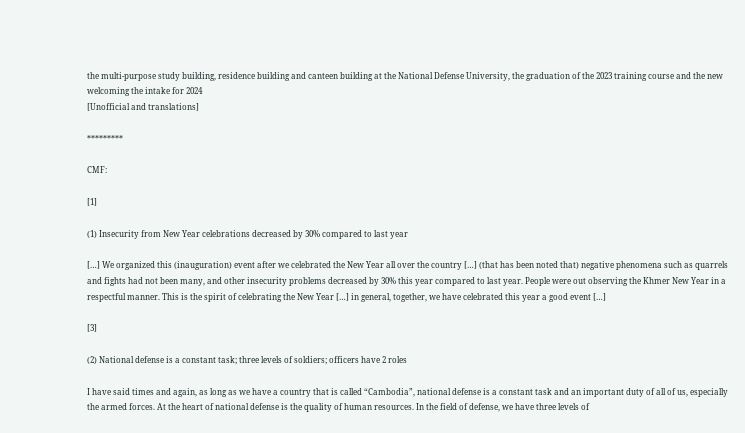the multi-purpose study building, residence building and canteen building at the National Defense University, the graduation of the 2023 training course and the new welcoming the intake for 2024
[Unofficial and translations]

*********

CMF:

[1]

(1) Insecurity from New Year celebrations decreased by 30% compared to last year

[…] We organized this (inauguration) event after we celebrated the New Year all over the country […] (that has been noted that) negative phenomena such as quarrels and fights had not been many, and other insecurity problems decreased by 30% this year compared to last year. People were out observing the Khmer New Year in a respectful manner. This is the spirit of celebrating the New Year […] in general, together, we have celebrated this year a good event […]

[3]

(2) National defense is a constant task; three levels of soldiers; officers have 2 roles

I have said times and again, as long as we have a country that is called “Cambodia”, national defense is a constant task and an important duty of all of us, especially the armed forces. At the heart of national defense is the quality of human resources. In the field of defense, we have three levels of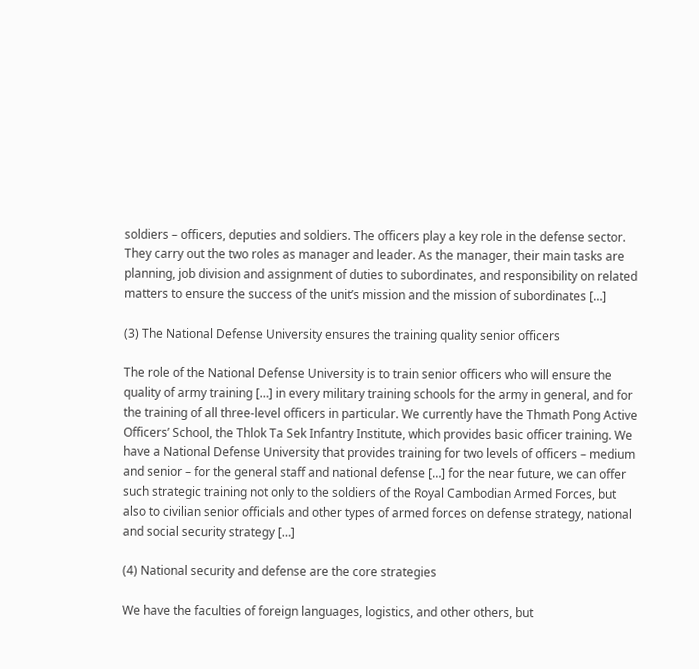soldiers – officers, deputies and soldiers. The officers play a key role in the defense sector. They carry out the two roles as manager and leader. As the manager, their main tasks are planning, job division and assignment of duties to subordinates, and responsibility on related matters to ensure the success of the unit’s mission and the mission of subordinates […]

(3) The National Defense University ensures the training quality senior officers

The role of the National Defense University is to train senior officers who will ensure the quality of army training […] in every military training schools for the army in general, and for the training of all three-level officers in particular. We currently have the Thmath Pong Active Officers’ School, the Thlok Ta Sek Infantry Institute, which provides basic officer training. We have a National Defense University that provides training for two levels of officers – medium and senior – for the general staff and national defense […] for the near future, we can offer such strategic training not only to the soldiers of the Royal Cambodian Armed Forces, but also to civilian senior officials and other types of armed forces on defense strategy, national and social security strategy […]

(4) National security and defense are the core strategies

We have the faculties of foreign languages, logistics, and other others, but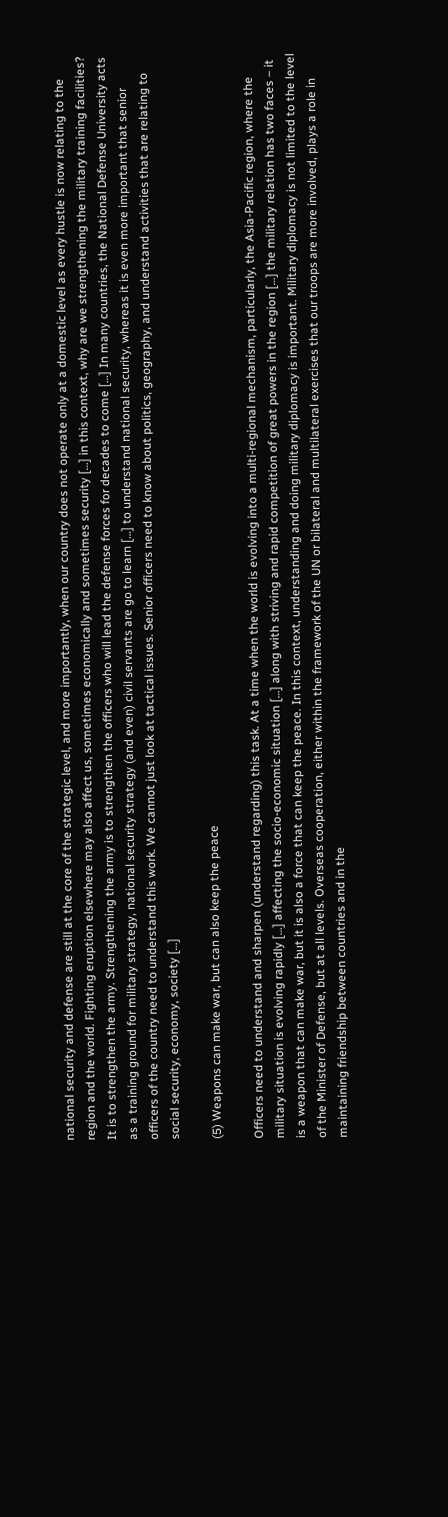national security and defense are still at the core of the strategic level, and more importantly, when our country does not operate only at a domestic level as every hustle is now relating to the region and the world. Fighting eruption elsewhere may also affect us, sometimes economically and sometimes security […] in this context, why are we strengthening the military training facilities? It is to strengthen the army. Strengthening the army is to strengthen the officers who will lead the defense forces for decades to come […] In many countries, the National Defense University acts as a training ground for military strategy, national security strategy (and even) civil servants are go to learn […] to understand national security, whereas it is even more important that senior officers of the country need to understand this work. We cannot just look at tactical issues. Senior officers need to know about politics, geography, and understand activities that are relating to social security, economy, society […]

(5) Weapons can make war, but can also keep the peace

Officers need to understand and sharpen (understand regarding) this task. At a time when the world is evolving into a multi-regional mechanism, particularly, the Asia-Pacific region, where the military situation is evolving rapidly […] affecting the socio-economic situation […] along with striving and rapid competition of great powers in the region […] the military relation has two faces – it is a weapon that can make war, but it is also a force that can keep the peace. In this context, understanding and doing military diplomacy is important. Military diplomacy is not limited to the level of the Minister of Defense, but at all levels. Overseas cooperation, either within the framework of the UN or bilateral and multilateral exercises that our troops are more involved, plays a role in maintaining friendship between countries and in the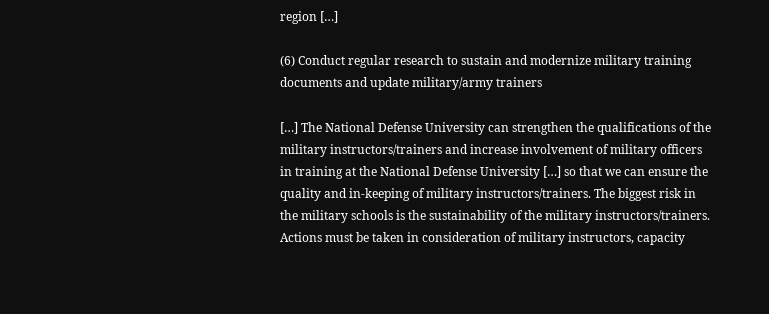region […]

(6) Conduct regular research to sustain and modernize military training documents and update military/army trainers

[…] The National Defense University can strengthen the qualifications of the military instructors/trainers and increase involvement of military officers in training at the National Defense University […] so that we can ensure the quality and in-keeping of military instructors/trainers. The biggest risk in the military schools is the sustainability of the military instructors/trainers. Actions must be taken in consideration of military instructors, capacity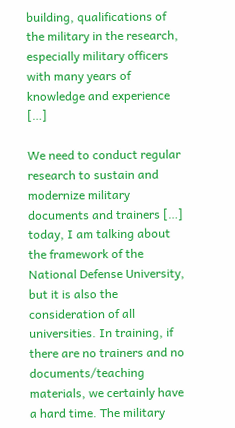building, qualifications of the military in the research, especially military officers with many years of knowledge and experience […]

We need to conduct regular research to sustain and modernize military documents and trainers […] today, I am talking about the framework of the National Defense University, but it is also the consideration of all universities. In training, if there are no trainers and no documents/teaching materials, we certainly have a hard time. The military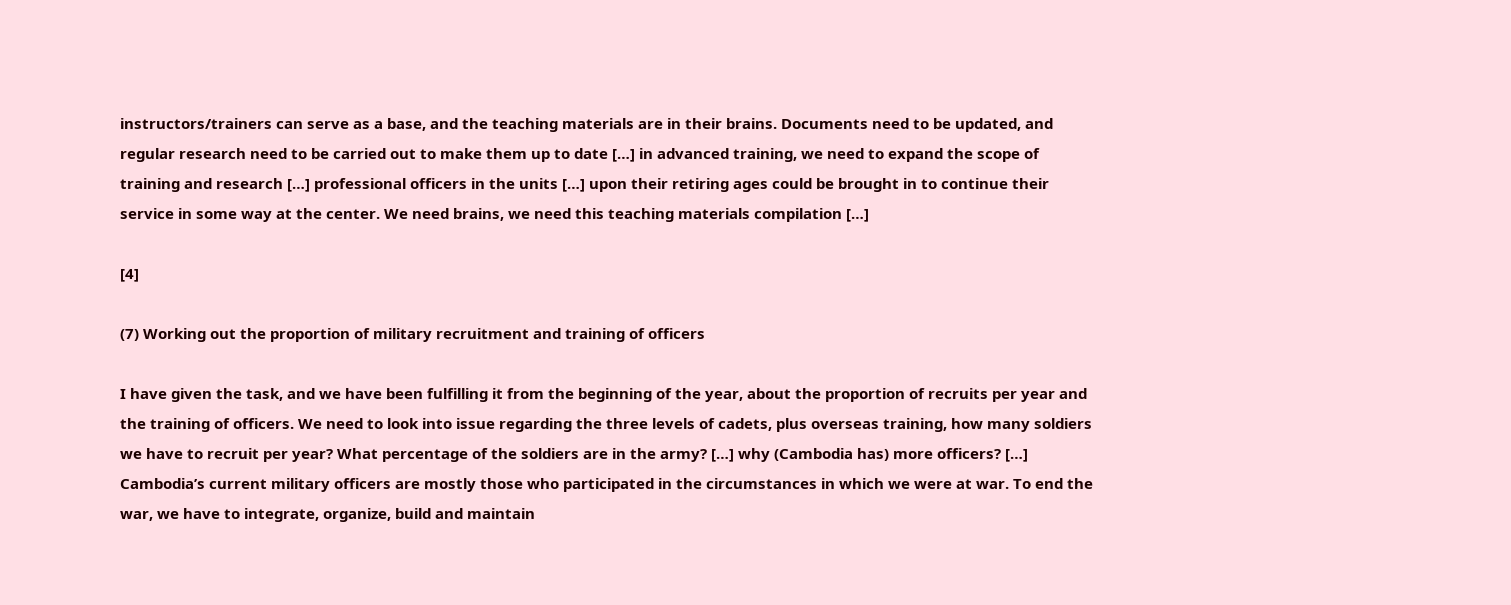instructors/trainers can serve as a base, and the teaching materials are in their brains. Documents need to be updated, and regular research need to be carried out to make them up to date […] in advanced training, we need to expand the scope of training and research […] professional officers in the units […] upon their retiring ages could be brought in to continue their service in some way at the center. We need brains, we need this teaching materials compilation […]

[4]

(7) Working out the proportion of military recruitment and training of officers

I have given the task, and we have been fulfilling it from the beginning of the year, about the proportion of recruits per year and the training of officers. We need to look into issue regarding the three levels of cadets, plus overseas training, how many soldiers we have to recruit per year? What percentage of the soldiers are in the army? […] why (Cambodia has) more officers? […] Cambodia’s current military officers are mostly those who participated in the circumstances in which we were at war. To end the war, we have to integrate, organize, build and maintain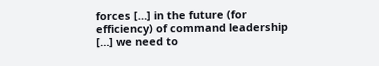forces […] in the future (for efficiency) of command leadership […] we need to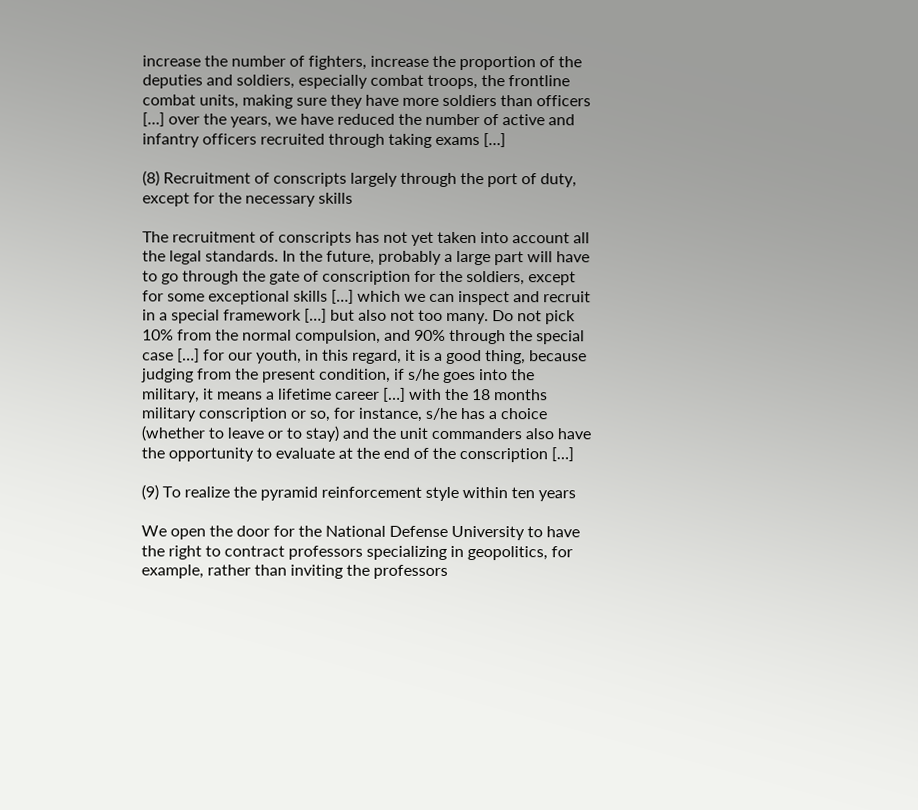increase the number of fighters, increase the proportion of the deputies and soldiers, especially combat troops, the frontline combat units, making sure they have more soldiers than officers […] over the years, we have reduced the number of active and infantry officers recruited through taking exams […]

(8) Recruitment of conscripts largely through the port of duty, except for the necessary skills

The recruitment of conscripts has not yet taken into account all the legal standards. In the future, probably a large part will have to go through the gate of conscription for the soldiers, except for some exceptional skills […] which we can inspect and recruit in a special framework […] but also not too many. Do not pick 10% from the normal compulsion, and 90% through the special case […] for our youth, in this regard, it is a good thing, because judging from the present condition, if s/he goes into the military, it means a lifetime career […] with the 18 months military conscription or so, for instance, s/he has a choice (whether to leave or to stay) and the unit commanders also have the opportunity to evaluate at the end of the conscription […]

(9) To realize the pyramid reinforcement style within ten years

We open the door for the National Defense University to have the right to contract professors specializing in geopolitics, for example, rather than inviting the professors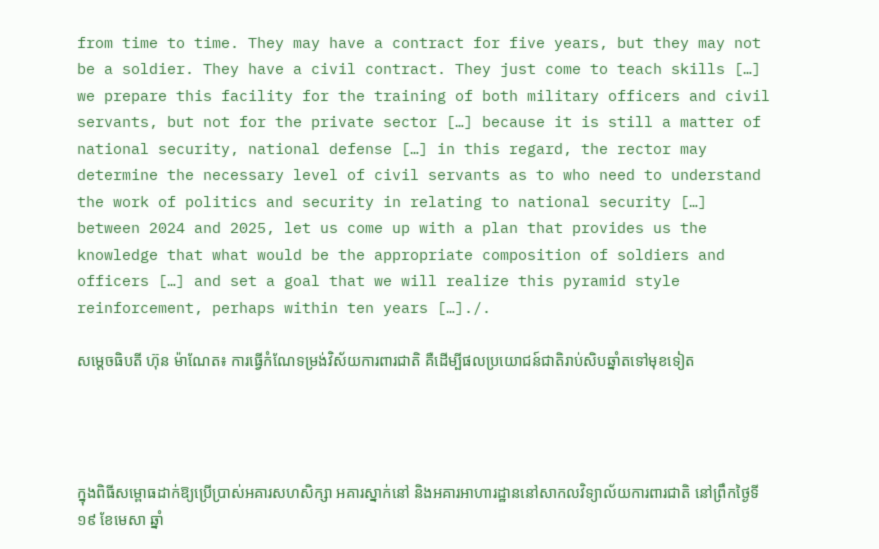from time to time. They may have a contract for five years, but they may not be a soldier. They have a civil contract. They just come to teach skills […] we prepare this facility for the training of both military officers and civil servants, but not for the private sector […] because it is still a matter of national security, national defense […] in this regard, the rector may determine the necessary level of civil servants as to who need to understand the work of politics and security in relating to national security […] between 2024 and 2025, let us come up with a plan that provides us the knowledge that what would be the appropriate composition of soldiers and officers […] and set a goal that we will realize this pyramid style reinforcement, perhaps within ten years […]./.

សម្តេចធិបតី ហ៊ុន ម៉ាណែត៖ ការធ្វើកំណែទម្រង់វិស័យការពារជាតិ គឺដើម្បីផលប្រយោជន៍ជាតិរាប់សិបឆ្នាំតទៅមុខទៀត




ក្នុងពិធីសម្ពោធដាក់ឱ្យប្រើប្រាស់អគារសហសិក្សា អគារស្នាក់នៅ និងអគារអាហារដ្ឋាននៅសាកលវិទ្យាល័យការពារជាតិ នៅព្រឹកថ្ងៃទី១៩ ខែមេសា ឆ្នាំ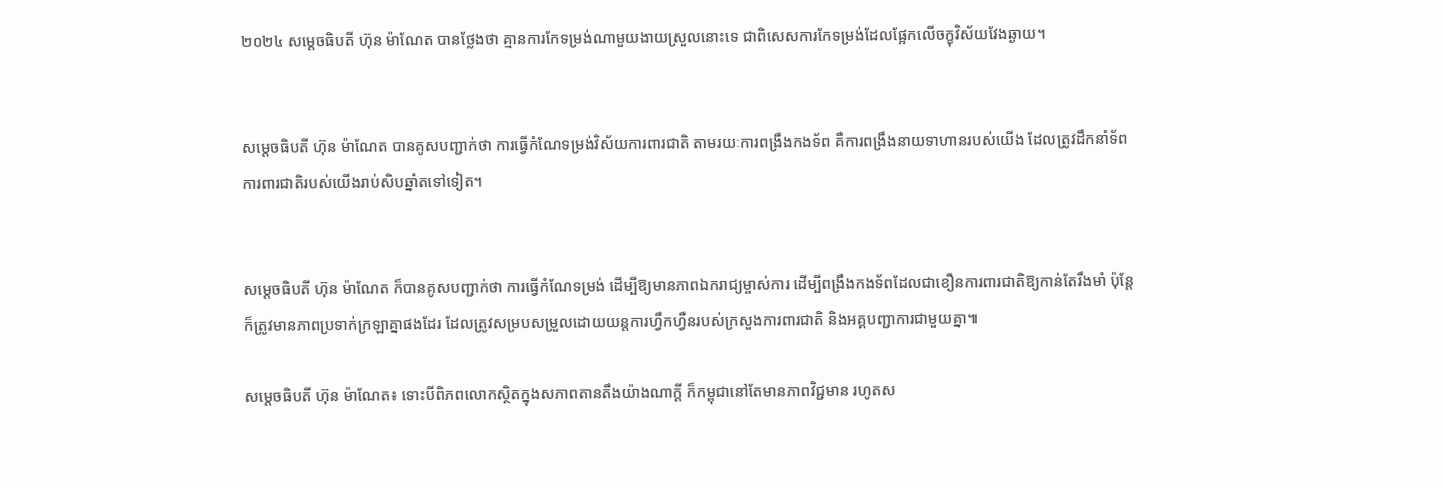២០២៤ សម្តេចធិបតី ហ៊ុន ម៉ាណែត បានថ្លែងថា គ្មានការកែទម្រង់ណាមួយងាយស្រួលនោះទេ ជាពិសេសការកែទម្រង់ដែលផ្អែកលើចក្ខុវិស័យវែងឆ្ងាយ។


សម្តេចធិបតី ហ៊ុន ម៉ាណែត បានគូសបញ្ជាក់ថា ការធ្វើកំណែទម្រង់វិស័យការពារជាតិ តាមរយៈការពង្រឹងកងទ័ព គឺការពង្រឹងនាយទាហានរបស់យើង ដែលត្រូវដឹកនាំទ័ពការពារជាតិរបស់យើងរាប់សិបឆ្នាំតទៅទៀត។


សម្តេចធិបតី ហ៊ុន ម៉ាណែត ក៏បានគូសបញ្ជាក់ថា ការធ្វើកំណែទម្រង់ ដើម្បីឱ្យមានភាពឯករាជ្យម្ចាស់ការ ដើម្បីពង្រឹងកងទ័ពដែលជាខឿនការពារជាតិឱ្យកាន់តែរឹងមាំ ប៉ុន្តែក៏ត្រូវមានភាពប្រទាក់ក្រឡាគ្នាផងដែរ ដែលត្រូវសម្របសម្រួលដោយយន្តការហ្វឹកហ្វឺនរបស់ក្រសួងការពារជាតិ និងអគ្គបញ្ជាការជាមួយគ្នា៕

សម្តេចធិបតី ហ៊ុន ម៉ាណែត៖ ទោះបីពិភពលោកស្ថិតក្នុងសភាពតានតឹងយ៉ាងណាក្តី ក៏កម្ពុជានៅតែមានភាពវិជ្ជមាន រហូតស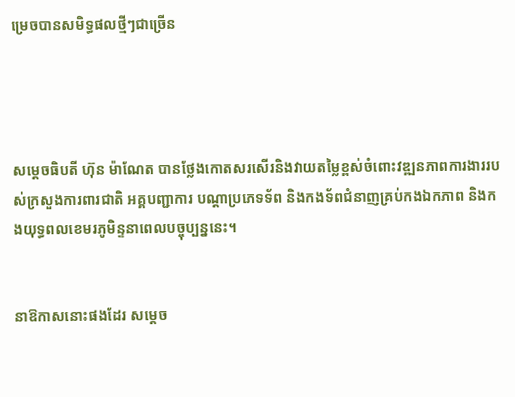ម្រេចបានសមិទ្ធផលថ្មីៗជាច្រើន




សម្តេចធិបតី ហ៊ុន ម៉ាណែត បានថ្លែងកោតសរសើរនិងវាយតម្លៃខ្ពស់ចំពោះវឌ្ឍនភាពការងាររបស់ក្រសួងការពារជាតិ អគ្គបញ្ជាការ បណ្តាប្រភេទទ័ព និងកងទ័ពជំនាញគ្រប់កងឯកភាព និងកងយុទ្ធពលខេមរភូមិន្ទនាពេលបច្ចុប្បន្ននេះ។


នាឱកាសនោះផងដែរ សម្តេច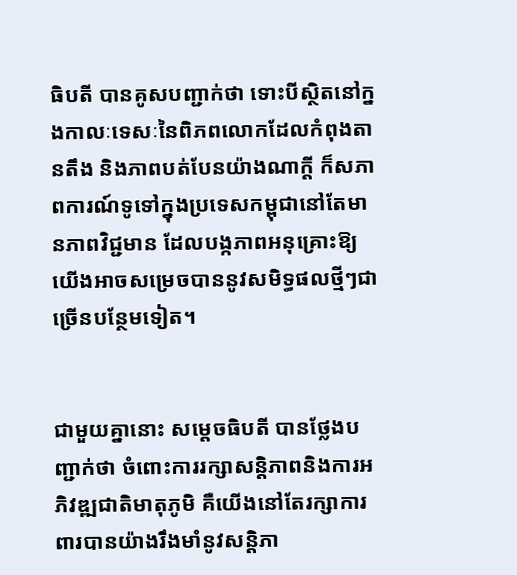ធិបតី បានគូសបញ្ជាក់ថា ទោះបីស្ថិតនៅក្នងកាលៈទេសៈនៃពិភពលោកដែលកំពុងតានតឹង និងភាពបត់បែនយ៉ាងណាក្តី ក៏សភាពការណ៍ទូទៅក្នុងប្រទេសកម្ពុជានៅតែមានភាពវិជ្ជមាន ដែលបង្កភាពអនុគ្រោះឱ្យយើងអាចសម្រេចបាននូវសមិទ្ធផលថ្មីៗជាច្រើនបន្ថែមទៀត។


ជាមួយគ្នានោះ សម្តេចធិបតី បានថ្លែងបញ្ជាក់ថា ចំពោះការរក្សាសន្តិភាពនិងការអភិវឌ្ឍជាតិមាតុភូមិ គឺយើងនៅតែរក្សាការពារបានយ៉ាងរឹងមាំនូវសន្តិភា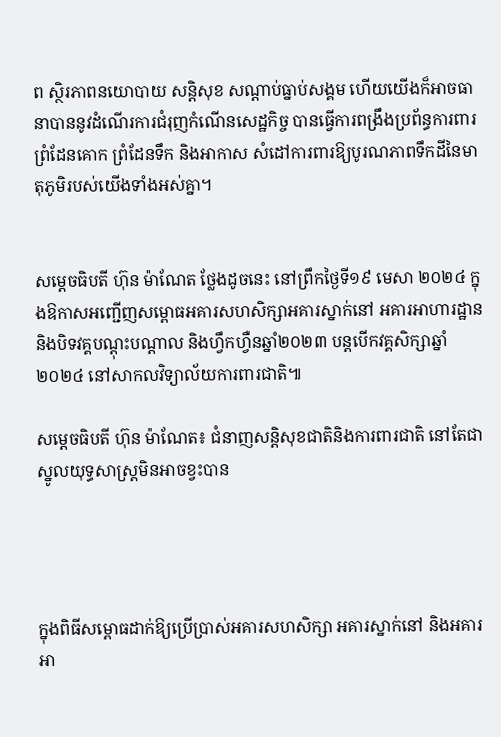ព ស្ថិរភាពនយោបាយ សន្តិសុខ សណ្តាប់ធ្នាប់សង្គម ហើយយើងក៏អាចធានាបាននូវដំណើរការជំរុញកំណើនសេដ្ឋកិច្ច បានធ្វើការពង្រឹងប្រព័ន្ធការពារព្រំដែនគោក ព្រំដែនទឹក និងអាកាស សំដៅការពារឱ្យបូរណភាពទឹកដីនៃមាតុភូមិរបស់យើងទាំងអស់គ្នា។


សម្តេចធិបតី ហ៊ុន ម៉ាណែត ថ្លែងដូចនេះ នៅព្រឹកថ្ងៃទី១៩ មេសា ២០២៤ ក្នុងឱកាសអញ្ជើញសម្ពោធអគារសហសិក្សាអគារស្នាក់នៅ អគារអាហារដ្ឋាន និងបិទវគ្គបណ្ដុះបណ្ដាល និងហ្វឹកហ្វឺនឆ្នាំ២០២៣ បន្តបើកវគ្គសិក្សាឆ្នាំ២០២៤ នៅសាកលវិទ្យាល័យការពារជាតិ៕

សម្តេចធិបតី ហ៊ុន ម៉ាណែត៖ ជំនាញសន្តិសុខជាតិនិងការពារជាតិ នៅតែជាស្នូលយុទ្ធសាស្រ្តមិនអាចខ្វះបាន




ក្នុងពិធីសម្ពោធដាក់ឱ្យប្រើប្រាស់អគារសហសិក្សា អគារស្នាក់នៅ និងអគារអា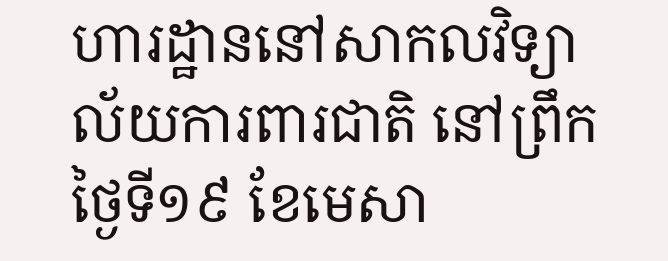ហារដ្ឋាននៅសាកលវិទ្យាល័យការពារជាតិ នៅព្រឹកថ្ងៃទី១៩ ខែមេសា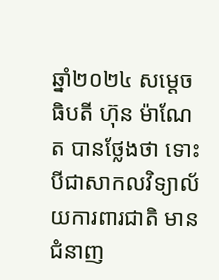ឆ្នាំ២០២៤ សម្តេចធិបតី ហ៊ុន ម៉ាណែត បានថ្លែងថា ទោះបីជាសាកលវិទ្យាល័យការពារជាតិ មានជំនាញ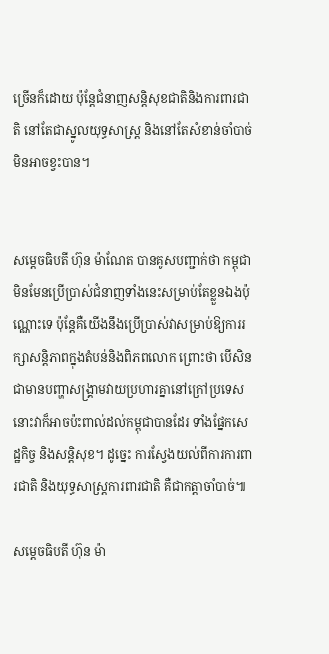ច្រើនក៏ដោយ ប៉ុន្តែជំនាញសន្តិសុខជាតិនិងការពារជាតិ នៅតែជាស្នូលយុទ្ធសាស្រ្ត និងនៅតែសំខាន់ចាំបាច់មិនអាចខ្វះបាន។


សម្តេចធិបតី ហ៊ុន ម៉ាណែត បានគូសបញ្ជាក់ថា កម្ពុជាមិនមែនប្រើប្រាស់ជំនាញទាំងនេះសម្រាប់តែខ្លួនឯងប៉ុណ្ណោះទេ ប៉ុន្តែគឺយើងនឹងប្រើប្រាស់វាសម្រាប់ឱ្យការរក្សាសន្តិភាពក្នុងតំបន់និងពិភពលោក ព្រោះថា បើសិនជាមានបញ្ហាសង្រ្គាមវាយប្រហារគ្នានៅក្រៅប្រទេស នោះវាក៏អាចប៉ះពាល់ដល់កម្ពុជាបានដែរ ទាំងផ្នែកសេដ្ឋកិច្ច និងសន្តិសុខ។ ដូច្នេះ ការស្វែងយល់ពីការការពារជាតិ និងយុទ្ធសាស្រ្តការពារជាតិ គឺជាកត្តាចាំបាច់៕

សម្តេចធិបតី ហ៊ុន ម៉ា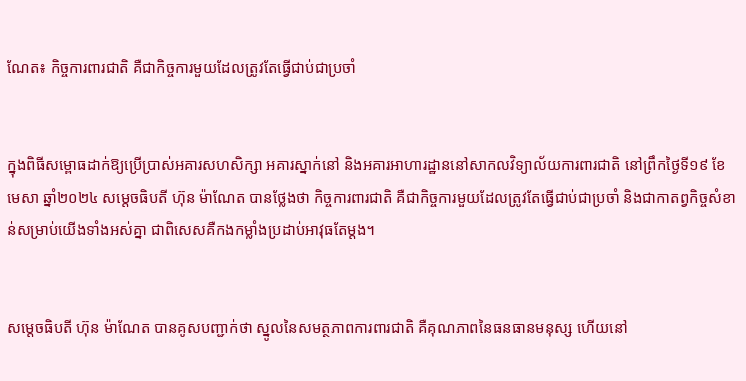ណែត៖ កិច្ចការពារជាតិ គឺជាកិច្ចការមួយដែលត្រូវតែធ្វើជាប់ជាប្រចាំ


ក្នុងពិធីសម្ពោធដាក់ឱ្យប្រើប្រាស់អគារសហសិក្សា អគារស្នាក់នៅ និងអគារអាហារដ្ឋាននៅសាកលវិទ្យាល័យការពារជាតិ នៅព្រឹកថ្ងៃទី១៩ ខែមេសា ឆ្នាំ២០២៤ សម្តេចធិបតី ហ៊ុន ម៉ាណែត បានថ្លែងថា កិច្ចការពារជាតិ គឺជាកិច្ចការមួយដែលត្រូវតែធ្វើជាប់ជាប្រចាំ និងជាកាតព្វកិច្ចសំខាន់សម្រាប់យើងទាំងអស់គ្នា ជាពិសេសគឺកងកម្លាំងប្រដាប់អាវុធតែម្តង។


សម្តេចធិបតី ហ៊ុន ម៉ាណែត បានគូសបញ្ជាក់ថា ស្នូលនៃសមត្ថភាពការពារជាតិ គឺគុណភាពនៃធនធានមនុស្ស ហើយនៅ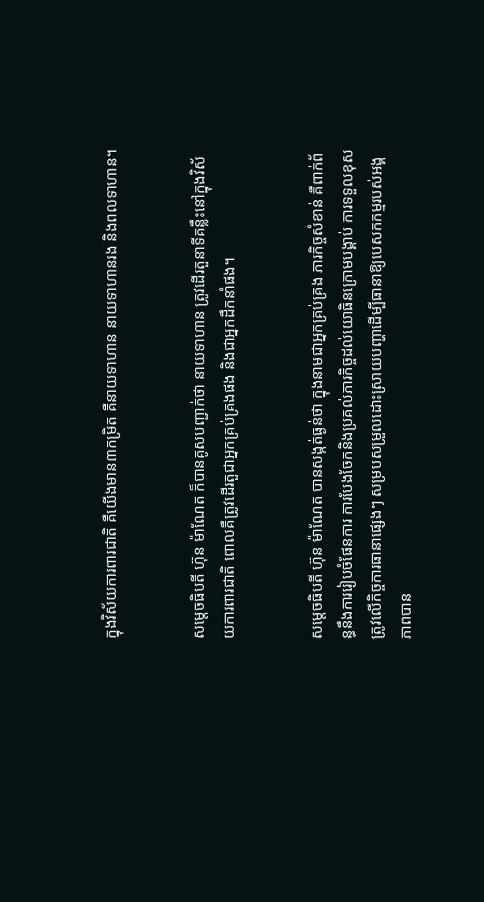ក្នុងវិស័យការពារជាតិ គឺយើងមាន៣កម្រិត គឺនាយទាហាន នាយទាហានរង និងពលទាហាន។


សម្តេចធិបតី ហ៊ុន ម៉ាណែត ក៏បានគូសបញ្ជាក់ថា នាយទាហាន ត្រូវដើរតួនាទីគន្លឹះនៅក្នុងវិស័យការពារជាតិ ពោលគឺត្រូវដើរតួជាអ្នកគ្រប់គ្រងផង និងជាអ្នកដឹកនាំផង។


សម្តេចធិបតី ហ៊ុន ម៉ាណែត បានសង្កត់ធ្ងន់ថា ក្នុងនាមជាអ្នកគ្រប់គ្រង ភារកិច្ចសំខាន់ គឺពាក់ព័ន្ធនឹងការរៀបចំផែនការ ការបែងចែកនិងប្រគល់ភារកិច្ចដល់យោធិនក្រោមបង្គាប់ ការទទួលខុសត្រូវលើកិច្ចការធានាផ្សេងៗ សម្របសម្រួលដោះស្រាយបញ្ហាដើម្បីធានាឱ្យបេសកកម្មរបស់អង្គភាពបាន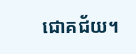ជោគជ័យ។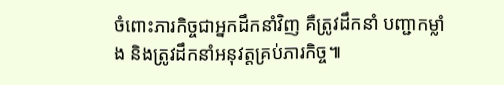ចំពោះភារកិច្ចជាអ្នកដឹកនាំវិញ គឺត្រូវដឹកនាំ បញ្ជាកម្លាំង និងត្រូវដឹកនាំអនុវត្តគ្រប់ភារកិច្ច៕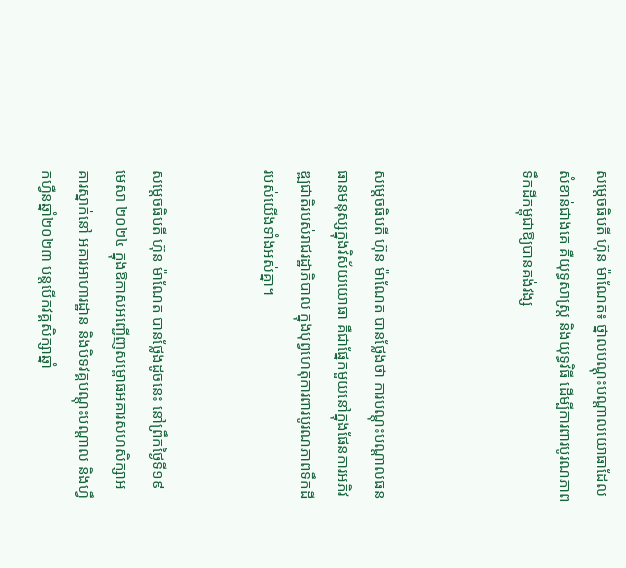សម្តេចធិបតី ហ៊ុន ម៉ាណែត៖ ថ្នាលបណ្តុះបណ្តាលយោធាដែលសំខាន់ជាងគេ គឺយុទ្ធសាស្ត្រ និងយុទ្ធវិធី ដើម្បីការពារបូរណភាពទឹកដីកម្ពុជាឱ្យបានគង់វង្ស



សម្តេចធិបតី ហ៊ុន ម៉ាណែត បានថ្លែងថា ការបណ្តុះបណ្តាលធនធានមនុស្សក្នុងវិស័យយោធា គឺជាផ្នែកមួយនៅក្នុងផែនការអភិវឌ្ឍជាតិរបស់រាជរដ្ឋាភិបាល ក្នុងបុព្វហេតុការពារបូរណភាពទឹកដីរបស់យើងទាំងអស់គ្នា។


សម្តេចធិបតី ហ៊ុន ម៉ាណែត បានថ្លែងដូចនេះ នៅព្រឹកថ្ងៃទី១៩ មេសា ២០២៤ ក្នុងឱកាសអញ្ជើញសម្ពោធអគារសហសិក្សាអគារស្នាក់នៅ អគារអាហារដ្ឋាន និងបិទវគ្គបណ្ដុះបណ្ដាល និងហ្វឹកហ្វឺនឆ្នាំ២០២៣ បន្តបើកវគ្គសិក្សាឆ្នាំ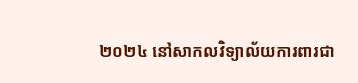២០២៤ នៅសាកលវិទ្យាល័យការពារជា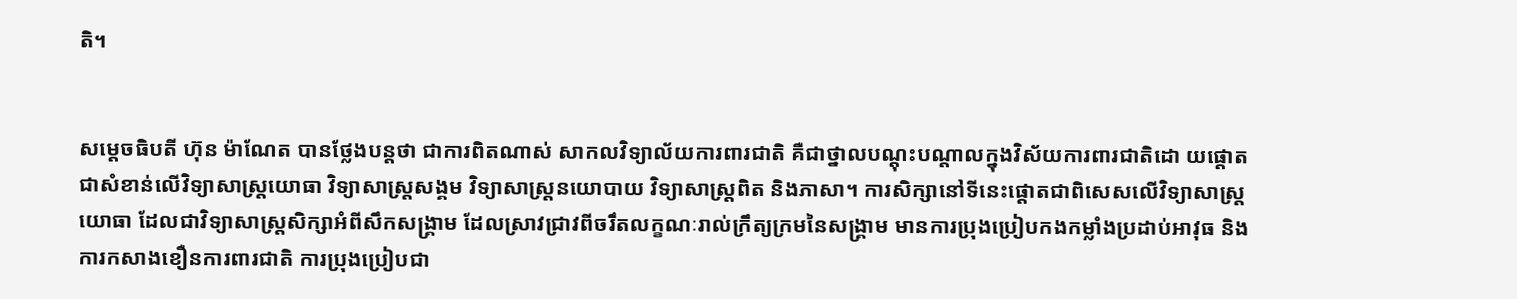តិ។


សម្តេចធិបតី ហ៊ុន ម៉ាណែត បានថ្លែងបន្តថា ជាការពិតណាស់ សាកលវិទ្យាល័យការពារជាតិ គឺជាថ្នាលបណ្តុះបណ្តាលក្នុងវិស័យការពារជាតិដោ យផ្តោតជាសំខាន់លើវិទ្យាសាស្ត្រយោធា វិទ្យាសាស្ត្រសង្គម វិទ្យាសាស្ត្រនយោបាយ វិទ្យាសាស្ត្រពិត និងភាសា។ ការសិក្សានៅទីនេះផ្តោតជាពិសេសលើវិទ្យាសាស្ត្រយោធា ដែលជាវិទ្យាសាស្ត្រសិក្សាអំពីសឹកសង្គ្រាម ដែលស្រាវជ្រាវពីចរឹតលក្ខណៈរាល់ក្រឹត្យក្រមនៃសង្គ្រាម មានការប្រុងប្រៀបកងកម្លាំងប្រដាប់អាវុធ និងការកសាងខឿនការពារជាតិ ការប្រុងប្រៀបជា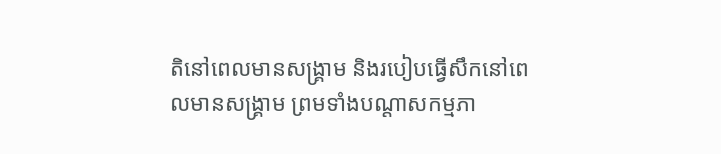តិនៅពេលមានសង្គ្រាម និងរបៀបធ្វើសឹកនៅពេលមានសង្គ្រាម ព្រមទាំងបណ្តាសកម្មភា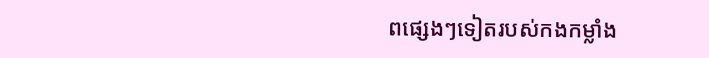ពផ្សេងៗទៀតរបស់កងកម្លាំង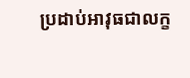ប្រដាប់អាវុធជាលក្ខ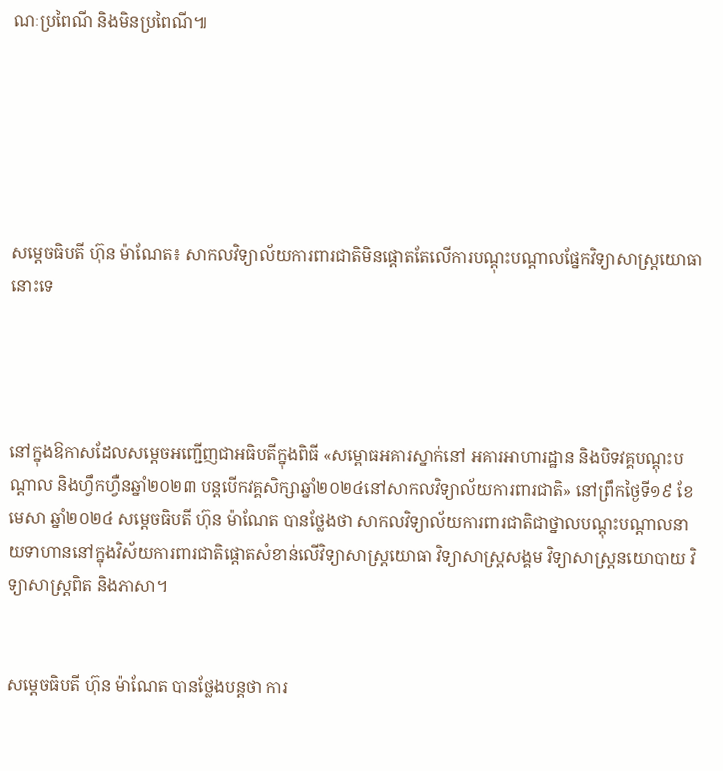ណៈប្រពៃណី និងមិនប្រពៃណី៕






សម្តេចធិបតី ហ៊ុន ម៉ាណែត៖ សាកលវិទ្យាល័យការពារជាតិមិនផ្ដោតតែលើការបណ្ដុះបណ្ដាលផ្នែកវិទ្យាសាស្ត្រយោធានោះទេ




នៅក្នុងឱកាសដែលសម្តេចអញ្ជើញជាអធិបតីក្នុងពិធី «សម្ពោធអគារស្នាក់នៅ អគារអាហារដ្ឋាន និងបិទវគ្គបណ្តុះបណ្តាល និងហ្វឹកហ្វឺនឆ្នាំ២០២៣ បន្តបើកវគ្គសិក្សាឆ្នាំ២០២៤នៅសាកលវិទ្យាល័យការពារជាតិ» នៅព្រឹកថ្ងៃទី១៩ ខែមេសា ឆ្នាំ២០២៤ សម្តេចធិបតី ហ៊ុន ម៉ាណែត បានថ្លែងថា សាកលវិទ្យាល័យការពារជាតិជាថ្នាលបណ្តុះបណ្តាលនាយទាហាននៅក្នុងវិស័យការពារជាតិផ្តោតសំខាន់លើវិទ្យាសាស្រ្តយោធា វិទ្យាសាស្រ្តសង្គម វិទ្យាសាស្រ្តនយោបាយ វិទ្យាសាស្រ្តពិត និងភាសា។


សម្តេចធិបតី ហ៊ុន ម៉ាណែត បានថ្លែងបន្តថា ការ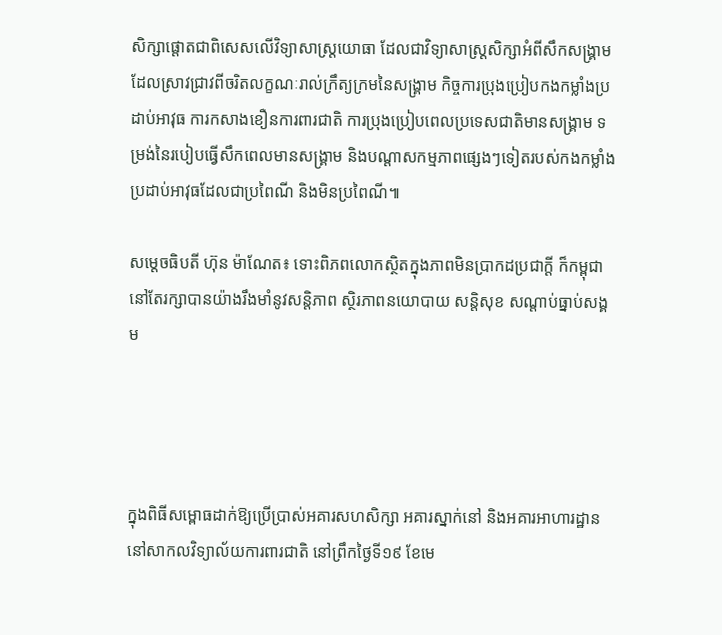សិក្សាផ្តោតជាពិសេសលើវិទ្យាសាស្រ្តយោធា ដែលជាវិទ្យាសាស្រ្តសិក្សាអំពីសឹកសង្រ្គាមដែលស្រាវជ្រាវពីចរិតលក្ខណៈរាល់ក្រឹត្យក្រមនៃសង្រ្គាម កិច្ចការប្រុងប្រៀបកងកម្លាំងប្រដាប់អាវុធ ការកសាងខឿនការពារជាតិ ការប្រុងប្រៀបពេលប្រទេសជាតិមានសង្រ្គាម ទម្រង់នៃរបៀបធ្វើសឹកពេលមានសង្រ្គាម និងបណ្តាសកម្មភាពផ្សេងៗទៀតរបស់កងកម្លាំងប្រដាប់អាវុធដែលជាប្រពៃណី និងមិនប្រពៃណី៕

សម្តេចធិបតី ហ៊ុន ម៉ាណែត៖ ទោះពិភពលោកស្ថិតក្នុងភាពមិនប្រាកដប្រជាក្ដី ក៏កម្ពុជានៅតែរក្សាបានយ៉ាងរឹងមាំនូវសន្តិភាព ស្ថិរភាពនយោបាយ សន្តិសុខ សណ្តាប់ធ្នាប់សង្គម




ក្នុងពិធីសម្ពោធដាក់ឱ្យប្រើប្រាស់អគារសហសិក្សា អគារស្នាក់នៅ និងអគារអាហារដ្ឋាននៅសាកលវិទ្យាល័យការពារជាតិ នៅព្រឹកថ្ងៃទី១៩ ខែមេ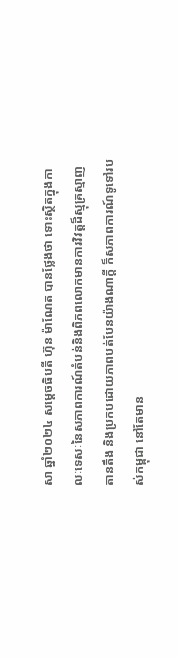សា ឆ្នាំ២០២៤ សម្តេចធិបតី ហ៊ុន ម៉ាណែត បានថ្លែងថា ទោះស្ថិតក្នុងកាលៈទេសៈនៃសភាពការណ៍តំបន់និងពិភពលោកមានការវិវត្តដ៏ស្មុគ្រស្មាញតានតឹង និងប្រកបដោយភាពបត់បែនយ៉ាងណាក្តី ក៏សភាពការណ៍ទូទៅរបស់កម្ពុជា នៅតែមាន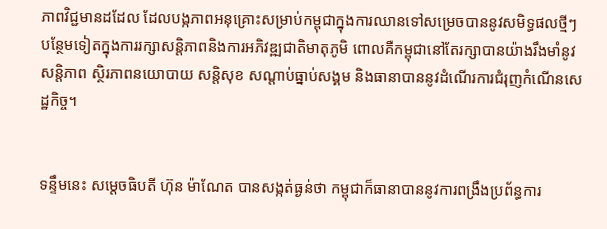ភាពវិជ្ជមានដដែល ដែលបង្កភាពអនុគ្រោះសម្រាប់កម្ពុជាក្នុងការឈានទៅសម្រេចបាននូវសមិទ្ធផលថ្មីៗបន្ថែមទៀតក្នុងការរក្សាសន្តិភាពនិងការអភិវឌ្ឍជាតិមាតុភូមិ ពោលគឺកម្ពុជានៅតែរក្សាបានយ៉ាងរឹងមាំនូវសន្តិភាព ស្ថិរភាពនយោបាយ សន្តិសុខ សណ្តាប់ធ្នាប់សង្គម និងធានាបាននូវដំណើរការជំរុញកំណើនសេដ្ឋកិច្ច។


ទន្ទឹមនេះ សម្តេចធិបតី ហ៊ុន ម៉ាណែត បានសង្កត់ធ្ងន់ថា កម្ពុជាក៏ធានាបាននូវការពង្រឹងប្រព័ន្ធការ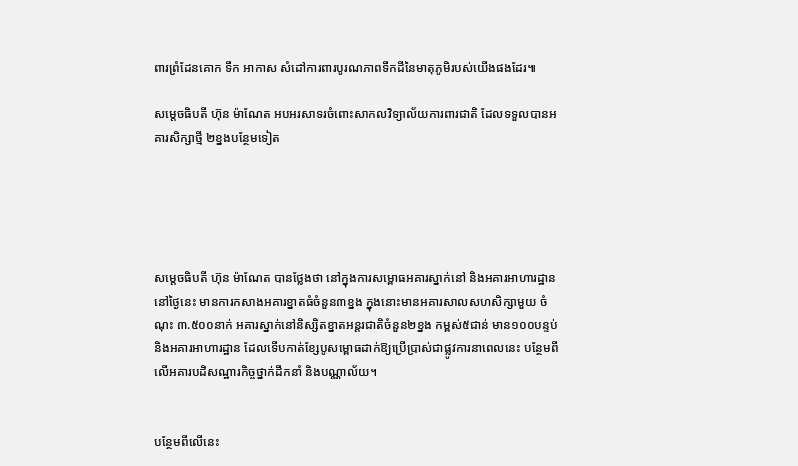ពារព្រំដែនគោក ទឹក អាកាស សំដៅការពារបូរណភាពទឹកដីនៃមាតុភូមិរបស់យើងផងដែរ៕

សម្តេចធិបតី ហ៊ុន ម៉ាណែត អបអរសាទរចំពោះសាកលវិទ្យាល័យការពារជាតិ ដែលទទួលបានអគារសិក្សាថ្មី ២ខ្នងបន្ថែមទៀត





សម្តេចធិបតី ហ៊ុន ម៉ាណែត បានថ្លែងថា នៅក្នុងការសម្ពោធអគារស្នាក់នៅ និងអគារអាហារដ្ឋាននៅថ្ងៃនេះ មានការកសាងអគារខ្នាតធំចំនួន៣ខ្នង ក្នុងនោះមានអគារសាលសហសិក្សាមួយ ចំណុះ ៣.៥០០នាក់ អគារស្នាក់នៅនិស្សិតខ្នាតអន្តរជាតិចំនួន២ខ្នង កម្ពស់៥ជាន់ មាន១០០បន្ទប់ និងអគារអាហារដ្ឋាន ដែលទើបកាត់ខ្សែបូសម្ពោធដាក់ឱ្យប្រើប្រាស់ជាផ្លូវការនាពេលនេះ បន្ថែមពីលើអគារបដិសណ្ឋារកិច្ចថ្នាក់ដឹកនាំ និងបណ្ណាល័យ។


បន្ថែមពីលើនេះ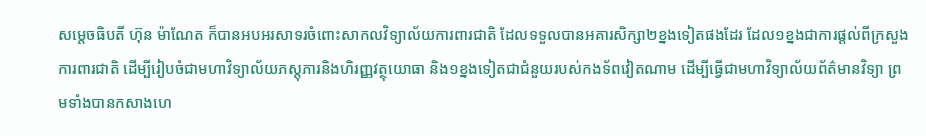សម្តេចធិបតី ហ៊ុន ម៉ាណែត ក៏បានអបអរសាទរចំពោះសាកលវិទ្យាល័យការពារជាតិ ដែលទទួលបានអគារសិក្សា២ខ្នងទៀតផងដែរ ដែល១ខ្នងជាការផ្តល់ពីក្រសួងការពារជាតិ ដើម្បីរៀបចំជាមហាវិទ្យាល័យភស្តុភារនិងហិរញ្ញវត្ថុយោធា និង១ខ្នងទៀតជាជំនួយរបស់កងទ័ពវៀតណាម ដើម្បីធ្វើជាមហាវិទ្យាល័យព័ត៌មានវិទ្យា ព្រមទាំងបានកសាងហេ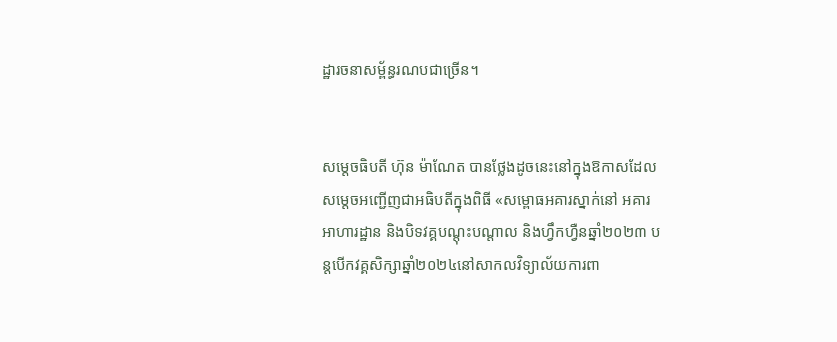ដ្ឋារចនាសម្ព័ន្ធរណបជាច្រើន។


សម្តេចធិបតី ហ៊ុន ម៉ាណែត បានថ្លែងដូចនេះនៅក្នុងឱកាសដែលសម្តេចអញ្ជើញជាអធិបតីក្នុងពិធី «សម្ពោធអគារស្នាក់នៅ អគារអាហារដ្ឋាន និងបិទវគ្គបណ្តុះបណ្តាល និងហ្វឹកហ្វឺនឆ្នាំ២០២៣ បន្តបើកវគ្គសិក្សាឆ្នាំ២០២៤នៅសាកលវិទ្យាល័យការពា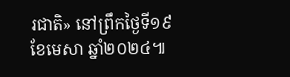រជាតិ» នៅព្រឹកថ្ងៃទី១៩ ខែមេសា ឆ្នាំ២០២៤៕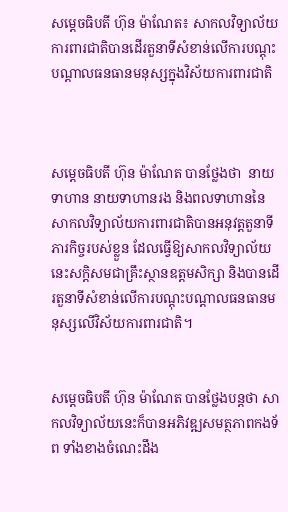សម្តេចធិបតី ហ៊ុន ម៉ាណែត៖ សាកលវិទ្យាល័យការពារជាតិបានដើរតួនាទីសំខាន់លើការបណ្តុះបណ្តាលធនធានមនុស្សក្នុងវិស័យការពារជាតិ



សម្តេចធិបតី ហ៊ុន ម៉ាណែត បានថ្លែងថា  នាយទាហាន នាយទាហានរង និងពលទាហាននៃសាកលវិទ្យាល័យការពារជាតិបានអនុវត្តតួនាទីភារកិច្ចរបស់ខ្លួន ដែលធ្វើឱ្យសាកលវិទ្យាល័យនេះសក្ដិសមជាគ្រឹះស្ថានឧត្តមសិក្សា និងបានដើរតួនាទីសំខាន់លើការបណ្តុះបណ្តាលធនធានមនុស្សលើវិស័យការពារជាតិ។


សម្តេចធិបតី ហ៊ុន ម៉ាណែត បានថ្លែងបន្តថា សាកលវិទ្យាល័យនេះក៏បានអភិវឌ្ឍសមត្ថភាពកងទ័ព ទាំងខាងចំណេះដឹង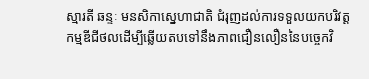ស្មារតី ឆន្ទៈ មនសិកាស្នេហាជាតិ ជំរុញដល់ការទទួលយកបរិវត្តកម្មឌីជីថលដើម្បីឆ្លើយតបទៅនឹងភាពជឿនលឿននៃបច្ចេកវិ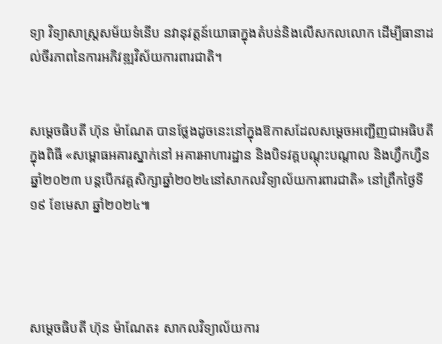ទ្យា វិទ្យាសាស្រ្តសម័យទំនើប នវានុវត្តន៍យោធាក្នុងតំបន់និងលើសកលលោក ដើម្បីធានាដល់ចីរភាពនៃការអភិវឌ្ឍវិស័យការពារជាតិ។


សម្តេចធិបតី ហ៊ុន ម៉ាណែត បានថ្លែងដូចនេះនៅក្នុងឱកាសដែលសម្តេចអញ្ជើញជាអធិបតីក្នុងពិធី «សម្ពោធអគារស្នាក់នៅ អគារអាហារដ្ឋាន និងបិទវគ្គបណ្តុះបណ្តាល និងហ្វឹកហ្វឺនឆ្នាំ២០២៣ បន្តបើកវគ្គសិក្សាឆ្នាំ២០២៤នៅសាកលវិទ្យាល័យការពារជាតិ» នៅព្រឹកថ្ងៃទី១៩ ខែមេសា ឆ្នាំ២០២៤៕




សម្តេចធិបតី ហ៊ុន ម៉ាណែត៖ សាកលវិទ្យាល័យការ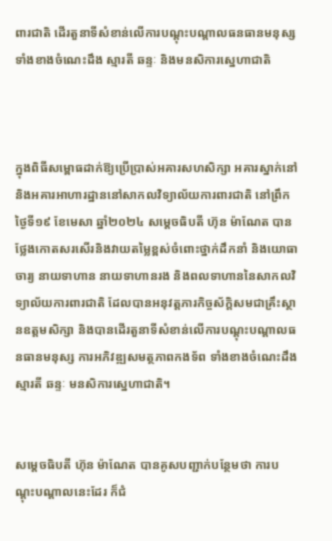ពារជាតិ ដើរតួនាទីសំខាន់លើការបណ្តុះបណ្តាលធនធានមនុស្ស ទាំងខាងចំណេះដឹង ស្មារតី ឆន្ទៈ និងមនសិការស្នេហាជាតិ



ក្នុងពិធីសម្ពោធដាក់ឱ្យប្រើប្រាស់អគារសហសិក្សា អគារស្នាក់នៅ និងអគារអាហារដ្ឋាននៅសាកលវិទ្យាល័យការពារជាតិ នៅព្រឹកថ្ងៃទី១៩ ខែមេសា ឆ្នាំ២០២៤ សម្តេចធិបតី ហ៊ុន ម៉ាណែត បានថ្លែងកោតសរសើរនិងវាយតម្លៃខ្ពស់ចំពោះថ្នាក់ដឹកនាំ និងយោធាចារ្យ នាយទាហាន នាយទាហានរង និងពលទាហាននៃសាកលវិទ្យាល័យការពារជាតិ ដែលបានអនុវត្តភារកិច្ចស័ក្តិសមជាគ្រឹះស្ថានឧត្តមសិក្សា និងបានដើរតួនាទីសំខាន់លើការបណ្តុះបណ្តាលធនធានមនុស្ស ការអភិវឌ្ឍសមត្ថភាពកងទ័ព ទាំងខាងចំណេះដឹង ស្មារតី ឆន្ទៈ មនសិការស្នេហាជាតិ។


សម្តេចធិបតី ហ៊ុន ម៉ាណែត បានគូសបញ្ជាក់បន្ថែមថា ការបណ្តុះបណ្តាលនេះដែរ ក៏ជំ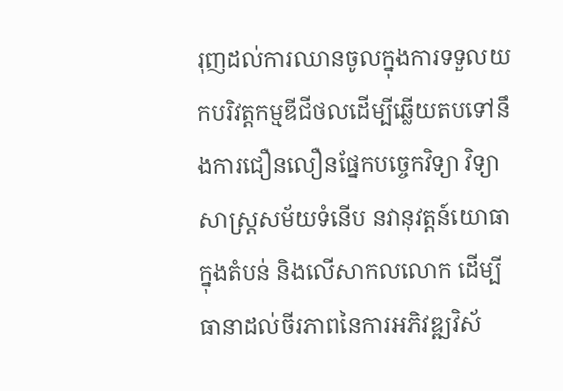រុញដល់ការឈានចូលក្នុងការទទួលយកបរិវត្តកម្មឌីជីថលដើម្បីឆ្លើយតបទៅនឹងការជឿនលឿនផ្នែកបច្ចេកវិទ្យា វិទ្យាសាស្រ្តសម័យទំនើប នវានុវត្តន៍យោធា ក្នុងតំបន់ និងលើសាកលលោក ដើម្បីធានាដល់ចីរភាពនៃការអភិវឌ្ឍវិស័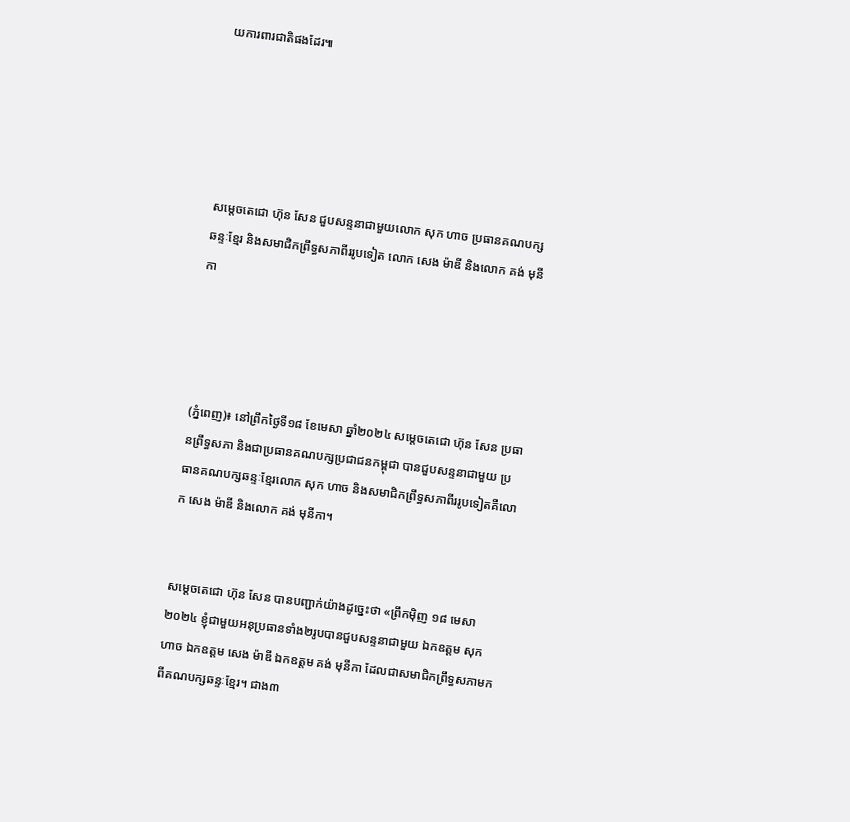យការពារជាតិផងដែរ៕





សម្តេចតេជោ ហ៊ុន សែន ជួបសន្ទនាជាមួយលោក សុក ហាច ប្រធានគណបក្សឆន្ទៈខ្មែរ និងសមាជិកព្រឹទ្ធសភាពីររូបទៀត លោក សេង ម៉ាឌី និងលោក គង់ មុនីកា




(ភ្នំពេញ)៖ នៅព្រឹកថ្ងៃទី១៨ ខែមេសា ឆ្នាំ២០២៤ សម្តេចតេជោ ហ៊ុន សែន ប្រធានព្រឹទ្ធសភា និងជាប្រធានគណបក្សប្រជាជនកម្ពុជា បានជួបសន្ទនាជាមួយ ប្រធានគណបក្សឆន្ទៈខ្មែរលោក សុក ហាច និងសមាជិកព្រឹទ្ធសភាពីររូបទៀតគឺលោក សេង ម៉ាឌី និងលោក គង់ មុនីកា។


សម្តេចតេជោ ហ៊ុន សែន បានបញ្ជាក់យ៉ាងដូច្នេះថា «ព្រឹកម៉ិញ ១៨ មេសា ២០២៤ ខ្ញុំជាមួយអនុប្រធានទាំង២រូបបានជួបសន្ទនាជាមួយ ឯកឧត្តម សុក ហាច ឯកឧត្តម សេង ម៉ាឌី ឯកឧត្តម គង់ មុនីកា ដែលជាសមាជិកព្រឹទ្ធសភាមកពីគណបក្សឆន្ទៈខ្មែរ។ ជាង៣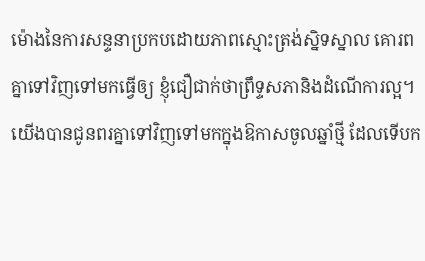ម៉ោងនៃការសន្ទនាប្រកបដោយភាពស្មោះត្រង់ស្និទស្នាល គោរពគ្នាទៅវិញទៅមកធ្វើឲ្យ ខ្ញុំជឿជាក់ថាព្រឹទ្ទសភានិងដំណើការល្អ។ យើងបានជូនពរគ្នាទៅវិញទៅមកក្នុងឱកាសចូលឆ្នាំថ្មី ដែលទើបក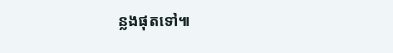ន្លងផុតទៅ៕